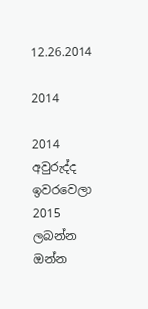12.26.2014

2014

2014 අවුරුද්ද ඉවරවෙලා 2015 ලබන්න ඔන්න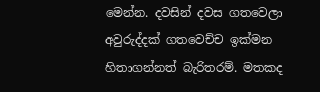මෙන්න. දවසින් දවස ගතවෙලා අවුරුද්දක් ගතවෙච්ච ඉක්මන හිතාගන්නත් බැරිතරම්. මතකද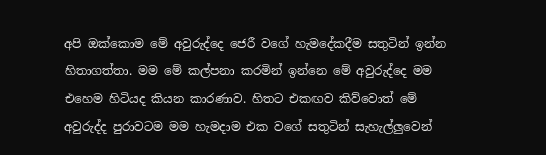අපි ඔක්කොම මේ අවුරුද්දෙ ජෙරී වගේ හැමදේකදීම සතුටින් ඉන්න හිතාගත්තා. මම මේ කල්පනා කරමින් ඉන්නෙ මේ අවුරුද්දෙ මම එහෙම හිටියද කියන කාරණාව. හිතට එකඟව කිව්වොත් මේ අවුරුද්ද පුරාවටම මම හැමදාම එක වගේ සතුටින් සැහැල්ලුවෙන්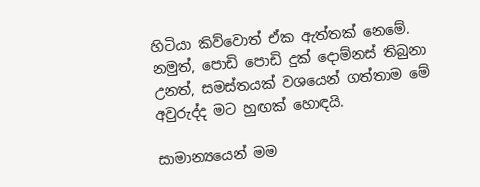හිටියා කිව්වොත් ඒක ඇත්තක් නෙමේ. නමුත්, පොඩි පොඩි දුක් දොම්නස් තිබුනා උනත්, සමස්තයක් වශයෙන් ගත්තාම මේ අවුරුද්ද මට හුඟක් හොඳයි.

සාමාන්‍යයෙන් මම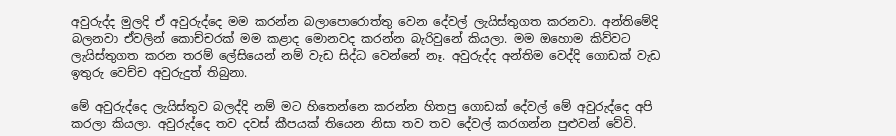අවුරුද්ද මුලදි ඒ අවුරුද්දෙ මම කරන්න බලාපොරොත්තු වෙන දේවල් ලැයිස්තුගත කරනවා. අන්තිමේදි බලනවා ඒවලින් කොච්චරක් මම කළාද මොනවද කරන්න බැරිවුනේ කියලා. මම ඔහොම කිව්වට ලැයිස්තුගත කරන තරම් ලේසියෙන් නම් වැඩ සිද්ධ වෙන්නේ නෑ. අවුරුද්ද අන්තිම වෙද්දි ගොඩක් වැඩ ඉතුරු වෙච්ච අවුරුදුත් තිබුනා.

මේ අවුරුද්දෙ ලැයිස්තුව බලද්දි නම් මට හිතෙන්නෙ කරන්න හිතපු ගොඩක් දේවල් මේ අවුරුද්දෙ අපි කරලා කියලා. අවුරුද්දෙ තව දවස් කීපයක් තියෙන නිසා තව තව දේවල් කරගන්න පුළුවන් වේවි.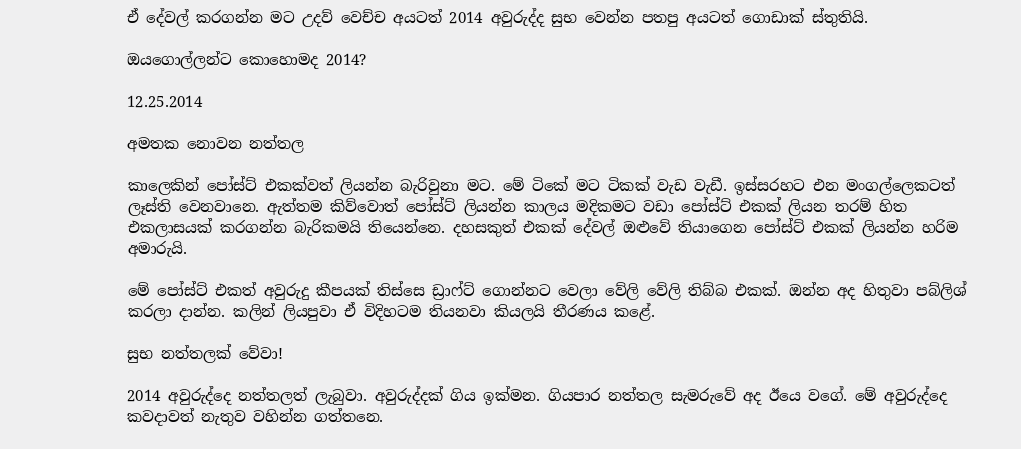ඒ දේවල් කරගන්න මට උදව් වෙච්ච අයටත් 2014 අවුරුද්ද සුභ වෙන්න පතපු අයටත් ගොඩාක් ස්තුතියි.

ඔයගොල්ලන්ට කොහොමද 2014?

12.25.2014

අමතක නොවන නත්තල

කාලෙකින් පෝස්ට් එකක්වත් ලියන්න බැරිවුනා මට. මේ ටිකේ මට ටිකක් වැඩ වැඩී. ඉස්සරහට එන මංගල්ලෙකටත් ලෑස්ති වෙනවානෙ. ඇත්තම කිව්වොත් පෝස්ට් ලියන්න කාලය මදිකමට වඩා පෝස්ට් එකක් ලියන තරම් හිත එකලාසයක් කරගන්න බැරිකමයි තියෙන්නෙ. දහසකුත් එකක් දේවල් ඔළුවේ තියාගෙන පෝස්ට් එකක් ලියන්න හරිම අමාරුයි.

මේ පෝස්ට් එකත් අවුරුදු කීපයක් තිස්සෙ ඩ්‍රාෆ්ට් ගොන්නට වෙලා වේලි වේලි තිබ්බ එකක්. ඔන්න අද හිතුවා පබ්ලිශ් කරලා දාන්න. කලින් ලියපුවා ඒ විදිහටම තියනවා කියලයි තීරණය කළේ.

සුභ නත්තලක් වේවා!

2014 අවුරුද්දෙ නත්තලත් ලැබුවා. අවුරුද්දක් ගිය ඉක්මන. ගියපාර නත්තල සැමරුවේ අද ඊයෙ වගේ. මේ අවුරුද්දෙ කවදාවත් නැතුව වහින්න ගත්තනෙ.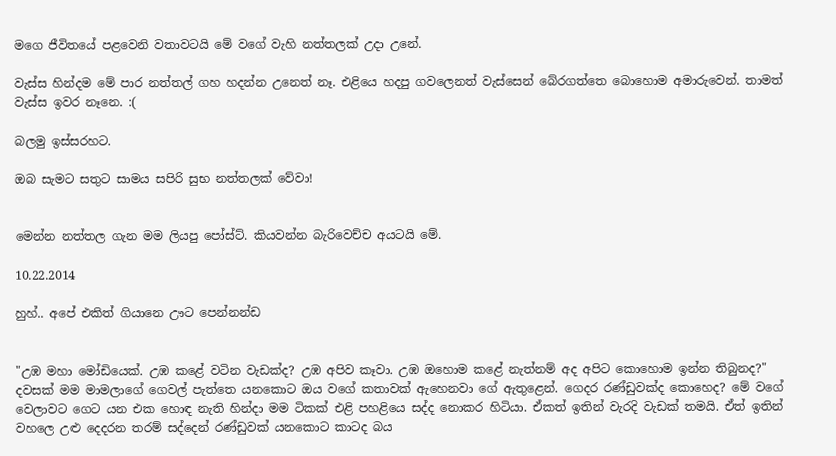මගෙ ජීවිතයේ පළවෙනි වතාවටයි මේ වගේ වැහි නත්තලක් උදා උනේ.

වැස්ස හින්දම මේ පාර නත්තල් ගහ හදන්න උනෙත් නෑ. එළියෙ හදපු ගවලෙනත් වැස්සෙන් බේරගත්තෙ බොහොම අමාරුවෙන්. තාමත් වැස්ස ඉවර නෑනෙ. :(

බලමු ඉස්සරහට.

ඔබ සැමට සතුට සාමය සපිරි සුභ නත්තලක් වේවා!


මෙන්න නත්තල ගැන මම ලියපු පෝස්ට්. කියවන්න බැරිවෙච්ච අයටයි මේ.

10.22.2014

හුහ්.. අපේ එකිත් ගියානෙ ඌට පෙන්නන්ඩ


"උඹ මහා මෝඩියෙක්. උඹ කළේ වටින වැඩක්ද? උඹ අපිව කෑවා. උඹ ඔහොම කළේ නැත්නම් අද අපිට කොහොම ඉන්න තිබුනද?" දවසක් මම මාමලාගේ ගෙවල් පැත්තෙ යනකොට ඔය වගේ කතාවක් ඇහෙනවා ගේ ඇතුළෙන්. ගෙදර රණ්ඩුවක්ද කොහෙද? මේ වගේ වෙලාවට ගෙට යන එක හොඳ නැති හින්දා මම ටිකක් එළි පහළියෙ සද්ද නොකර හිටියා. ඒකත් ඉතින් වැරදි වැඩක් තමයි. ඒත් ඉතින් වහලෙ උළු දෙදරන තරම් සද්දෙන් රණ්ඩුවක් යනකොට කාටද බය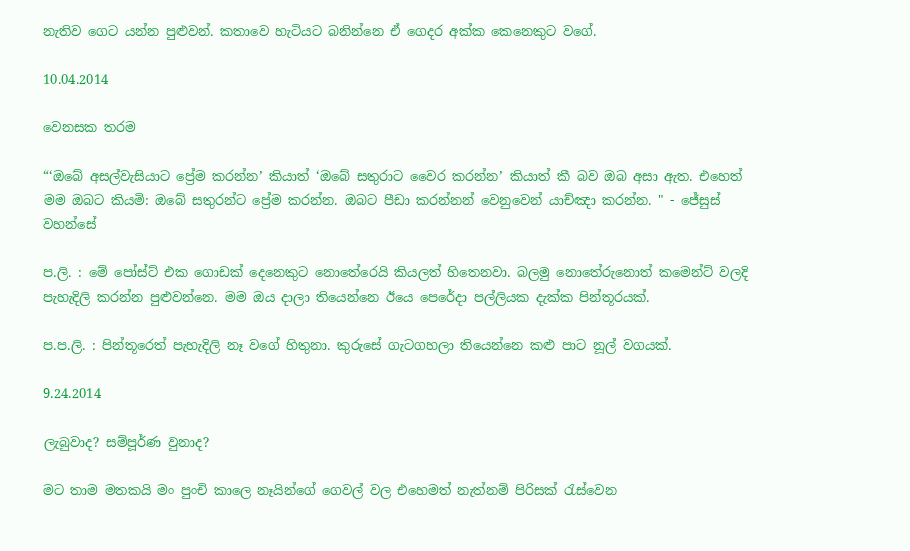නැතිව ගෙට යන්න පුළුවන්. කතාවෙ හැටියට බනින්නෙ ඒ ගෙදර අක්ක කෙනෙකුට වගේ.

10.04.2014

වෙනසක තරම

“‘ඔබේ අසල්වැසියාට ප්‍රේම කරන්න’ කියාත් ‘ඔබේ සතුරාට වෛර කරන්න’ කියාත් කී බව ඔබ අසා ඇත. එහෙත් මම ඔබට කියමි: ඔබේ සතුරන්ට ප්‍රේම කරන්න. ඔබට පීඩා කරන්නන් වෙනුවෙන් යාච්ඤා කරන්න. " - ජේසුස් වහන්සේ

ප.ලි. : මේ පෝස්ට් එක ගොඩක් දෙනෙකුට නොතේරෙයි කියලත් හිතෙනවා. බලමු නොතේරුනොත් කමෙන්ට් වලදි පැහැදිලි කරන්න පුළුවන්නෙ. මම ඔය දාලා තියෙන්නෙ ඊයෙ පෙරේදා පල්ලියක දැක්ක පින්තූරයක්.

ප.ප.ලි. : පින්තූරෙත් පැහැදිලි නෑ වගේ හිතුනා. කුරුසේ ගැටගහලා තියෙන්නෙ කළු පාට නූල් වගයක්.

9.24.2014

ලැබුවාද? සම්පූර්ණ වුනාද?

මට තාම මතකයි මං පුංචි කාලෙ නෑයින්ගේ ගෙවල් වල එහෙමත් නැත්නම් පිරිසක් රැස්වෙන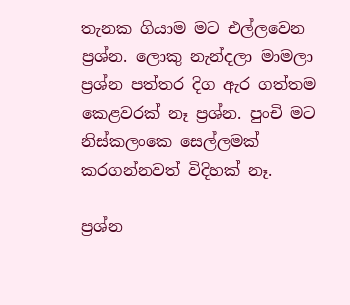තැනක ගියාම මට එල්ලවෙන ප්‍රශ්න. ලොකු නැන්දලා මාමලා ප්‍රශ්න පත්තර දිග ඇර ගත්තම කෙළවරක් නෑ ප්‍රශ්න. පුංචි මට නිස්කලංකෙ සෙල්ලමක් කරගන්නවත් විදිහක් නෑ.

ප්‍රශ්න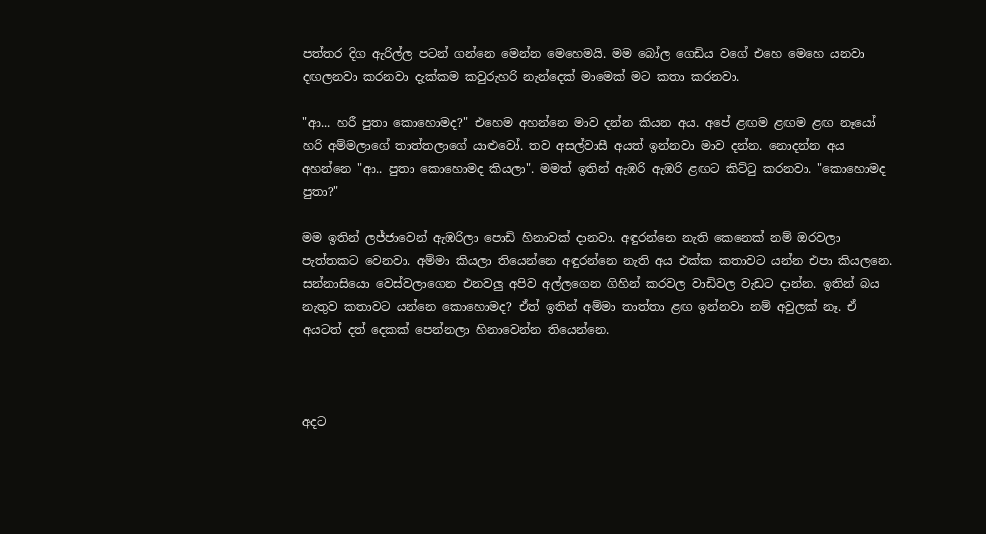පත්තර දිග ඇරිල්ල පටන් ගන්නෙ මෙන්න මෙහෙමයි. මම බෝල ගෙඩිය වගේ එහෙ මෙහෙ යනවා දඟලනවා කරනවා දැක්කම කවුරුහරි නැන්දෙක් මාමෙක් මට කතා කරනවා.

"ආ... හරී පුතා කොහොමද?" එහෙම අහන්නෙ මාව දන්න කියන අය. අපේ ළඟම ළඟම ළඟ නෑයෝ හරි අම්මලාගේ තාත්තලාගේ යාළුවෝ. තව අසල්වාසී අයත් ඉන්නවා මාව දන්න. නොදන්න අය අහන්නෙ "ආ.. පුතා කොහොමද කියලා". මමත් ඉතින් ඇඹරි ඇඹරි ළඟට කිට්ටු කරනවා. "කොහොමද පුතා?"

මම ඉතින් ලජ්ජාවෙන් ඇඹරිලා පොඩි හිනාවක් දානවා. අඳුරන්නෙ නැති කෙනෙක් නම් ඔරවලා පැත්තකට වෙනවා. අම්මා කියලා තියෙන්නෙ අඳුරන්නෙ නැති අය එක්ක කතාවට යන්න එපා කියලනෙ. සන්නාසියො වෙස්වලාගෙන එනවලු අපිව අල්ලගෙන ගිහින් කරවල වාඩිවල වැඩට දාන්න. ඉතින් බය නැතුව කතාවට යන්නෙ කොහොමද? ඒත් ඉතින් අම්මා තාත්තා ළඟ ඉන්නවා නම් අවුලක් නෑ. ඒ අයටත් දත් දෙකක් පෙන්නලා හිනාවෙන්න තියෙන්නෙ.



අදට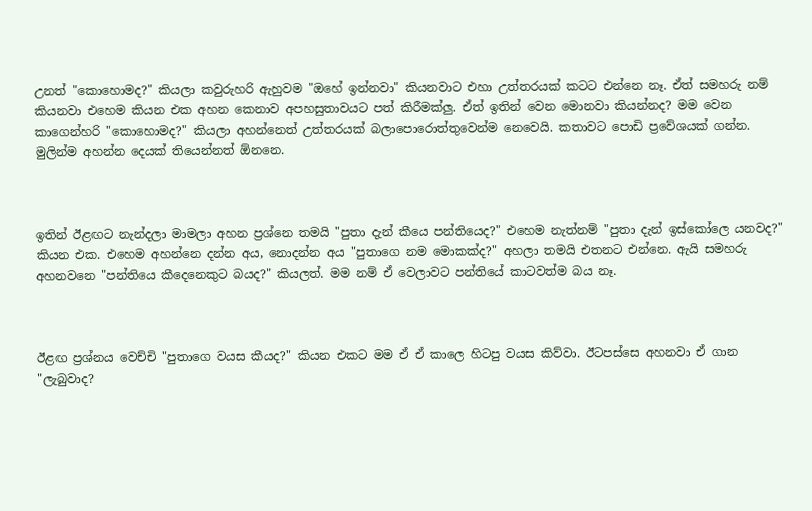උනත් "කොහොමද?" කියලා කවුරුහරි ඇහුවම "ඔහේ ඉන්නවා" කියනවාට එහා උත්තරයක් කටට එන්නෙ නෑ. ඒත් සමහරු නම් කියනවා එහෙම කියන එක අහන කෙනාව අපහසුතාවයට පත් කිරීමක්ලු. ඒත් ඉතින් වෙන මොනවා කියන්නද? මම වෙන කාගෙන්හරි "කොහොමද?" කියලා අහන්නෙත් උත්තරයක් බලාපොරොත්තුවෙන්ම නෙවෙයි. කතාවට පොඩි ප්‍රවේශයක් ගන්න. මුලින්ම අහන්න දෙයක් තියෙන්නත් ඕනනෙ.



ඉතින් ඊළඟට නැන්දලා මාමලා අහන ප්‍රශ්නෙ තමයි "පුතා දැන් කීයෙ පන්තියෙද?" එහෙම නැත්නම් "පුතා දැන් ඉස්කෝලෙ යනවද?" කියන එක. එහෙම අහන්නෙ දන්න අය, නොදන්න අය "පුතාගෙ නම මොකක්ද?" අහලා තමයි එතනට එන්නෙ. ඇයි සමහරු අහනවනෙ "පන්තියෙ කීදෙනෙකුට බයද?" කියලත්. මම නම් ඒ වෙලාවට පන්තියේ කාටවත්ම බය නෑ.



ඊළඟ ප්‍රශ්නය වෙච්චි "පුතාගෙ වයස කීයද?" කියන එකට මම ඒ ඒ කාලෙ හිටපු වයස කිව්වා. ඊටපස්සෙ අහනවා ඒ ගාන "ලැබුවාද?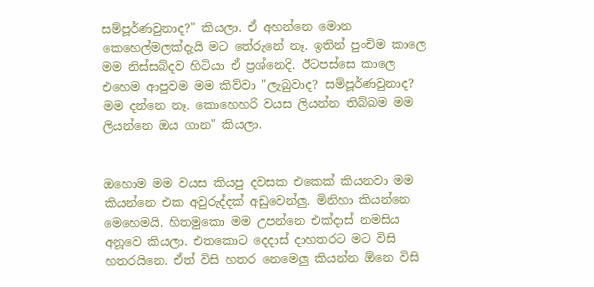සම්පූර්ණවුනාද?" කියලා. ඒ අහන්නෙ මොන කෙහෙල්මලක්දැයි මට තේරුනේ නෑ. ඉතින් පුංචිම කාලෙ මම නිස්සබ්දව හිටියා ඒ ප්‍රශ්නෙදි. ඊටපස්සෙ කාලෙ එහෙම ආපුවම මම කිව්වා "ලැබුවාද? සම්පූර්ණවුනාද? මම දන්නෙ නෑ. කොහෙහරි වයස ලියන්න තිබ්බම මම ලියන්නෙ ඔය ගාන" කියලා.


ඔහොම මම වයස කියපු දවසක එකෙක් කියනවා මම කියන්නෙ එක අවුරුද්දක් අඩුවෙන්ලු. මිනිහා කියන්නෙ මෙහෙමයි. හිතමුකො මම උපන්නෙ එක්දාස් නමසිය අනූවෙ කියලා. එතකොට දෙදාස් දාහතරට මට විසි හතරයිනෙ. ඒත් විසි හතර නෙමෙලු කියන්න ඕනෙ විසි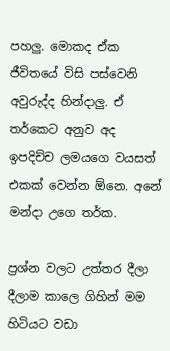පහලු. මොකද ඒක ජීවිතයේ විසි පස්වෙනි අවුරුද්ද හින්දාලු. ඒ තර්කෙට අනුව අද ඉපදිච්ච ලමයගෙ වයසත් එකක් වෙන්න ඕනෙ. අනේ මන්දා උගෙ තර්ක.

ප්‍රශ්න වලට උත්තර දීලා දීලාම කාලෙ ගිහින් මම හිටියට වඩා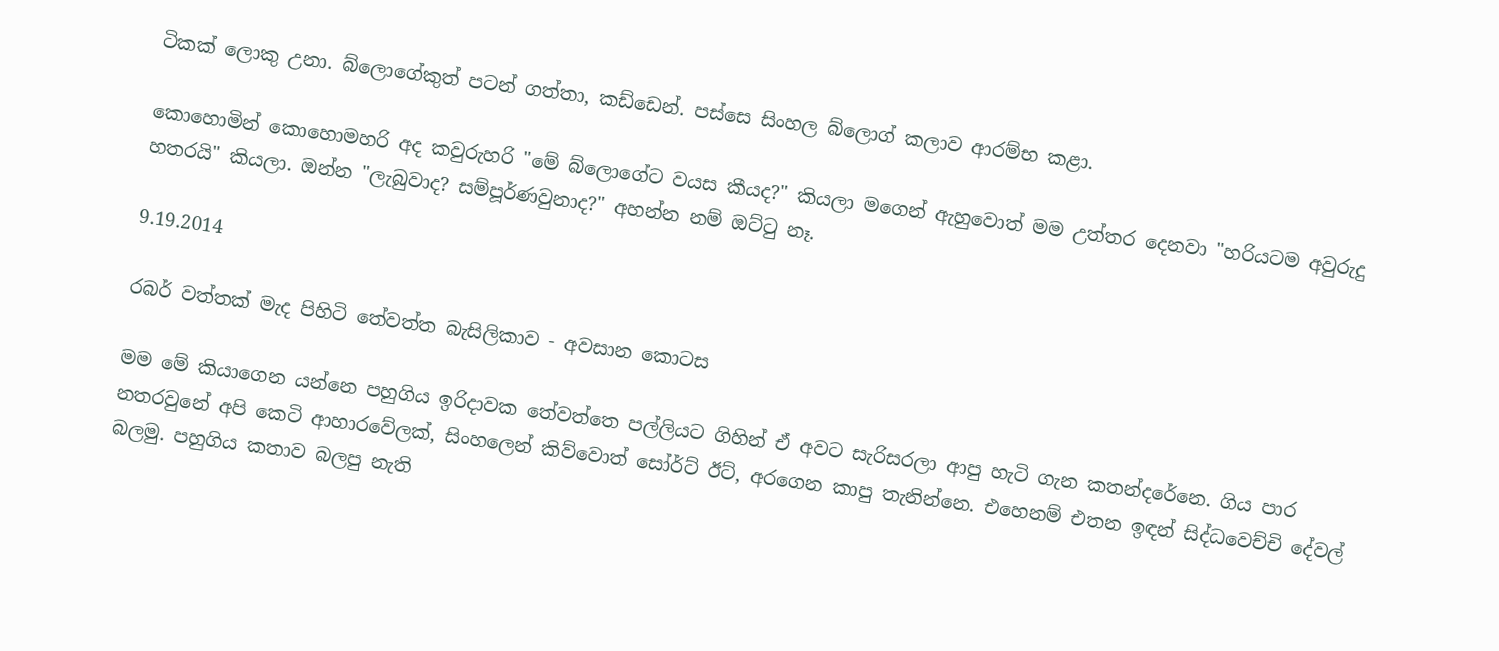ටිකක් ලොකු උනා. බ්ලොගේකුත් පටන් ගත්තා, කඩ්ඩෙන්. පස්සෙ සිංහල බ්ලොග් කලාව ආරම්භ කළා.

කොහොමින් කොහොමහරි අද කවුරුහරි "මේ බ්ලොගේට වයස කීයද?" කියලා මගෙන් ඇහුවොත් මම උත්තර දෙනවා "හරියටම අවුරුදු හතරයි" කියලා. ඔන්න "ලැබුවාද? සම්පූර්ණවුනාද?" අහන්න නම් ඔට්ටු නෑ.

9.19.2014

රබර් වත්තක් මැද පිහිටි තේවත්ත බැසිලිකාව - අවසාන කොටස

මම මේ කියාගෙන යන්නෙ පහුගිය ඉරිදාවක තේවත්තෙ පල්ලියට ගිහින් ඒ අවට සැරිසරලා ආපු හැටි ගැන කතන්දරේනෙ. ගිය පාර නතරවුනේ අපි කෙටි ආහාරවේලක්, සිංහලෙන් කිව්වොත් සෝර්ට් ඊට්, අරගෙන කාපු තැනින්නෙ. එහෙනම් එතන ඉඳන් සිද්ධවෙච්චි දේවල් බලමු. පහුගිය කතාව බලපු නැති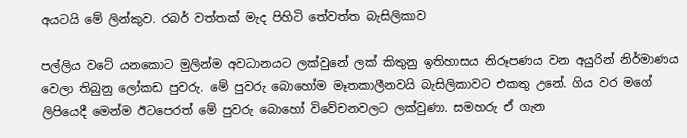අයටයි මේ ලින්කුව. රබර් වත්තක් මැද පිහිටි තේවත්ත බැසිලිකාව

පල්ලිය වටේ යනකොට මුලින්ම අවධානයට ලක්වුනේ ලක් කිතුනු ඉතිහාසය නිරූපණය වන අයුරින් නිර්මාණය වෙලා තිබුනු ලෝකඩ පුවරු. මේ පුවරු බොහෝම මෑතකාලීනවයි බැසිලිකාවට එකතු උනේ. ගිය වර මගේ ලිපියෙදී මෙන්ම ඊටපෙරත් මේ පුවරු බොහෝ විවේචනවලට ලක්වුණා. සමහරු ඒ ගැන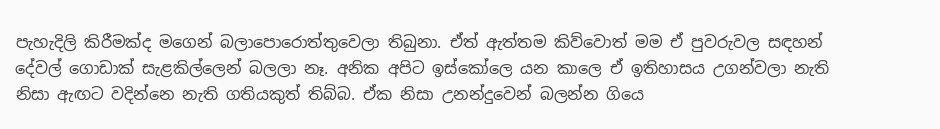පැහැදිලි කිරීමක්ද මගෙන් බලාපොරොත්තුවෙලා තිබුනා. ඒත් ඇත්තම කිව්වොත් මම ඒ පුවරුවල සඳහන් දේවල් ගොඩාක් සැළකිල්ලෙන් බලලා නෑ. අනික අපිට ඉස්කෝලෙ යන කාලෙ ඒ ඉතිහාසය උගන්වලා නැති නිසා ඇඟට වදින්නෙ නැති ගතියකුත් තිබ්බ. ඒක නිසා උනන්දුවෙන් බලන්න ගියෙ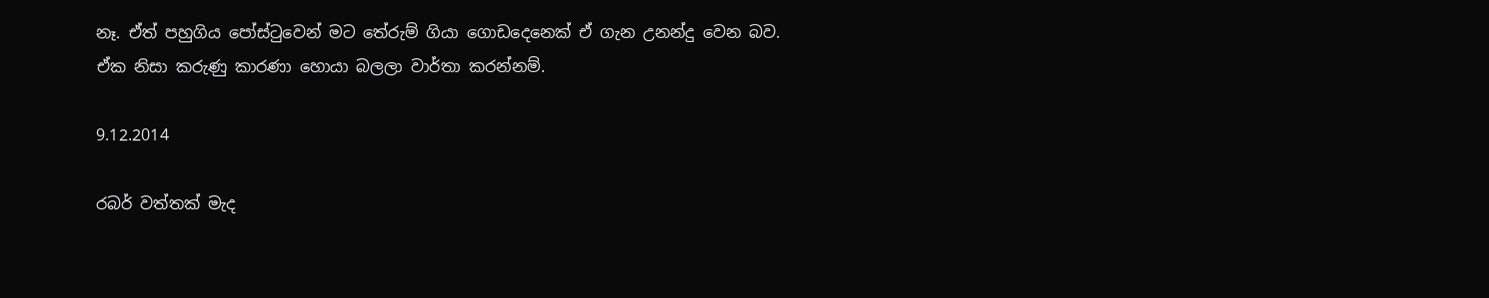නෑ. ඒත් පහුගිය පෝස්ටුවෙන් මට තේරුම් ගියා ගොඩදෙනෙක් ඒ ගැන උනන්දු වෙන බව. ඒක නිසා කරුණු කාරණා හොයා බලලා වාර්තා කරන්නම්.

9.12.2014

රබර් වත්තක් මැද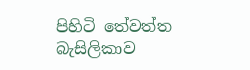පිහිටි තේවත්ත බැසිලිකාව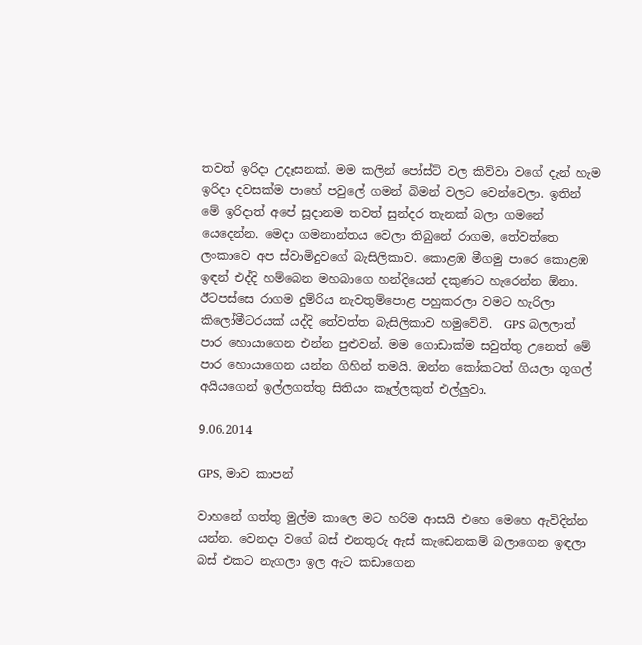තවත් ඉරිදා උදෑසනක්. මම කලින් පෝස්ට් වල කිව්වා වගේ දැන් හැම ඉරිදා දවසක්ම පාහේ පවුලේ ගමන් බිමන් වලට වෙන්වෙලා. ඉතින් මේ ඉරිදාත් අපේ සූදානම තවත් සුන්දර තැනක් බලා ගමනේ යෙදෙන්න. මෙදා ගමනාන්තය වෙලා තිබුනේ රාගම, තේවත්තෙ ලංකාවෙ අප ස්වාමිදුවගේ බැසිලිකාව. කොළඹ මීගමු පාරෙ කොළඹ ඉඳන් එද්දි හම්බෙන මහබාගෙ හන්දියෙන් දකුණට හැරෙන්න ඕනා. ඊටපස්සෙ රාගම දුම්රිය නැවතුම්පොළ පහුකරලා වමට හැරිලා කිලෝමීටරයක් යද්දි තේවත්ත බැසිලිකාව හමුවේවි.  GPS බලලාත් පාර හොයාගෙන එන්න පුළුවන්. මම ගොඩාක්ම සවුත්තු උනෙත් මේ පාර හොයාගෙන යන්න ගිහින් තමයි. ඔන්න කෝකටත් ගියලා ගූගල් අයියගෙන් ඉල්ලගත්තු සිතියං කෑල්ලකුත් එල්ලුවා.

9.06.2014

GPS, මාව කාපන්

වාහනේ ගත්තු මුල්ම කාලෙ මට හරිම ආසයි එහෙ මෙහෙ ඇවිදින්න යන්න. වෙනදා වගේ බස් එනතුරු ඇස් කැඩෙනකම් බලාගෙන ඉඳලා බස් එකට නැගලා ඉල ඇට කඩාගෙන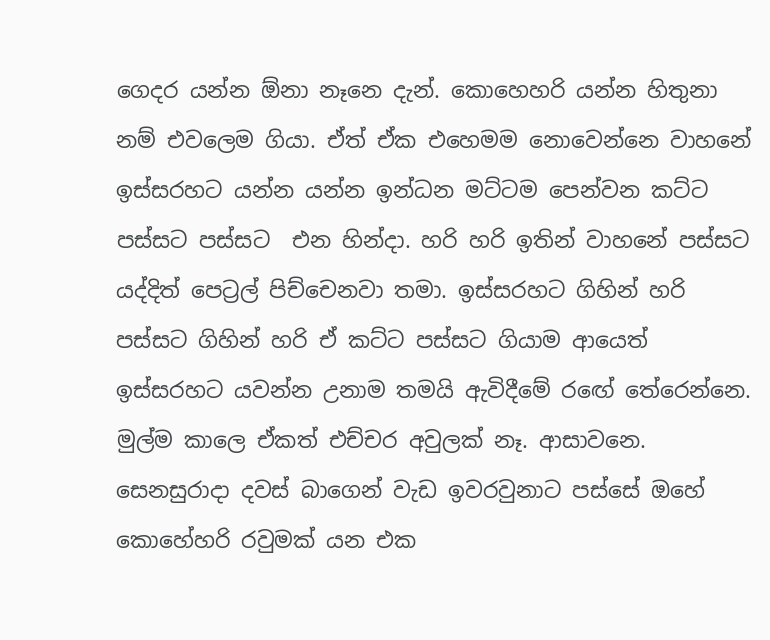ගෙදර යන්න ඕනා නෑනෙ දැන්. කොහෙහරි යන්න හිතුනා නම් එවලෙම ගියා. ඒත් ඒක එහෙමම නොවෙන්නෙ වාහනේ ඉස්සරහට යන්න යන්න ඉන්ධන මට්ටම පෙන්වන කට්ට පස්සට පස්සට  එන හින්දා. හරි හරි ඉතින් වාහනේ පස්සට යද්දිත් පෙට්‍රල් පිච්චෙනවා තමා. ඉස්සරහට ගිහින් හරි පස්සට ගිහින් හරි ඒ කට්ට පස්සට ගියාම ආයෙත් ඉස්සරහට යවන්න උනාම තමයි ඇවිදීමේ රඟේ තේරෙන්නෙ. මුල්ම කාලෙ ඒකත් එච්චර අවුලක් නෑ. ආසාවනෙ. සෙනසුරාදා දවස් බාගෙන් වැඩ ඉවරවුනාට පස්සේ ඔහේ කොහේහරි රවුමක් යන එක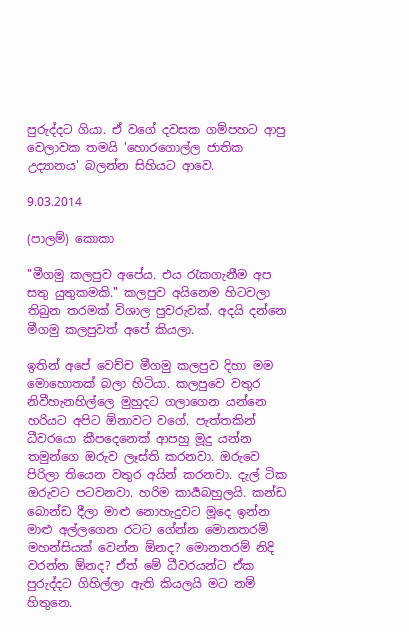පුරුද්දට ගියා. ඒ වගේ දවසක ගම්පහට ආපු වෙලාවක තමයි 'හොරගොල්ල ජාතික උද්‍යානය' බලන්න සිහියට ආවෙ.

9.03.2014

(පාලම්) කොකා

"මීගමු කලපුව අපේය. එය රැකගැනීම අප සතු යුතුකමකි." කලපුව අයිනෙම හිටවලා තිබුන තරමක් විශාල පුවරුවක්. අදයි දන්නෙ මීගමු කලපුවත් අපේ කියලා.

ඉතින් අපේ වෙච්ච මීගමු කලපුව දිහා මම මොහොතක් බලා හිටියා. කලපුවෙ වතුර නිවීහැනහිල්ලෙ මුහුදට ගලාගෙන යන්නෙ හරියට අපිට ඕනාවට වගේ. පැත්තකින් ධීවරයො කීපදෙනෙක් ආපහු මූදු යන්න තමුන්ගෙ ඔරුව ලෑස්ති කරනවා. ඔරුවෙ පිරිලා තියෙන වතුර අයින් කරනවා. දැල් ටික ඔරුවට පටවනවා. හරිම කාර්‍යබහුලයි. කන්ඩ බොන්ඩ දීලා මාළු නොහැදුවට මූදෙ ඉන්න මාළු අල්ලගෙන රටට ගේන්න මොනතරම් මහන්සියක් වෙන්න ඕනද? මොනතරම් නිදි වරන්න ඕනද? ඒත් මේ ධීවරයන්ට ඒක පුරුද්දට ගිහිල්ලා ඇති කියලයි මට නම් හිතුනෙ.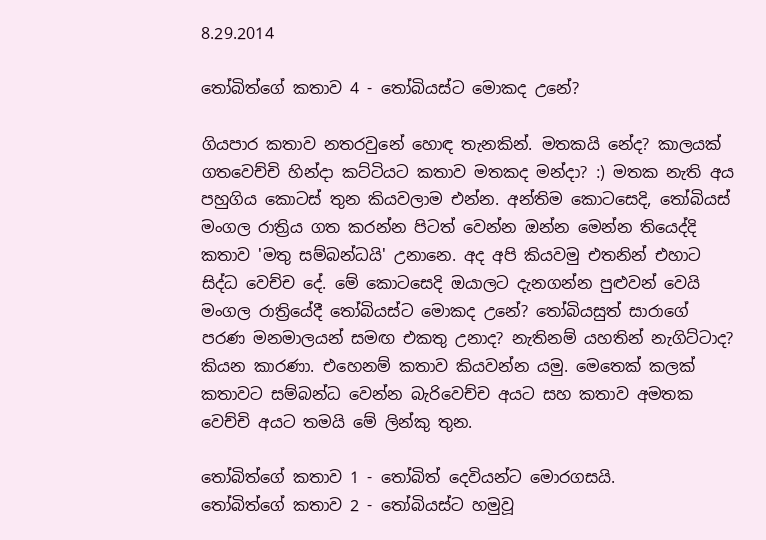8.29.2014

තෝබිත්ගේ කතාව 4 - තෝබියස්ට මොකද උනේ?

ගියපාර කතාව නතරවුනේ හොඳ තැනකින්. මතකයි නේද? කාලයක් ගතවෙච්චි හින්දා කට්ටියට කතාව මතකද මන්දා? :) මතක නැති අය පහුගිය කොටස් තුන කියවලාම එන්න. අන්තිම කොටසෙදි, තෝබියස් මංගල රාත්‍රිය ගත කරන්න පිටත් වෙන්න ඔන්න මෙන්න තියෙද්දි කතාව 'මතු සම්බන්ධයි' උනානෙ. අද අපි කියවමු එතනින් එහාට සිද්ධ වෙච්ච දේ. මේ කොටසෙදි ඔයාලට දැනගන්න පුළුවන් වෙයි මංගල රාත්‍රියේදී තෝබියස්ට මොකද උනේ? තෝබියසුත් සාරාගේ පරණ මනමාලයන් සමඟ එකතු උනාද? නැතිනම් යහතින් නැගිට්ටාද? කියන කාරණා. එහෙනම් කතාව කියවන්න යමු. මෙතෙක් කලක් කතාවට සම්බන්ධ වෙන්න බැරිවෙච්ච අයට සහ කතාව අමතක වෙච්චි අයට තමයි මේ ලින්කු තුන.

තෝබිත්ගේ කතාව 1 - තෝබිත් දෙවියන්ට මොරගසයි.
තෝබිත්ගේ කතාව 2 - තෝබියස්ට හමුවූ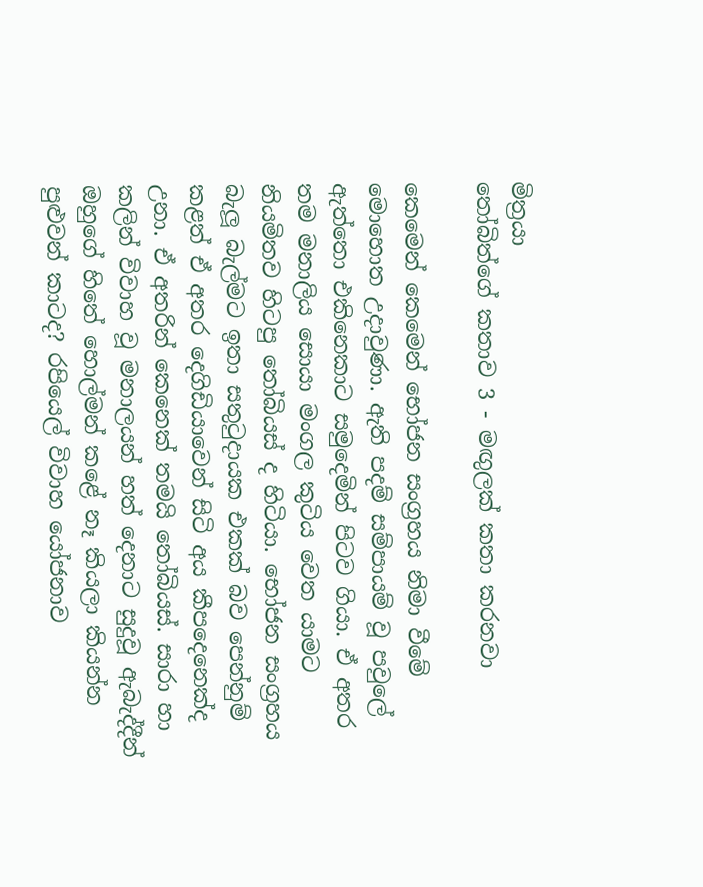මිත්‍රයා
තෝබිත්ගේ කතාව 3 - මඟුලක් කතා කරනවා

කෙමෙන් කෙමෙන් භෝජන සංග්‍රහය නිමා වීමේ මොහොත උදාවුණා. ඇති පදම් සම්පායම් වූ පවුලේ ඇත්තො එකිනෙකාට සමුදෙමින් පිටව ගියා. ඒ අතර තම මනාලිය සොයා මංගල කුටිය වෙත යාමට නියමිතව හිටපු තෝබියස් ද හිටියා. භෝජන සංග්‍රහය බැලූ බැල්මට ඉතා සතුටුදායක එකක් බව පෙන්නුම් කළත් ඒ අතර දෙගිඩියාවෙන් සිටි අය කීපදෙනෙක්ද උනා. ඒ අතරින් කෙනෙක් තමයි තෝබියස්. සාරා හා කලින් විවාහ වූ මනාලයන් හත් දෙනාට සුදුවූ ඇබැද්දීන් ඔහුගේ හිතේ හොල්මන් කළේ නෑ කියලා කියන්න පුළුවන් කාටද? රපියෙල් විවාහ යෝජනාව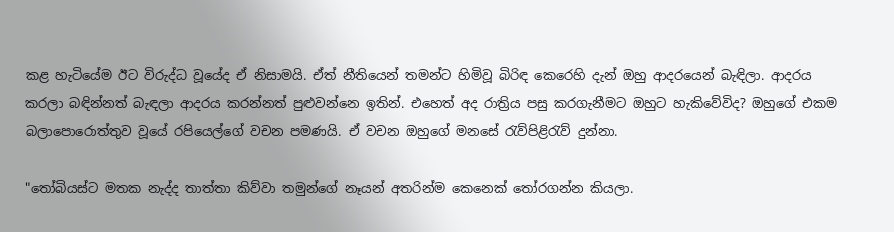කළ හැටියේම ඊට විරුද්ධ වූයේද ඒ නිසාමයි. ඒත් නීතියෙන් තමන්ට හිමිවූ බිරිඳ කෙරෙහි දැන් ඔහු ආදරයෙන් බැඳිලා. ආදරය කරලා බඳින්නත් බැඳලා ආදරය කරන්නත් පුළුවන්නෙ ඉතින්. එහෙත් අද රාත්‍රිය පසු කරගැනීමට ඔහුට හැකිවේවිද? ඔහුගේ එකම බලාපොරොත්තුව වූයේ රපියෙල්ගේ වචන පමණයි. ඒ වචන ඔහුගේ මනසේ රැව්පිළිරැව් දුන්නා.

"තෝබියස්ට මතක නැද්ද තාත්තා කිව්වා තමුන්ගේ නෑයන් අතරින්ම කෙනෙක් තෝරගන්න කියලා.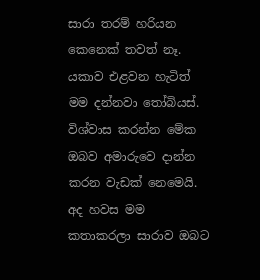සාරා තරම් හරියන කෙනෙක් තවත් නෑ. යකාව එළවන හැටිත් මම දන්නවා තෝබියස්. විශ්වාස කරන්න මේක ඔබව අමාරුවෙ දාන්න කරන වැඩක් නෙමෙයි. අද හවස මම කතාකරලා සාරාව ඔබට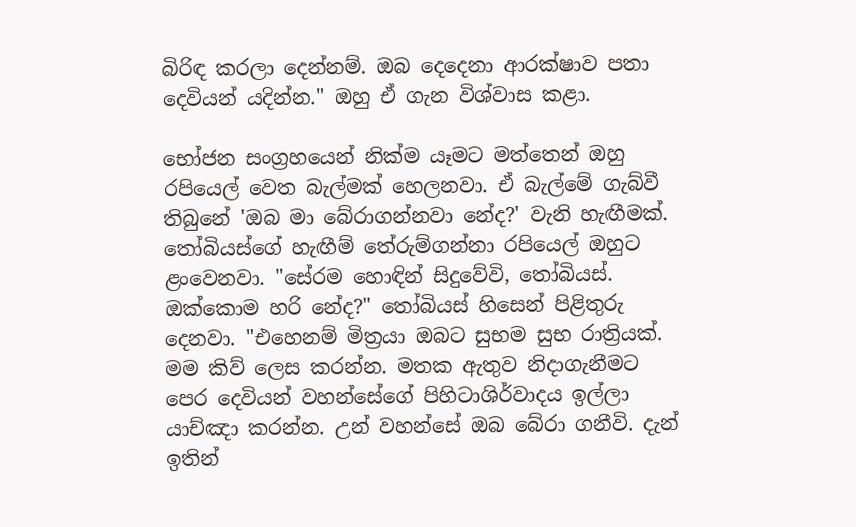බිරිඳ කරලා දෙන්නම්. ඔබ දෙදෙනා ආරක්ෂාව පතා දෙවියන් යදින්න." ඔහු ඒ ගැන විශ්වාස කළා.

භෝජන සංග්‍රහයෙන් නික්ම යෑමට මත්තෙන් ඔහු රපියෙල් වෙත බැල්මක් හෙලනවා. ඒ බැල්මේ ගැබ්වී තිබුනේ 'ඔබ මා බේරාගන්නවා නේද?' වැනි හැඟීමක්. තෝබියස්ගේ හැඟීම් තේරුම්ගන්නා රපියෙල් ඔහුට ළංවෙනවා. "සේරම හොඳින් සිදුවේවි, තෝබියස්. ඔක්කොම හරි නේද?" තෝබියස් හිසෙන් පිළිතුරු දෙනවා. "එහෙනම් මිත්‍රයා ඔබට සුභම සුභ රාත්‍රියක්. මම කිව් ලෙස කරන්න. මතක ඇතුව නිදාගැනීමට පෙර දෙවියන් වහන්සේගේ පිහිටාශිර්වාදය ඉල්ලා යාච්ඤා කරන්න. උන් වහන්සේ ඔබ බේරා ගනීවි. දැන් ඉතින්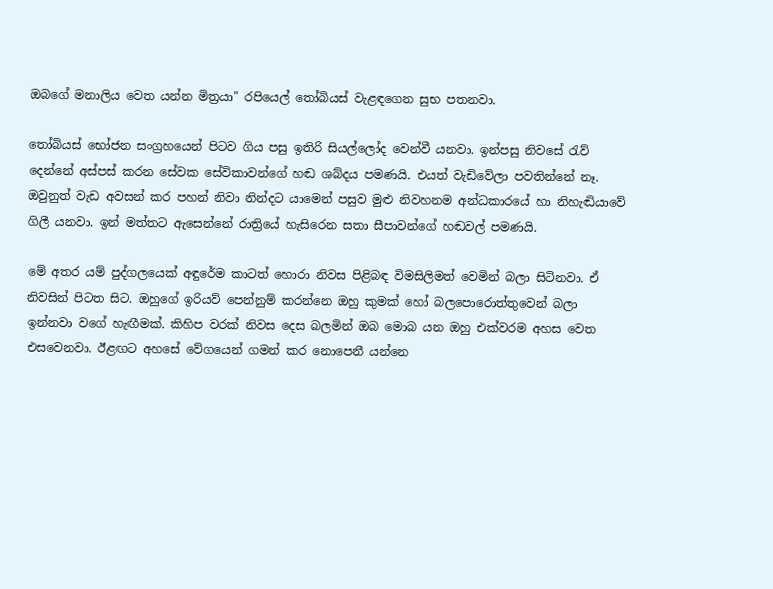ඔබගේ මනාලිය වෙත යන්න මිත්‍රයා" රපියෙල් තෝබියස් වැළඳගෙන සුභ පතනවා.

තෝබියස් භෝජන සංග්‍රහයෙන් පිටව ගිය පසු ඉතිරි සියල්ලෝද වෙන්වී යනවා. ඉන්පසු නිවසේ රැව් දෙන්නේ අස්පස් කරන සේවක සේවිකාවන්ගේ හඬ ශබ්දය පමණයි. එයත් වැඩිවේලා පවතින්නේ නෑ. ඔවුනුත් වැඩ අවසන් කර පහන් නිවා නින්දට යාමෙන් පසුව මුළු නිවහනම අන්ධකාරයේ හා නිහැඬියාවේ ගිලී යනවා. ඉන් මත්තට ඇසෙන්නේ රාත්‍රියේ හැසිරෙන සතා සීපාවන්ගේ හඬවල් පමණයි.

මේ අතර යම් පුද්ගලයෙක් අඳුරේම කාටත් හොරා නිවස පිළිබඳ විමසිලිමත් වෙමින් බලා සිටිනවා. ඒ නිවසින් පිටත සිට. ඔහුගේ ඉරියව් පෙන්නුම් කරන්නෙ ඔහු කුමක් හෝ බලපොරොත්තුවෙන් බලා ඉන්නවා වගේ හැඟීමක්. කිහිප වරක් නිවස දෙස බලමින් ඔබ මොබ යන ඔහු එක්වරම අහස වෙත එසවෙනවා. ඊළඟට අහසේ වේගයෙන් ගමන් කර නොපෙනී යන්නෙ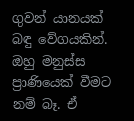ගුවන් යානයක් බඳු වේගයකින්. ඔහු මනුස්ස ප්‍රාණියෙක් වීමට නම් බෑ. ඒ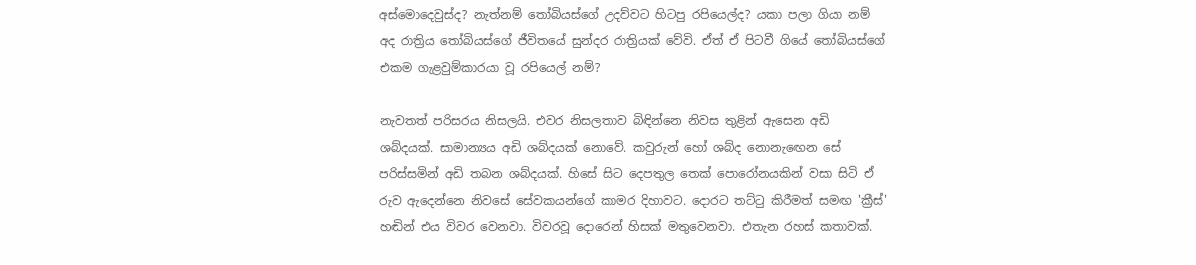අස්මොදෙවුස්ද? නැත්නම් තෝබියස්ගේ උදව්වට හිටපු රපියෙල්ද? යකා පලා ගියා නම් අද රාත්‍රිය තෝබියස්ගේ ජීවිතයේ සුන්දර රාත්‍රියක් වේවි. ඒත් ඒ පිටවී ගියේ තෝබියස්ගේ එකම ගැළවුම්කාරයා වූ රපියෙල් නම්?

නැවතත් පරිසරය නිසලයි. එවර නිසලතාව බිඳින්නෙ නිවස තුළින් ඇසෙන අඩි ශබ්දයක්. සාමාන්‍යය අඩි ශබ්දයක් නොවේ. කවුරුන් හෝ ශබ්ද නොනැඟෙන සේ පරිස්සමින් අඩි තබන ශබ්දයක්. හිසේ සිට දෙපතුල තෙක් පොරෝනයකින් වසා සිටි ඒ රුව ඇදෙන්නෙ නිවසේ සේවකයන්ගේ කාමර දිහාවට. දොරට තට්ටු කිරීමත් සමඟ 'ක්‍රීස්' හඬින් එය විවර වෙනවා. විවරවූ දොරෙන් හිසක් මතුවෙනවා. එතැන රහස් කතාවක්.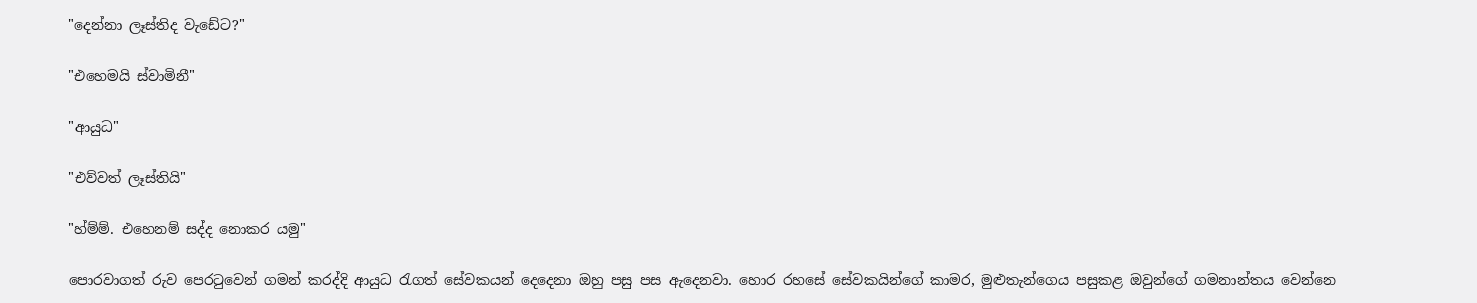"දෙන්නා ලෑස්තිද වැඩේට?"

"එහෙමයි ස්වාමිනී"

"ආයුධ"

"එව්වත් ලෑස්තියි"

"හ්ම්ම්. එහෙනම් සද්ද නොකර යමු"

පොරවාගත් රුව පෙරටුවෙන් ගමන් කරද්දි ආයුධ රැගත් සේවකයන් දෙදෙනා ඔහු පසු පස ඇදෙනවා. හොර රහසේ සේවකයින්ගේ කාමර, මුළුතැන්ගෙය පසුකළ ඔවුන්ගේ ගමනාන්තය වෙන්නෙ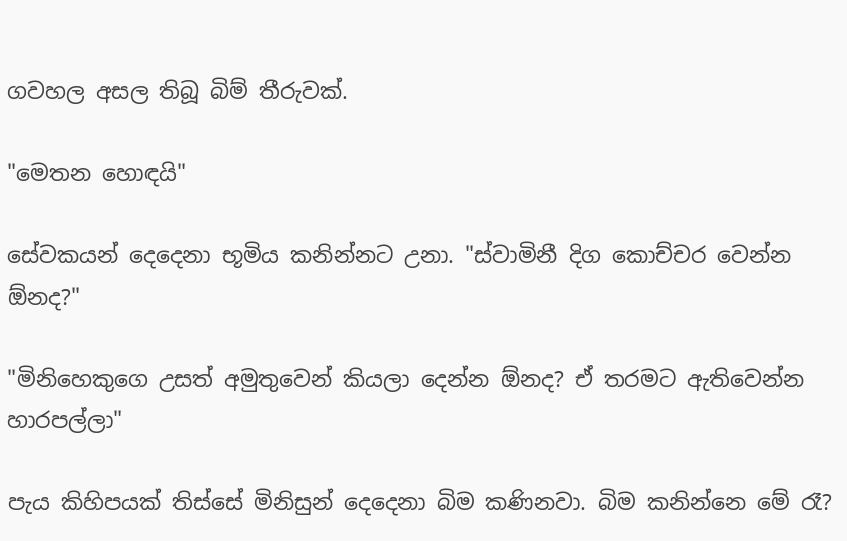ගවහල අසල තිබූ බිම් තීරුවක්.

"මෙතන හොඳයි"

සේවකයන් දෙදෙනා භූමිය කනින්නට උනා. "ස්වාමිනී දිග කොච්චර වෙන්න ඕනද?"

"මිනිහෙකුගෙ උසත් අමුතුවෙන් කියලා දෙන්න ඕනද? ඒ තරමට ඇතිවෙන්න හාරපල්ලා"

පැය කිහිපයක් තිස්සේ මිනිසුන් දෙදෙනා බිම කණිනවා. බිම කනින්නෙ මේ රෑ?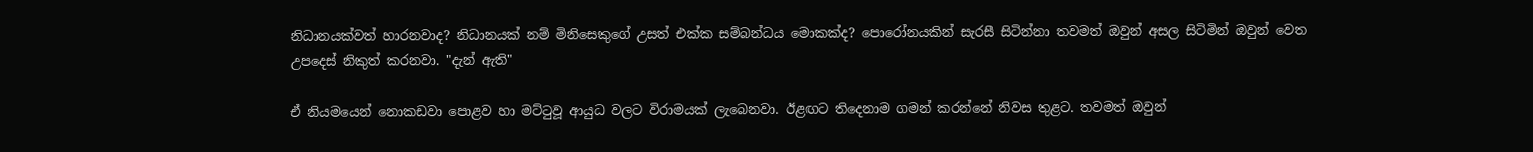නිධානයක්වත් හාරනවාද? නිධානයක් නම් මිනිසෙකුගේ උසත් එක්ක සම්බන්ධය මොකක්ද? පොරෝනයකින් සැරසී සිටින්නා තවමත් ඔවුන් අසල සිටිමින් ඔවුන් වෙත උපදෙස් නිකුත් කරනවා. "දැන් ඇති"

ඒ නියමයෙන් නොකඩවා පොළව හා මට්ටුවූ ආයුධ වලට විරාමයක් ලැබෙනවා. ඊළඟට තිදෙනාම ගමන් කරන්නේ නිවස තුළට. තවමත් ඔවුන්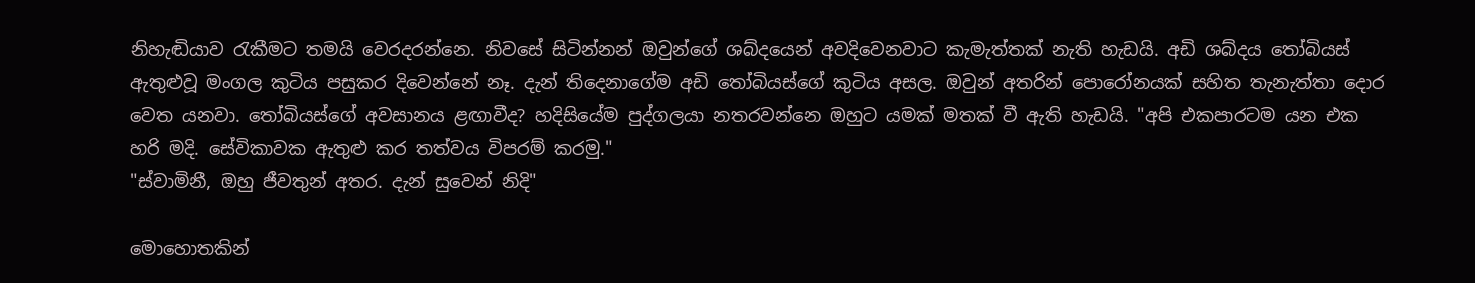නිහැඬියාව රැකීමට තමයි වෙරදරන්නෙ. නිවසේ සිටින්නන් ඔවුන්ගේ ශබ්දයෙන් අවදිවෙනවාට කැමැත්තක් නැති හැඩයි. අඩි ශබ්දය තෝබියස් ඇතුළුවූ මංගල කුටිය පසුකර දිවෙන්නේ නෑ. දැන් තිදෙනාගේම අඩි තෝබියස්ගේ කුටිය අසල. ඔවුන් අතරින් පොරෝනයක් සහිත තැනැත්තා දොර වෙත යනවා. තෝබියස්ගේ අවසානය ළඟාවීද? හදිසියේම පුද්ගලයා නතරවන්නෙ ඔහුට යමක් මතක් වී ඇති හැඩයි. "අපි එකපාරටම යන එක හරි මදි. සේවිකාවක ඇතුළු කර තත්වය විපරම් කරමු."
"ස්වාමිනී, ඔහු ජීවතුන් අතර. දැන් සුවෙන් නිදි"

මොහොතකින්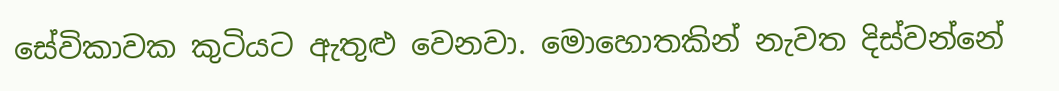සේවිකාවක කුටියට ඇතුළු වෙනවා. මොහොතකින් නැවත දිස්වන්නේ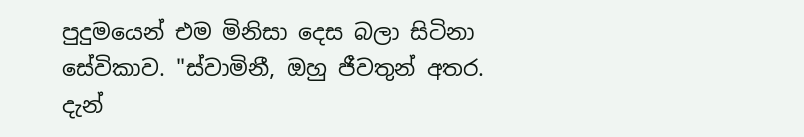පුදුමයෙන් එම මිනිසා දෙස බලා සිටිනා සේවිකාව. "ස්වාමිනී, ඔහු ජීවතුන් අතර. දැන්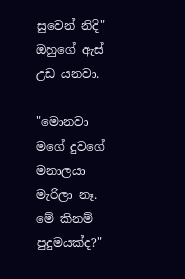සුවෙන් නිදි" ඔහුගේ ඇස් උඩ යනවා.

"මොනවා මගේ දුවගේ මනාලයා මැරිලා නෑ. මේ කිනම් පුදුමයක්ද?"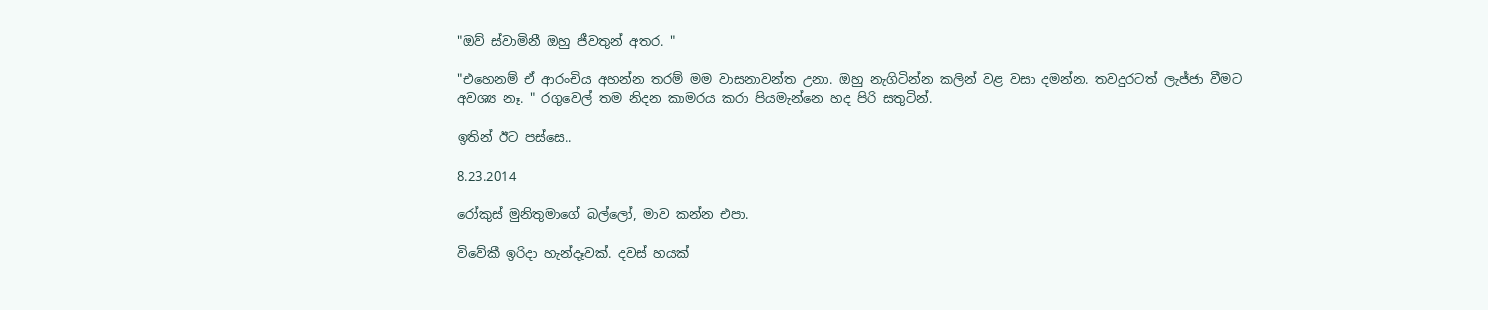"ඔව් ස්වාමිනී ඔහු ජීවතුන් අතර. "

"එහෙනම් ඒ ආරංචිය අහන්න තරම් මම වාසනාවන්ත උනා. ඔහු නැගිටින්න කලින් වළ වසා දමන්න. තවදුරටත් ලැජ්ජා වීමට අවශ්‍ය නෑ. " රගුවෙල් තම නිදන කාමරය කරා පියමැන්නෙ හද පිරි සතුටින්.

ඉතින් ඊට පස්සෙ..

8.23.2014

රෝකුස් මුනිතුමාගේ බල්ලෝ, මාව කන්න එපා.

විවේකී ඉරිදා හැන්දෑවක්. දවස් හයක්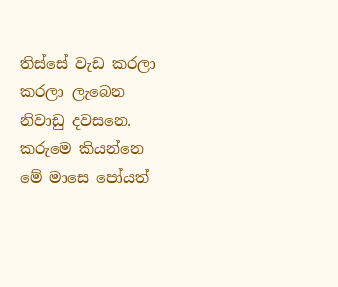තිස්සේ වැඩ කරලා කරලා ලැබෙන නිවාඩු දවසනෙ. කරුමෙ කියන්නෙ මේ මාසෙ පෝයත්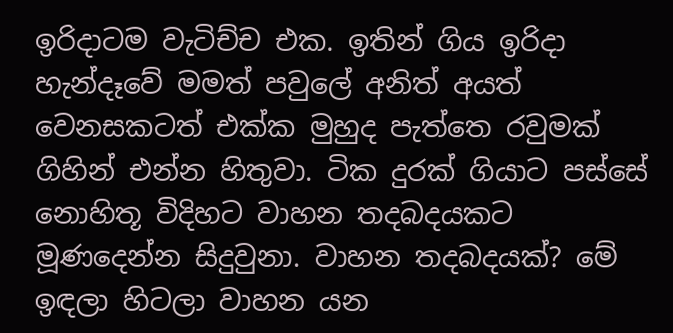ඉරිදාටම වැටිච්ච එක. ඉතින් ගිය ඉරිදා හැන්දෑවේ මමත් පවුලේ අනිත් අයත් වෙනසකටත් එක්ක මුහුද පැත්තෙ රවුමක් ගිහින් එන්න හිතුවා. ටික දුරක් ගියාට පස්සේ නොහිතූ විදිහට වාහන තදබදයකට මූණදෙන්න සිදුවුනා. වාහන තදබදයක්? මේ ඉඳලා හිටලා වාහන යන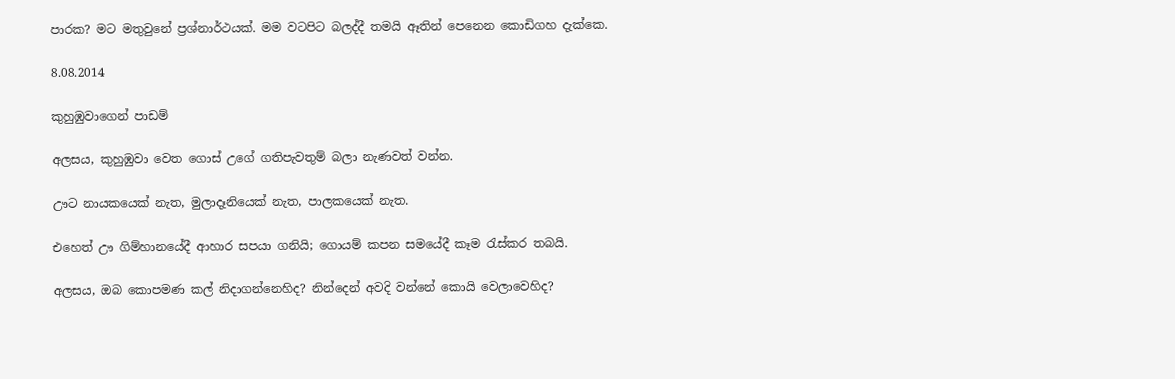පාරක? මට මතුවුනේ ප්‍රශ්නාර්ථයක්. මම වටපිට බලද්දී තමයි ඈතින් පෙනෙන කොඩිගහ දැක්කෙ.

8.08.2014

කුහුඹුවාගෙන් පාඩම්

අලසය, කුහුඹුවා වෙත ගොස් උගේ ගතිපැවතුම් බලා නැණවත් වන්න.

ඌට නායකයෙක් නැත, මුලාදෑනියෙක් නැත, පාලකයෙක් නැත.

එහෙත් ඌ ගිම්හානයේදී ආහාර සපයා ගනියි; ගොයම් කපන සමයේදී කෑම රැස්කර තබයි.

අලසය, ඔබ කොපමණ කල් නිදාගන්නෙහිද? නින්දෙන් අවදි වන්නේ කොයි වෙලාවෙහිද?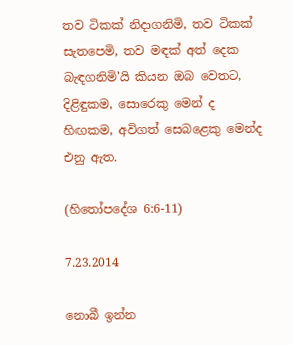තව ටිකක් නිදාගනිමි, තව ටිකක් සැතපෙමි, තව මඳක් අත් දෙක බැඳගනිමි'යි කියන ඔබ වෙතට, දිළිඳුකම, සොරෙකු මෙන් ද හිඟකම, අවිගත් සෙබළෙකු මෙන්ද එනු ඇත.

(හිතෝපදේශ 6:6-11)

7.23.2014

නොබී ඉන්න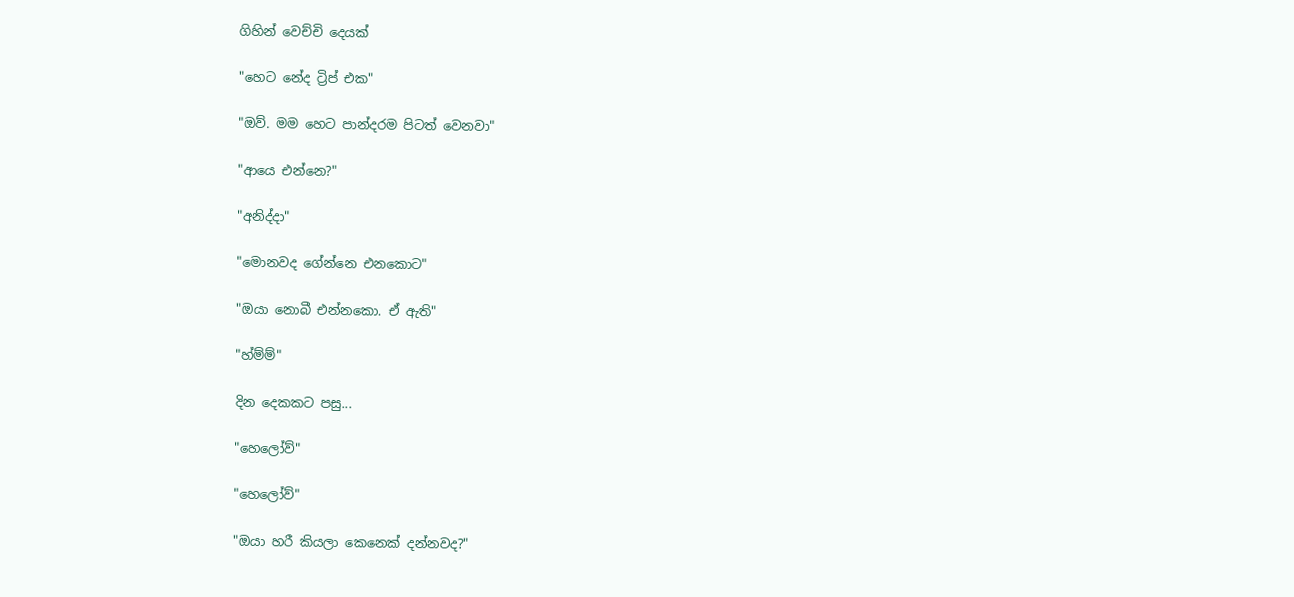ගිහින් වෙච්චි දෙයක්

"හෙට නේද ට්‍රිප් එක"

"ඔව්. මම හෙට පාන්දරම පිටත් වෙනවා"

"ආයෙ එන්නෙ?"

"අනිද්දා"

"මොනවද ගේන්නෙ එනකොට"

"ඔයා නොබී එන්නකො. ඒ ඇති"

"හ්ම්ම්"

දින දෙකකට පසු...

"හෙලෝව්"

"හෙලෝව්"

"ඔයා හරී කියලා කෙනෙක් දන්නවද?"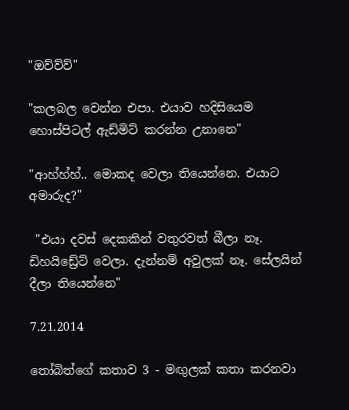"ඔව්ව්ව්"

"කලබල වෙන්න එපා. එයාව හදිසියෙම හොස්පිටල් ඇඩ්මිට් කරන්න උනානෙ"

"ආහ්හ්හ්.. මොකද වෙලා තියෙන්නෙ. එයාට අමාරුද?"

 "එයා දවස් දෙකකින් වතුරවත් බීලා නෑ. ඩිහයිඩ්‍රේට් වෙලා. දැන්නම් අවුලක් නෑ. සේලයින් දීලා තියෙන්නෙ"

7.21.2014

තෝබිත්ගේ කතාව 3 - මඟුලක් කතා කරනවා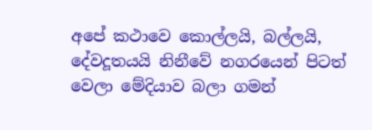අපේ කථාවෙ කොල්ලයි, බල්ලයි, දේවදූතයයි නිනීවේ නගරයෙන් පිටත් වෙලා මේදියාව බලා ගමන්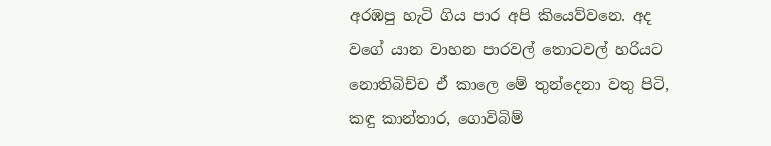අරඹපු හැටි ගිය පාර අපි කියෙව්වනෙ. අද වගේ යාන වාහන පාරවල් තොටවල් හරියට නොතිබිච්ච ඒ කාලෙ මේ තුන්දෙනා වතු පිටි, කඳු කාන්තාර, ගොවිබිම්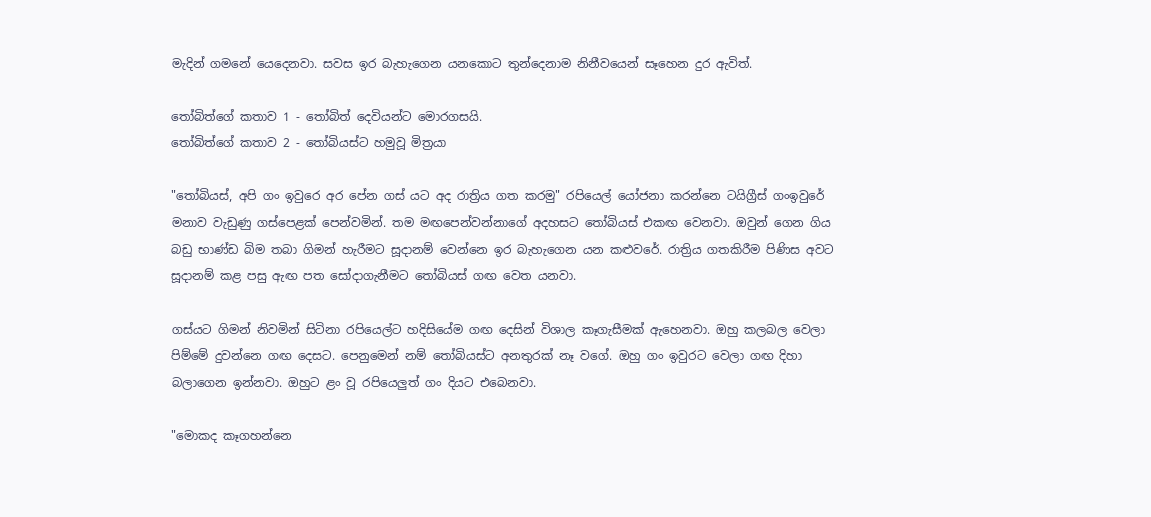මැදින් ගමනේ යෙදෙනවා. සවස ඉර බැහැගෙන යනකොට තුන්දෙනාම නිනීවයෙන් සෑහෙන දුර ඇවිත්.

තෝබිත්ගේ කතාව 1 - තෝබිත් දෙවියන්ට මොරගසයි.
තෝබිත්ගේ කතාව 2 - තෝබියස්ට හමුවූ මිත්‍රයා

"තෝබියස්, අපි ගං ඉවුරෙ අර පේන ගස් යට අද රාත්‍රිය ගත කරමු" රපියෙල් යෝජනා කරන්නෙ ටයිග්‍රීස් ගංඉවුරේ මනාව වැඩුණු ගස්පෙළක් පෙන්වමින්. තම මඟපෙන්වන්නාගේ අදහසට තෝබියස් එකඟ වෙනවා. ඔවුන් ගෙන ගිය බඩු භාණ්ඩ බිම තබා ගිමන් හැරීමට සූදානම් වෙන්නෙ ඉර බැහැගෙන යන කළුවරේ. රාත්‍රිය ගතකිරීම පිණිස අවට සූදානම් කළ පසු ඇඟ පත සෝදාගැනීමට තෝබියස් ගඟ වෙත යනවා.

ගස්යට ගිමන් නිවමින් සිටිනා රපියෙල්ට හදිසියේම ගඟ දෙසින් විශාල කෑගැසීමක් ඇහෙනවා. ඔහු කලබල වෙලා පිම්මේ දුවන්නෙ ගඟ දෙසට. පෙනුමෙන් නම් තෝබියස්ට අනතුරක් නෑ වගේ. ඔහු ගං ඉවුරට වෙලා ගඟ දිහා බලාගෙන ඉන්නවා. ඔහුට ළං වූ රපියෙලුත් ගං දියට එබෙනවා.

"මොකද කෑගහන්නෙ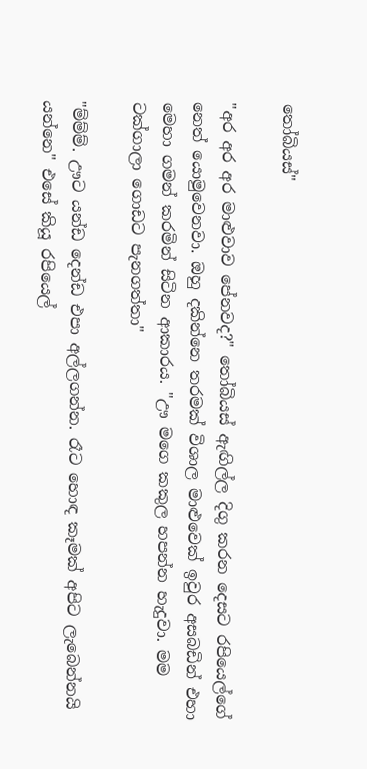තෝබියස්"

"අර අර අර මාළුවාව පේනවද?" තෝබියස් ඇඟිල්ල දිගු කරන දෙසට රපියෙල්ගේ නෙත් යොමුවෙනවා. ඔහු දකින්නෙ තරමක් විශාල මාළුවෙක් ඉවුර අසබඩින් එහා මෙහා ගමන් කරමින් සිටින ආකාරය. "ඌ මගෙ කකුල හපන්න හැදුවා. මම ටක්ගාලා ගොඩට පැනගත්තා"

"ම්ම්ම්. ඌට යන්ඩ දෙන්ඩ එපා අල්ලගන්න. රෑට හොඳ කෑමක් අපිට ලැබෙන්නයි යන්නෙ" එසේ කියූ රපියෙල්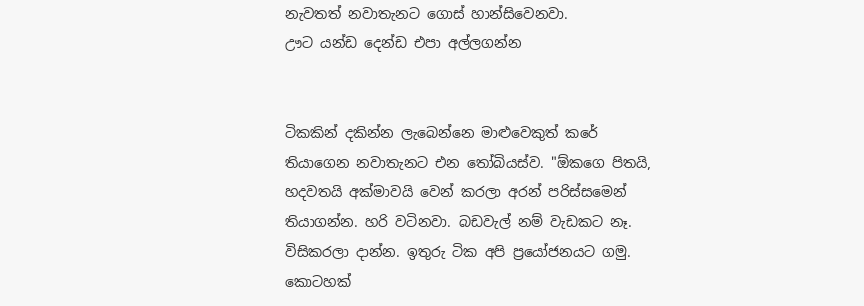නැවතත් නවාතැනට ගොස් හාන්සිවෙනවා.
ඌට යන්ඩ දෙන්ඩ එපා අල්ලගන්න


ටිකකින් දකින්න ලැබෙන්නෙ මාළුවෙකුත් කරේ තියාගෙන නවාතැනට එන තෝබියස්ව. "ඕකගෙ පිතයි, හදවතයි අක්මාවයි වෙන් කරලා අරන් පරිස්සමෙන් තියාගන්න. හරි වටිනවා. බඩවැල් නම් වැඩකට නෑ. විසිකරලා දාන්න. ඉතුරු ටික අපි ප්‍රයෝජනයට ගමු. කොටහක්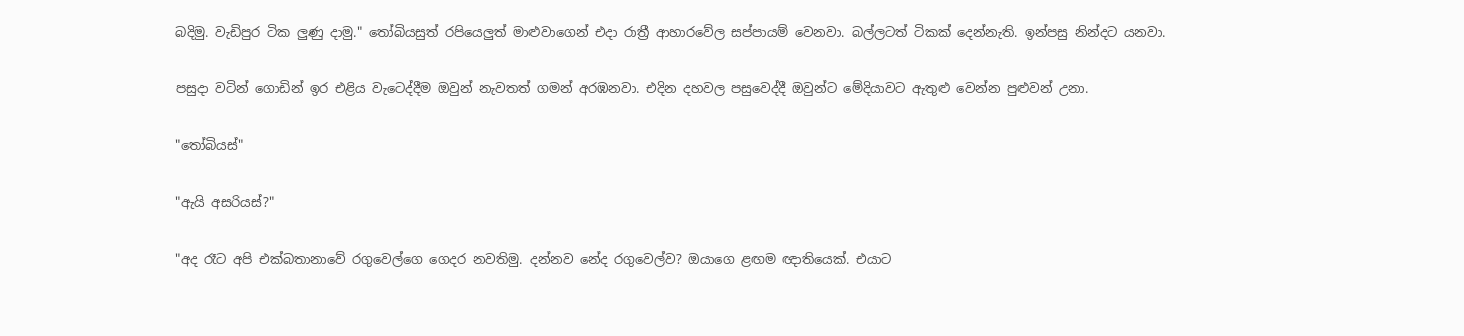බදිමු. වැඩිපුර ටික ලුණු දාමු." තෝබියසුත් රපියෙලුත් මාළුවාගෙන් එදා රාත්‍රී ආහාරවේල සප්පායම් වෙනවා. බල්ලටත් ටිකක් දෙන්නැති. ඉන්පසු නින්දට යනවා.

පසුදා වටින් ගොඩින් ඉර එළිය වැටෙද්දීම ඔවුන් නැවතත් ගමන් අරඹනවා. එදින දහවල පසුවෙද්දී ඔවුන්ට මේදියාවට ඇතුළු වෙන්න පුළුවන් උනා.

"තෝබියස්"

"ඇයි අසරියස්?"

"අද රෑට අපි එක්බතානාවේ රගුවෙල්ගෙ ගෙදර නවතිමු. දන්නව නේද රගුවෙල්ව? ඔයාගෙ ළඟම ඥාතියෙක්. එයාට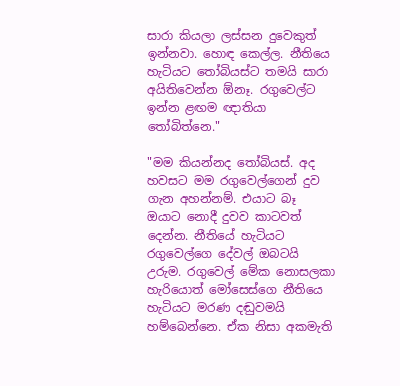සාරා කියලා ලස්සන දුවෙකුත් ඉන්නවා. හොඳ කෙල්ල. නීතියෙ හැටියට තෝබියස්ට තමයි සාරා අයිතිවෙන්න ඕනෑ. රගුවෙල්ට ඉන්න ළඟම ඥාතියා තෝබිත්නෙ."

"මම කියන්නද තෝබියස්. අද හවසට මම රගුවෙල්ගෙන් දුව ගැන අහන්නම්. එයාට බෑ ඔයාට නොදී දුවව කාටවත් දෙන්න. නීතියේ හැටියට රගුවෙල්ගෙ දේවල් ඔබටයි උරුම. රගුවෙල් මේක නොසලකා හැරියොත් මෝසෙස්ගෙ නීතියෙ හැටියට මරණ දඬුවමයි හම්බෙන්නෙ. ඒක නිසා අකමැති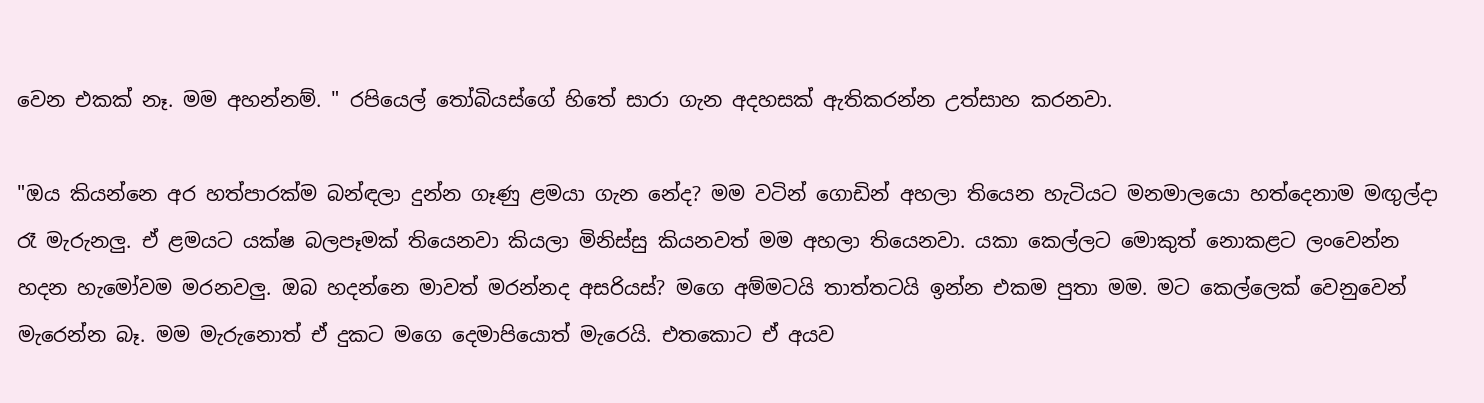වෙන එකක් නෑ. මම අහන්නම්. " රපියෙල් තෝබියස්ගේ හිතේ සාරා ගැන අදහසක් ඇතිකරන්න උත්සාහ කරනවා.

"ඔය කියන්නෙ අර හත්පාරක්ම බන්ඳලා දුන්න ගෑණු ළමයා ගැන නේද? මම වටින් ගොඩින් අහලා තියෙන හැටියට මනමාලයො හත්දෙනාම මඟුල්දා රෑ මැරුනලු. ඒ ළමයට යක්ෂ බලපෑමක් තියෙනවා කියලා මිනිස්සු කියනවත් මම අහලා තියෙනවා. යකා කෙල්ලට මොකුත් නොකළට ලංවෙන්න හදන හැමෝවම මරනවලු. ඔබ හදන්නෙ මාවත් මරන්නද අසරියස්? මගෙ අම්මටයි තාත්තටයි ඉන්න එකම පුතා මම. මට කෙල්ලෙක් වෙනුවෙන් මැරෙන්න බෑ. මම මැරුනොත් ඒ දුකට මගෙ දෙමාපියොත් මැරෙයි. එතකොට ඒ අයව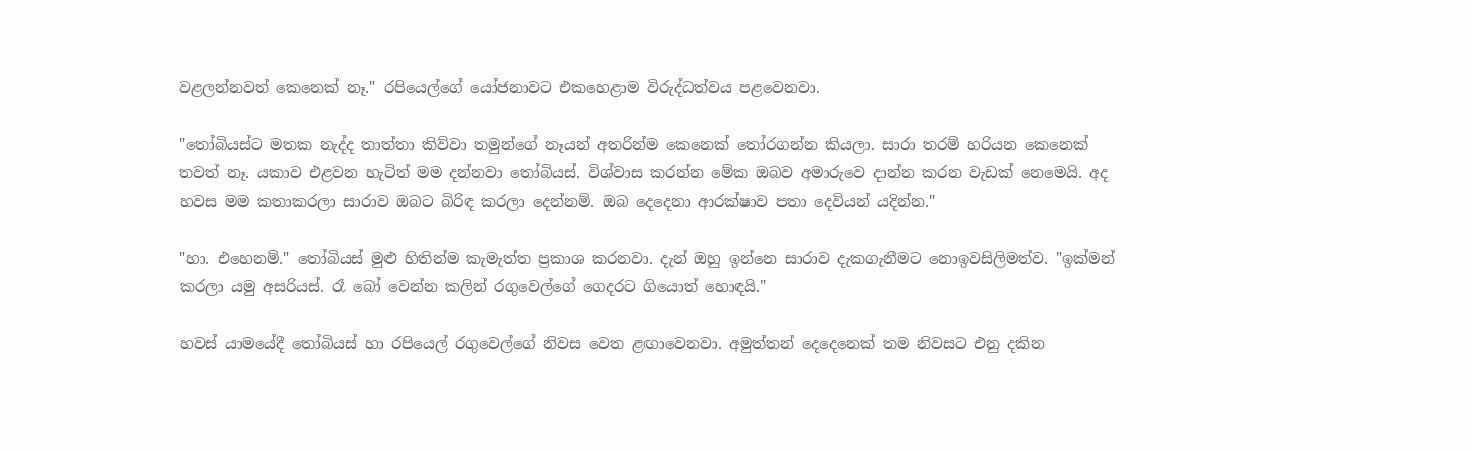වළලන්නවත් කෙනෙක් නෑ." රපියෙල්ගේ යෝජනාවට එකහෙළාම විරුද්ධත්වය පළවෙනවා.

"තෝබියස්ට මතක නැද්ද තාත්තා කිව්වා තමුන්ගේ නෑයන් අතරින්ම කෙනෙක් තෝරගන්න කියලා. සාරා තරම් හරියන කෙනෙක් තවත් නෑ. යකාව එළවන හැටිත් මම දන්නවා තෝබියස්. විශ්වාස කරන්න මේක ඔබව අමාරුවෙ දාන්න කරන වැඩක් නෙමෙයි. අද හවස මම කතාකරලා සාරාව ඔබට බිරිඳ කරලා දෙන්නම්. ඔබ දෙදෙනා ආරක්ෂාව පතා දෙවියන් යදින්න."

"හා. එහෙනම්." තෝබියස් මුළු හිතින්ම කැමැත්ත ප්‍රකාශ කරනවා. දැන් ඔහු ඉන්නෙ සාරාව දැකගැනීමට නොඉවසිලිමත්ව. "ඉක්මන් කරලා යමු අසරියස්. රෑ බෝ වෙන්න කලින් රගුවෙල්ගේ ගෙදරට ගියොත් හොඳයි."

හවස් යාමයේදී තෝබියස් හා රපියෙල් රගුවෙල්ගේ නිවස වෙත ළඟාවෙනවා. අමුත්තන් දෙදෙනෙක් තම නිවසට එනු දකින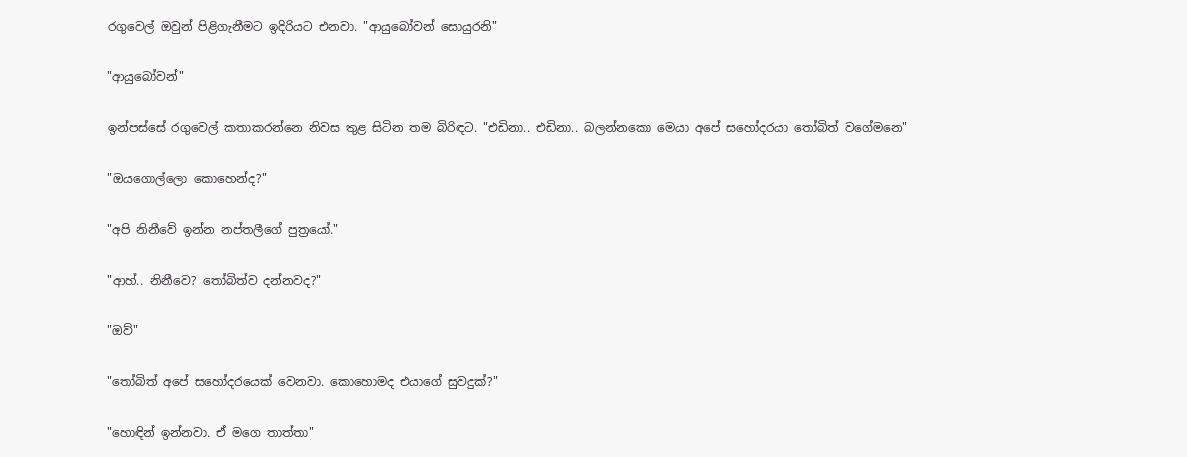රගුවෙල් ඔවුන් පිළිගැනීමට ඉදිරියට එනවා. "ආයුබෝවන් සොයුරනි"

"ආයුබෝවන්"

ඉන්පස්සේ රගුවෙල් කතාකරන්නෙ නිවස තුළ සිටින තම බිරිඳට. "එඩිනා.. එඩිනා.. බලන්නකො මෙයා අපේ සහෝදරයා තෝබිත් වගේමනෙ"

"ඔයගොල්ලො කොහෙන්ද?"

"අපි නිනීවේ ඉන්න නප්තලීගේ පුත්‍රයෝ."

"ආහ්.. නිනීවෙ? තෝබිත්ව දන්නවද?"

"ඔව්"

"තෝබිත් අපේ සහෝදරයෙක් වෙනවා. කොහොමද එයාගේ සුවදුක්?"

"හොඳින් ඉන්නවා. ඒ මගෙ තාත්තා"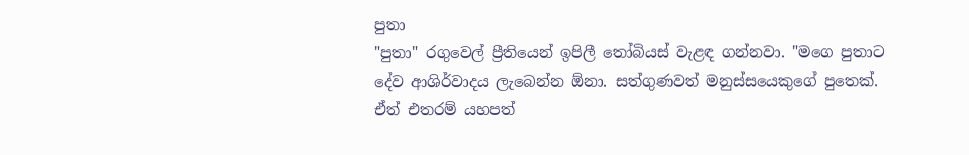පුතා
"පුතා" රගුවෙල් ප්‍රීතියෙන් ඉපිලී තෝබියස් වැළඳ ගන්නවා. "මගෙ පුතාට දේව ආශිර්වාදය ලැබෙන්න ඕනා. සත්ගුණවත් මනුස්සයෙකුගේ පුතෙක්. ඒත් එතරම් යහපත්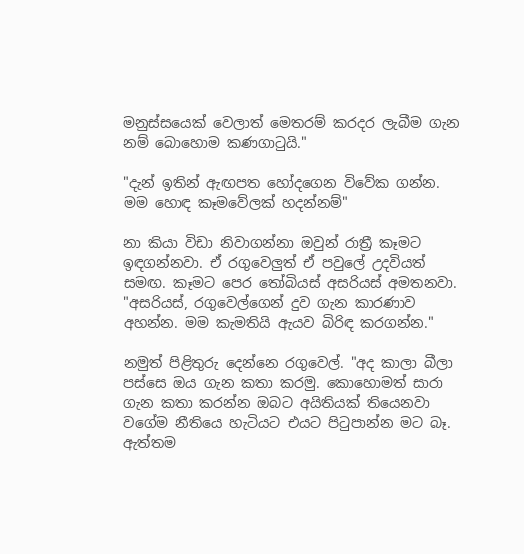මනුස්සයෙක් වෙලාත් මෙතරම් කරදර ලැබීම ගැන නම් බොහොම කණගාටුයි."

"දැන් ඉතින් ඇඟපත හෝදගෙන විවේක ගන්න. මම හොඳ කෑමවේලක් හදන්නම්"

නා කියා විඩා නිවාගන්නා ඔවුන් රාත්‍රී කෑමට ඉඳගන්නවා. ඒ රගුවෙලුත් ඒ පවුලේ උදවියත් සමඟ. කෑමට පෙර තෝබියස් අසරියස් අමතනවා. "අසරියස්, රගුවෙල්ගෙන් දුව ගැන කාරණාව අහන්න. මම කැමතියි ඇයව බිරිඳ කරගන්න."

නමුත් පිළිතුරු දෙන්නෙ රගුවෙල්. "අද කාලා බීලා පස්සෙ ඔය ගැන කතා කරමු. කොහොමත් සාරා ගැන කතා කරන්න ඔබට අයිතියක් තියෙනවා වගේම නීතියෙ හැටියට එයට පිටුපාන්න මට බෑ. ඇත්තම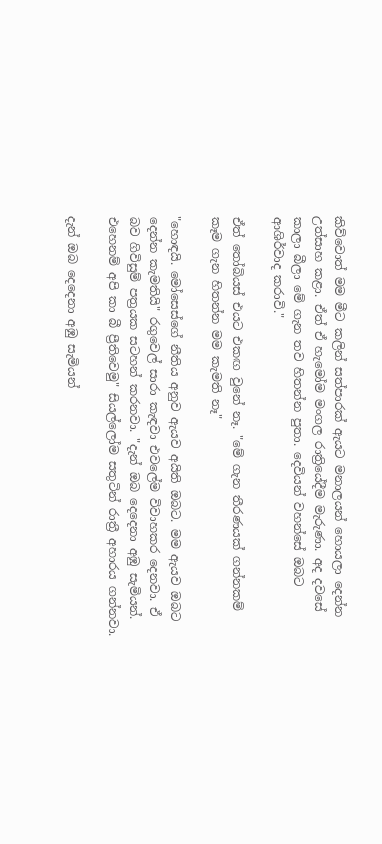කිව්වොත් මම මීට කලින් සත්පාරක් ඇයට මනාලයන් හොයලා දෙන්න උත්සාහ කළා. ඒත් ඒ හැමෝම මංගල රාත්‍රියේදීම මැරුණා. අද දවසේ කාලා බීලා මේ ගැන තව හිතන්න පුතා. දෙවියන් වහන්සේ ඔබට ආශිර්වාද කරාවි."

ඒත් තෝබියස් එයට එකඟ වුනේ නෑ. "මේ ගැන තීරණයක් ගන්නකම් කෑම ගැන හිතන්න මම කැමති නෑ"

"හොඳයි. මෝසෙස්ගේ නීතිය අනුව ඇයව අයිති ඔබට. මම ඇයව ඔබට දෙන්න කැමතියි" රගුවෙල් සාරා කැඳවා එවලේම විවාහකර දෙනවා. ඒ බව ගිවිසුම් පත්‍රයක සටහන් කරනවා. "දැන් ඔබ දෙදෙනා අඹු සැමියන්. එහෙනම් අපි කා බී ප්‍රීතිවෙමු" සියල්ලෝම සතුටින් රාත්‍රී අහාරය ගන්නවා.

දැන් ඔබ දෙදෙනා අඹු සැමියන්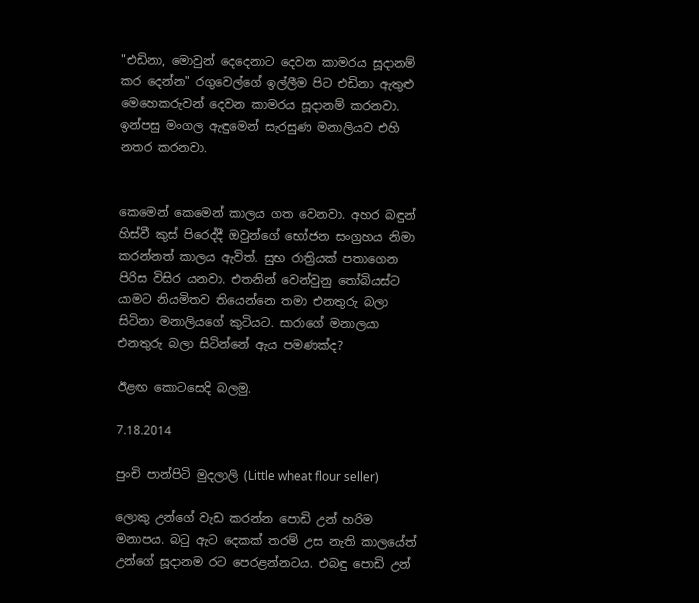"එඩිනා, මොවුන් දෙදෙනාට දෙවන කාමරය සූදානම් කර දෙන්න" රගුවෙල්ගේ ඉල්ලීම පිට එඩිනා ඇතුළු මෙහෙකරුවන් දෙවන කාමරය සූදානම් කරනවා. ඉන්පසු මංගල ඇඳුමෙන් සැරසුණ මනාලියව එහි නතර කරනවා.


කෙමෙන් කෙමෙන් කාලය ගත වෙනවා. අහර බඳුන් හිස්වී කුස් පිරෙද්දී ඔවුන්ගේ භෝජන සංග්‍රහය නිමා කරන්නත් කාලය ඇවිත්. සුභ රාත්‍රියක් පතාගෙන පිරිස විසිර යනවා. එතනින් වෙන්වුනු තෝබියස්ට යාමට නියමිතව තියෙන්නෙ තමා එනතුරු බලා සිටිනා මනාලියගේ කුටියට. සාරාගේ මනාලයා එනතුරු බලා සිටින්නේ ඇය පමණක්ද?

ඊළඟ කොටසෙදි බලමු.

7.18.2014

පුංචි පාන්පිටි මුදලාලි (Little wheat flour seller)

ලොකු උන්ගේ වැඩ කරන්න පොඩි උන් හරිම මනාපය. බටු ඇට දෙකක් තරම් උස නැති කාලයේත් උන්ගේ සූදානම රට පෙරළන්නටය. එබඳු පොඩි උන්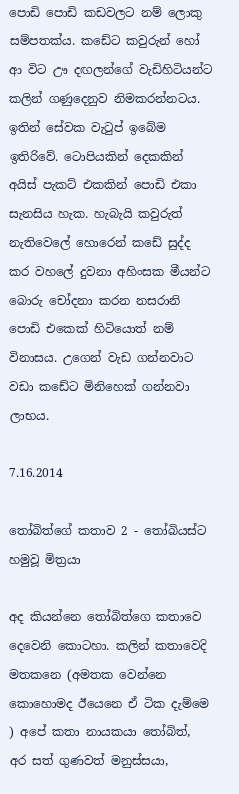පොඩි පොඩි කඩවලට නම් ලොකු සම්පතක්ය. කඩේට කවුරුන් හෝ ආ විට ඌ දඟලන්ගේ වැඩිහිටියන්ට කලින් ගණුදෙනුව නිමකරන්නටය. ඉතින් සේවක වැටුප් ඉබේම ඉතිරිවේ. ටොපියකින් දෙකකින් අයිස් පැකට් එකකින් පොඩි එකා සැනසිය හැක. හැබැයි කවුරුත් නැතිවෙලේ හොරෙන් කඩේ සුද්ද කර වහලේ දුවනා අහිංසක මීයන්ට බොරු චෝදනා කරන නසරානි පොඩි එකෙක් හිටියොත් නම් විනාසය. උගෙන් වැඩ ගන්නවාට වඩා කඩේට මිනිහෙක් ගන්නවා ලාභය.

7.16.2014

තෝබිත්ගේ කතාව 2 - තෝබියස්ට හමුවූ මිත්‍රයා

අද කියන්නෙ තෝබිත්ගෙ කතාවෙ දෙවෙනි කොටහා. කලින් කතාවෙදි මතකනෙ (අමතක වෙන්නෙ කොහොමද ඊයෙනෙ ඒ ටික දැම්මෙ ) අපේ කතා නායකයා තෝබිත්, අර සත් ගුණවත් මනුස්සයා,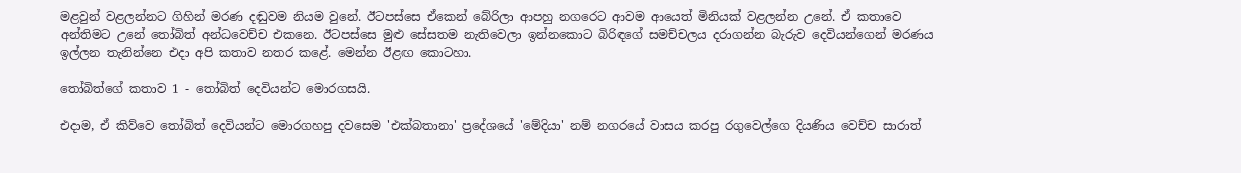මළවුන් වළලන්නට ගිහින් මරණ දඬුවම නියම වුනේ. ඊටපස්සෙ ඒකෙන් බේරිලා ආපහු නගරෙට ආවම ආයෙත් මිනියක් වළලන්න උනේ. ඒ කතාවෙ අන්තිමට උනේ තෝබිත් අන්ධවෙච්ච එකනෙ. ඊටපස්සෙ මුළු සේසතම නැතිවෙලා ඉන්නකොට බිරිඳගේ සමච්චලය දරාගන්න බැරුව දෙවියන්ගෙන් මරණය ඉල්ලන තැනින්නෙ එදා අපි කතාව නතර කළේ. මෙන්න ඊළඟ කොටහා.

තෝබිත්ගේ කතාව 1 - තෝබිත් දෙවියන්ට මොරගසයි.

එදාම, ඒ කිව්වෙ තෝබිත් දෙවියන්ට මොරගහපු දවසෙම 'එක්බතානා' ප්‍රදේශයේ 'මේදියා' නම් නගරයේ වාසය කරපු රගුවෙල්ගෙ දියණිය වෙච්ච සාරාත්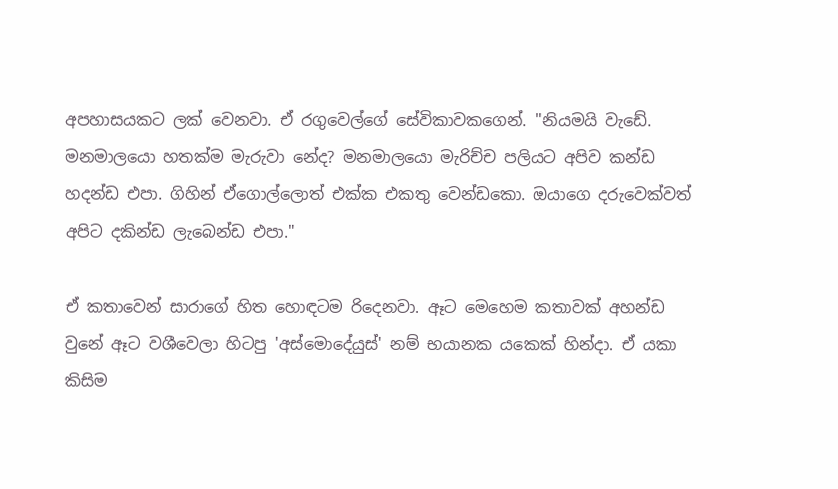අපහාසයකට ලක් වෙනවා. ඒ රගුවෙල්ගේ සේවිකාවකගෙන්. "නියමයි වැඩේ. මනමාලයො හතක්ම මැරුවා නේද? මනමාලයො මැරිච්ච පලියට අපිව කන්ඩ හදන්ඩ එපා. ගිහින් ඒගොල්ලොත් එක්ක එකතු වෙන්ඩකො. ඔයාගෙ දරුවෙක්වත් අපිට දකින්ඩ ලැබෙන්ඩ එපා."

ඒ කතාවෙන් සාරාගේ හිත හොඳටම රිදෙනවා. ඈට මෙහෙම කතාවක් අහන්ඩ වුනේ ඈට වශීවෙලා හිටපු 'අස්මොදේයුස්' නම් භයානක යකෙක් හින්දා. ඒ යකා කිසිම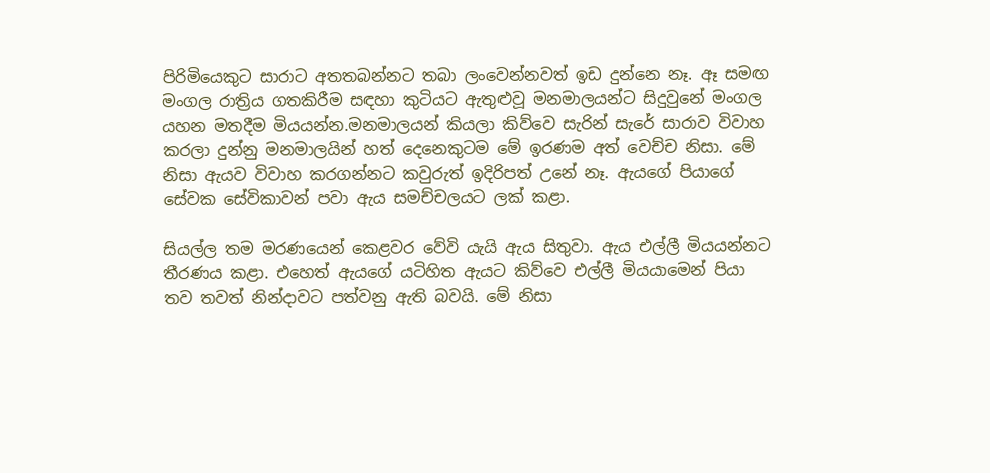පිරිමියෙකුට සාරාට අතතබන්නට තබා ලංවෙන්නවත් ඉඩ දුන්නෙ නෑ. ඈ සමඟ මංගල රාත්‍රිය ගතකිරීම සඳහා කුටියට ඇතුළුවූ මනමාලයන්ට සිදුවුනේ මංගල යහන මතදීම මියයන්න.මනමාලයන් කියලා කිව්වෙ සැරින් සැරේ සාරාව විවාහ කරලා දුන්නු මනමාලයින් හත් දෙනෙකුටම මේ ඉරණම අත් වෙච්ච නිසා. මේ නිසා ඇයව විවාහ කරගන්නට කවුරුත් ඉදිරිපත් උනේ නෑ. ඇයගේ පියාගේ සේවක සේවිකාවන් පවා ඇය සමච්චලයට ලක් කළා.

සියල්ල තම මරණයෙන් කෙළවර වේවි යැයි ඇය සිතුවා. ඇය එල්ලී මියයන්නට තීරණය කළා. එහෙත් ඇයගේ යටිහිත ඇයට කිව්වෙ එල්ලී මියයාමෙන් පියා තව තවත් නින්දාවට පත්වනු ඇති බවයි. මේ නිසා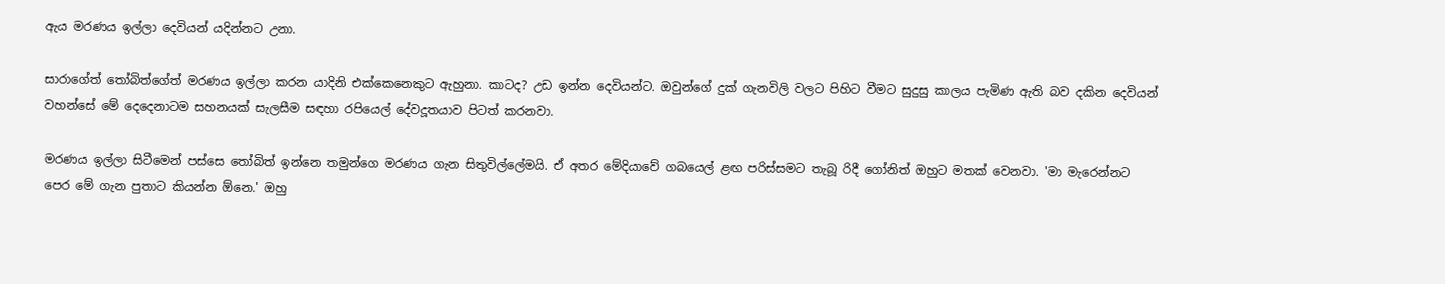ඇය මරණය ඉල්ලා දෙවියන් යදින්නට උනා.

සාරාගේත් තෝබිත්ගේත් මරණය ඉල්ලා කරන යාදිනි එක්කෙනෙකුට ඇහුනා. කාටද? උඩ ඉන්න දෙවියන්ට. ඔවුන්ගේ දුක් ගැනවිලි වලට පිහිට වීමට සුදුසු කාලය පැමිණ ඇති බව දකින දෙවියන් වහන්සේ මේ දෙදෙනාටම සහනයක් සැලසීම සඳහා රපියෙල් දේවදූතයාව පිටත් කරනවා.

මරණය ඉල්ලා සිටීමෙන් පස්සෙ තෝබිත් ඉන්නෙ තමුන්ගෙ මරණය ගැන සිතුවිල්ලේමයි. ඒ අතර මේදියාවේ ගබයෙල් ළඟ පරිස්සමට තැබූ රිදී ගෝනිත් ඔහුට මතක් වෙනවා. 'මා මැරෙන්නට පෙර මේ ගැන පුතාට කියන්න ඕනෙ.' ඔහු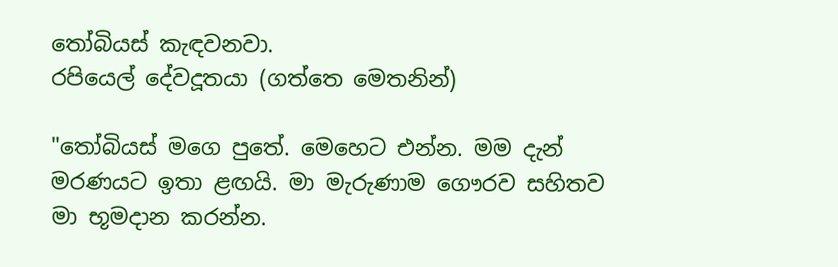තෝබියස් කැඳවනවා.
රපියෙල් දේවදූතයා (ගත්තෙ මෙතනින්)

"තෝබියස් මගෙ පුතේ. මෙහෙට එන්න. මම දැන් මරණයට ඉතා ළඟයි. මා මැරුණාම ගෞරව සහිතව මා භූමදාන කරන්න.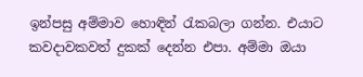ඉන්පසු අම්මාව හොඳින් රැකබලා ගන්න. එයාට කවදාවකවත් දුකක් දෙන්න එපා. අම්මා ඔයා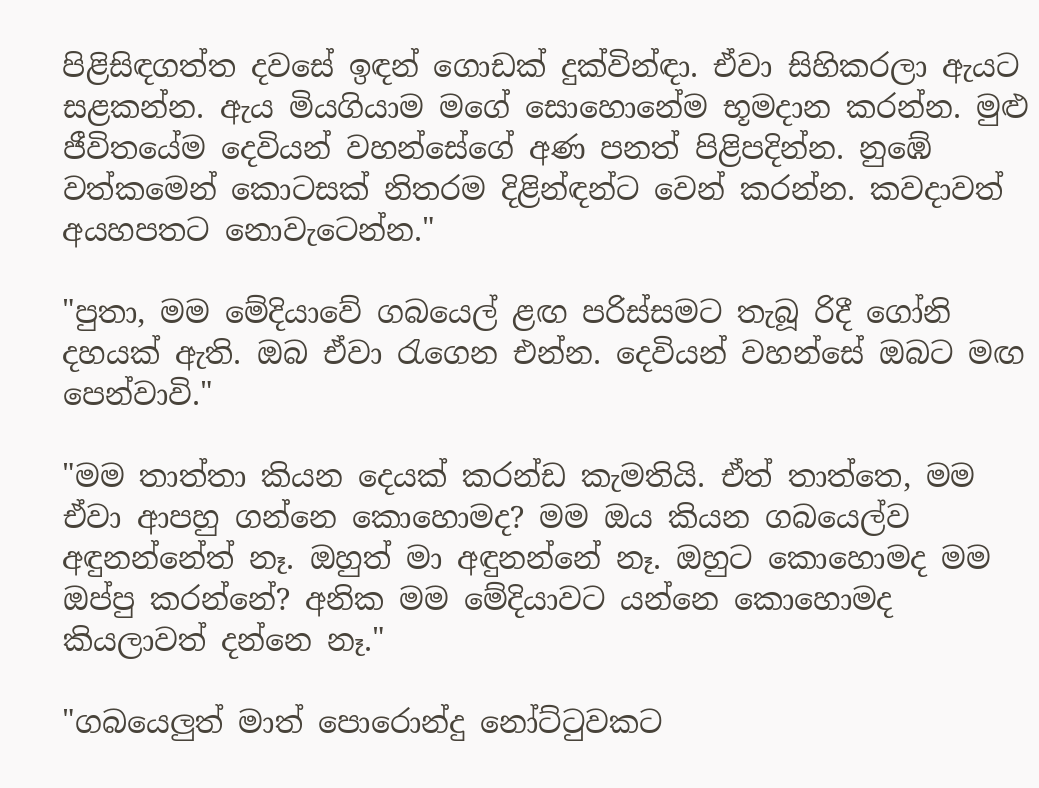පිළිසිඳගත්ත දවසේ ඉඳන් ගොඩක් දුක්වින්ඳා. ඒවා සිහිකරලා ඇයට සළකන්න. ඇය මියගියාම මගේ සොහොනේම භූමදාන කරන්න. මුළු ජීවිතයේම දෙවියන් වහන්සේගේ අණ පනත් පිළිපදින්න. නුඹේ වත්කමෙන් කොටසක් නිතරම දිළින්ඳන්ට වෙන් කරන්න. කවදාවත් අයහපතට නොවැටෙන්න."

"පුතා, මම මේදියාවේ ගබයෙල් ළඟ පරිස්සමට තැබූ රිදී ගෝනි දහයක් ඇති. ඔබ ඒවා රැගෙන එන්න. දෙවියන් වහන්සේ ඔබට මඟ පෙන්වාවි."

"මම තාත්තා කියන දෙයක් කරන්ඩ කැමතියි. ඒත් තාත්තෙ, මම ඒවා ආපහු ගන්නෙ කොහොමද? මම ඔය කියන ගබයෙල්ව අඳුනන්නේත් නෑ. ඔහුත් මා අඳුනන්නේ නෑ. ඔහුට කොහොමද මම ඔප්පු කරන්නේ? අනික මම මේදියාවට යන්නෙ කොහොමද කියලාවත් දන්නෙ නෑ."

"ගබයෙලුත් මාත් පොරොන්දු නෝට්ටුවකට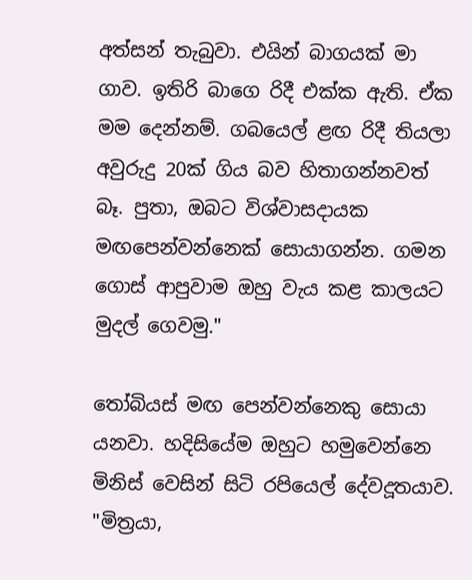අත්සන් තැබුවා. එයින් බාගයක් මා ගාව. ඉතිරි බාගෙ රිදී එක්ක ඇති. ඒක මම දෙන්නම්. ගබයෙල් ළඟ රිදී තියලා අවුරුදු 20ක් ගිය බව හිතාගන්නවත් බෑ. පුතා, ඔබට විශ්වාසදායක මඟපෙන්වන්නෙක් සොයාගන්න. ගමන ගොස් ආපුවාම ඔහු වැය කළ කාලයට මුදල් ගෙවමු."

තෝබියස් මඟ පෙන්වන්නෙකු සොයා යනවා. හදිසියේම ඔහුට හමුවෙන්නෙ මිනිස් වෙසින් සිටි රපියෙල් දේවදූතයාව. "මිත්‍රයා,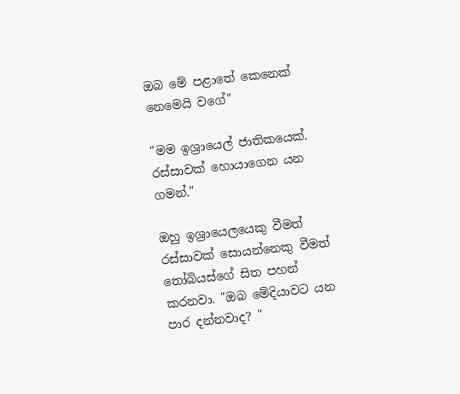ඔබ මේ පළාතේ කෙනෙක් නෙමෙයි වගේ"

"මම ඉශ්‍රායෙල් ජාතිකයෙක්. රස්සාවක් හොයාගෙන යන ගමන්."

ඔහු ඉශ්‍රායෙලයෙකු වීමත් රස්සාවක් සොයන්නෙකු වීමත් තෝබියස්ගේ සිත පහන් කරනවා. "ඔබ මේදියාවට යන පාර දන්නවාද? "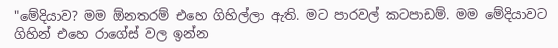"මේදියාව? මම ඕනතරම් එහෙ ගිහිල්ලා ඇති. මට පාරවල් කටපාඩම්. මම මේදියාවට ගිහින් එහෙ රාගේස් වල ඉන්න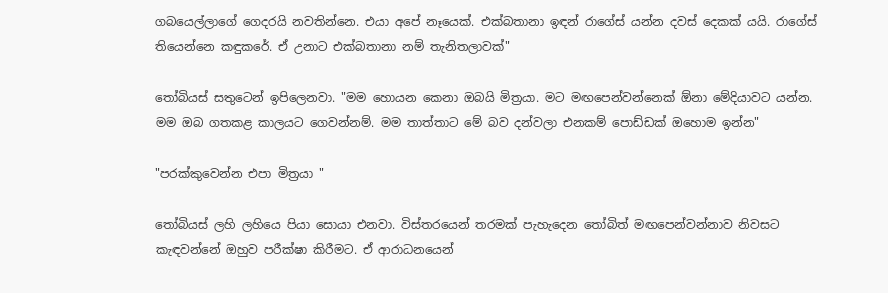ගබයෙල්ලාගේ ගෙදරයි නවතින්නෙ. එයා අපේ නෑයෙක්. එක්බතානා ඉඳන් රාගේස් යන්න දවස් දෙකක් යයි. රාගේස් තියෙන්නෙ කඳුකරේ. ඒ උනාට එක්බතානා නම් තැනිතලාවක්"

තෝබියස් සතුටෙන් ඉපිලෙනවා. "මම හොයන කෙනා ඔබයි මිත්‍රයා. මට මඟපෙන්වන්නෙක් ඕනා මේදියාවට යන්න. මම ඔබ ගතකළ කාලයට ගෙවන්නම්. මම තාත්තාට මේ බව දන්වලා එනකම් පොඩ්ඩක් ඔහොම ඉන්න"

"පරක්කුවෙන්න එපා මිත්‍රයා "

තෝබියස් ලහි ලහියෙ පියා සොයා එනවා. විස්තරයෙන් තරමක් පැහැදෙන තෝබිත් මඟපෙන්වන්නාව නිවසට කැඳවන්නේ ඔහුව පරීක්ෂා කිරීමට. ඒ ආරාධනයෙන්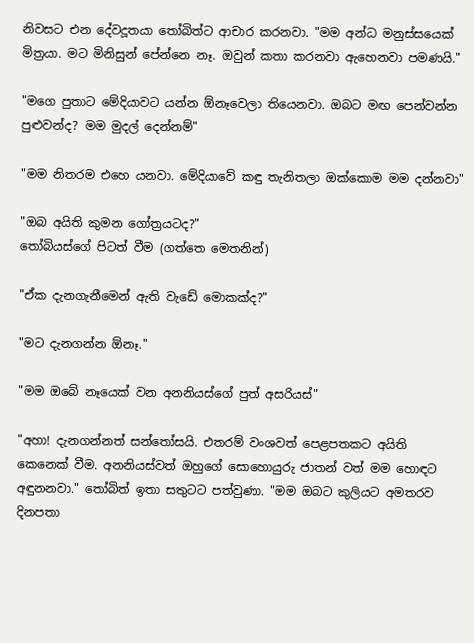නිවසට එන දේවදූතයා තෝබිත්ට ආචාර කරනවා. "මම අන්ධ මනුස්සයෙක් මිත්‍රයා. මට මිනිසුන් පේන්නෙ නෑ. ඔවුන් කතා කරනවා ඇහෙනවා පමණයි."

"මගෙ පුතාට මේදියාවට යන්න ඕනෑවෙලා තියෙනවා. ඔබට මඟ පෙන්වන්න පුළුවන්ද? මම මුදල් දෙන්නම්"

"මම නිතරම එහෙ යනවා. මේදියාවේ කඳු තැනිතලා ඔක්කොම මම දන්නවා"

"ඔබ අයිති කුමන ගෝත්‍රයටද?"
තෝබියස්ගේ පිටත් වීම (ගත්තෙ මෙතනින්)

"ඒක දැනගැනීමෙන් ඇති වැඩේ මොකක්ද?"

"මට දැනගන්න ඕනෑ."

"මම ඔබේ නෑයෙක් වන අනනියස්ගේ පුත් අසරියස්"

"අහා! දැනගන්නත් සන්තෝසයි. එතරම් වංශවත් පෙළපතකට අයිති කෙනෙක් වීම. අනනියස්වත් ඔහුගේ සොහොයුරු ජාතන් වත් මම හොඳට අඳුනනවා." තෝබිත් ඉතා සතුටට පත්වුණා. "මම ඔබට කුලියට අමතරව දිනපතා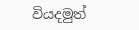වියදමුත්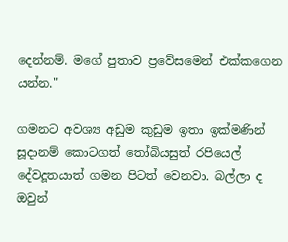දෙන්නම්. මගේ පුතාව ප්‍රවේසමෙන් එක්කගෙන යන්න."

ගමනට අවශ්‍ය අඩුම කුඩුම ඉතා ඉක්මණින් සූදානම් කොටගත් තෝබියසුත් රපියෙල් දේවදූතයාත් ගමන පිටත් වෙනවා. බල්ලා ද ඔවුන්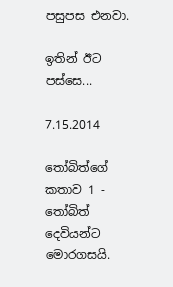පසුපස එනවා.

ඉතින් ඊට පස්සෙ...

7.15.2014

තෝබිත්ගේ කතාව 1 - තෝබිත් දෙවියන්ට මොරගසයි.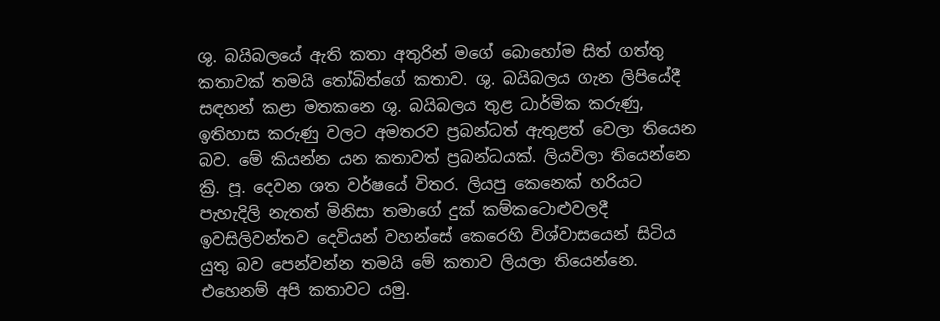ශු. බයිබලයේ ඇති කතා අතුරින් මගේ බොහෝම සිත් ගත්තු කතාවක් තමයි තෝබිත්ගේ කතාව. ශු. බයිබලය ගැන ලිපියේදී සඳහන් කළා මතකනෙ ශු. බයිබලය තුළ ධාර්මික කරුණු, ඉතිහාස කරුණු වලට අමතරව ප්‍රබන්ධත් ඇතුළත් වෙලා තියෙන බව. මේ කියන්න යන කතාවත් ප්‍රබන්ධයක්. ලියවිලා තියෙන්නෙ ක්‍රි. පූ. දෙවන ශත වර්ෂයේ විතර. ලියපු කෙනෙක් හරියට පැහැදිලි නැතත් මිනිසා තමාගේ දුක් කම්කටොළුවලදී ඉවසිලිවන්තව දෙවියන් වහන්සේ කෙරෙහි විශ්වාසයෙන් සිටිය යුතු බව පෙන්වන්න තමයි මේ කතාව ලියලා තියෙන්නෙ. එහෙනම් අපි කතාවට යමු.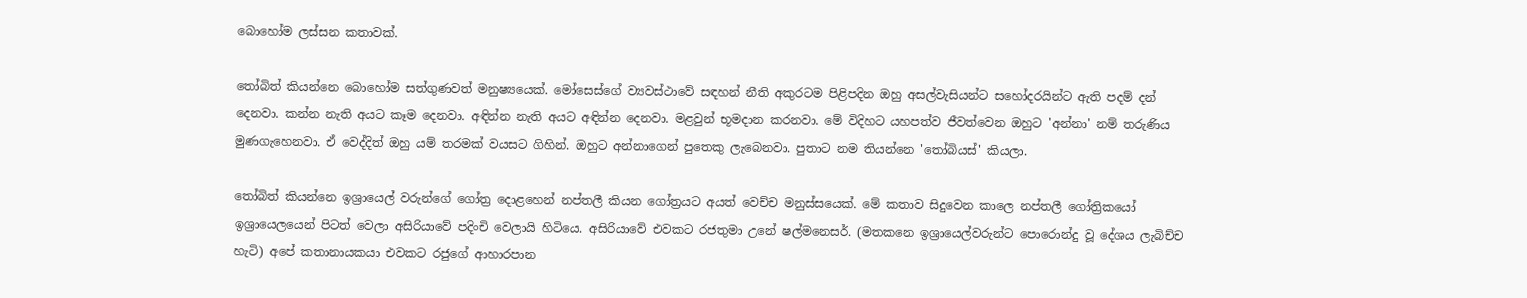බොහෝම ලස්සන කතාවක්.

තෝබිත් කියන්නෙ බොහෝම සත්ගුණවත් මනුෂ්‍යයෙක්. මෝසෙස්ගේ ව්‍යවස්ථාවේ සඳහන් නීති අකුරටම පිළිපදින ඔහු අසල්වැසියන්ට සහෝදරයින්ට ඇති පදම් දන් දෙනවා. කන්න නැති අයට කෑම දෙනවා. අඳින්න නැති අයට අඳින්න දෙනවා. මළවුන් භූමදාන කරනවා. මේ විදිහට යහපත්ව ජීවත්වෙන ඔහුට 'අන්නා' නම් තරුණිය මුණගැහෙනවා. ඒ වෙද්දිත් ඔහු යම් තරමක් වයසට ගිහින්. ඔහුට අන්නාගෙන් පුතෙකු ලැබෙනවා. පුතාට නම තියන්නෙ 'තෝබියස්' කියලා.

තෝබිත් කියන්නෙ ඉශ්‍රායෙල් වරුන්ගේ ගෝත්‍ර දොළහෙන් නප්තලී කියන ගෝත්‍රයට අයත් වෙච්ච මනුස්සයෙක්. මේ කතාව සිදුවෙන කාලෙ නප්තලී ගෝත්‍රිකයෝ ඉශ්‍රායෙලයෙන් පිටත් වෙලා අසිරියාවේ පදිංචි වෙලායි හිටියෙ. අසිරියාවේ එවකට රජතුමා උනේ ෂල්මනෙසර්. (මතකනෙ ඉශ්‍රායෙල්වරුන්ට පොරොන්දු වූ දේශය ලැබිච්ච හැටි) අපේ කතානායකයා එවකට රජුගේ ආහාරපාන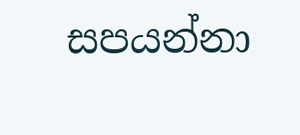සපයන්නා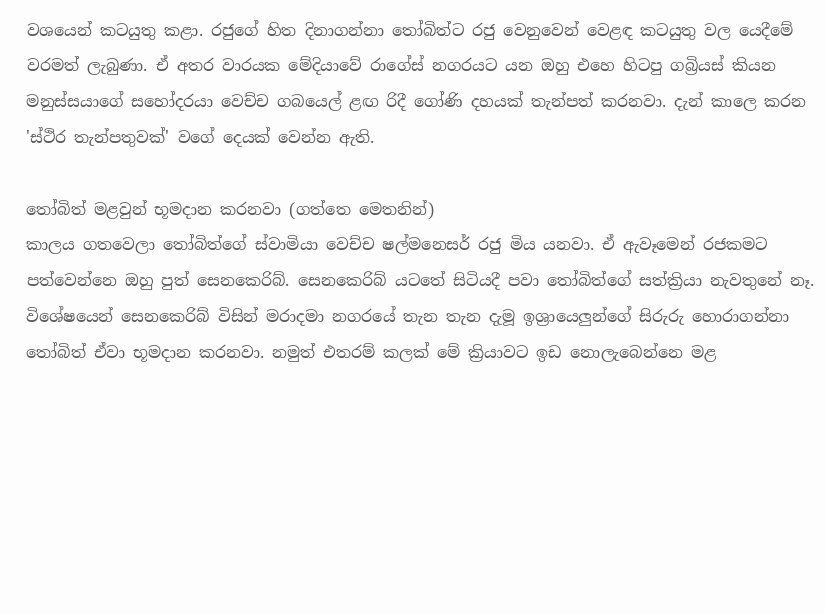වශයෙන් කටයුතු කළා. රජුගේ හිත දිනාගන්නා තෝබිත්ට රජු වෙනුවෙන් වෙළඳ කටයුතු වල යෙදීමේ වරමත් ලැබුණා. ඒ අතර වාරයක මේදියාවේ රාගේස් නගරයට යන ඔහු එහෙ හිටපු ගබ්‍රියස් කියන මනුස්සයාගේ සහෝදරයා වෙච්ච ගබයෙල් ළඟ රිදී ගෝණි දහයක් තැන්පත් කරනවා. දැන් කාලෙ කරන 'ස්ථිර තැන්පතුවක්' වගේ දෙයක් වෙන්න ඇති.

තෝබිත් මළවුන් භූමදාන කරනවා (ගත්තෙ මෙතනින්)
කාලය ගතවෙලා තෝබිත්ගේ ස්වාමියා වෙච්ච ෂල්මනෙසර් රජු මිය යනවා. ඒ ඇවෑමෙන් රජකමට පත්වෙන්නෙ ඔහු පුත් සෙනකෙරිබ්. සෙනකෙරිබ් යටතේ සිටියදී පවා තෝබිත්ගේ සත්ක්‍රියා නැවතුනේ නෑ. විශේෂයෙන් සෙනකෙරිබ් විසින් මරාදමා නගරයේ තැන තැන දැමූ ඉශ්‍රායෙලුන්ගේ සිරුරු හොරාගන්නා තෝබිත් ඒවා භූමදාන කරනවා. නමුත් එතරම් කලක් මේ ක්‍රියාවට ඉඩ නොලැබෙන්නෙ මළ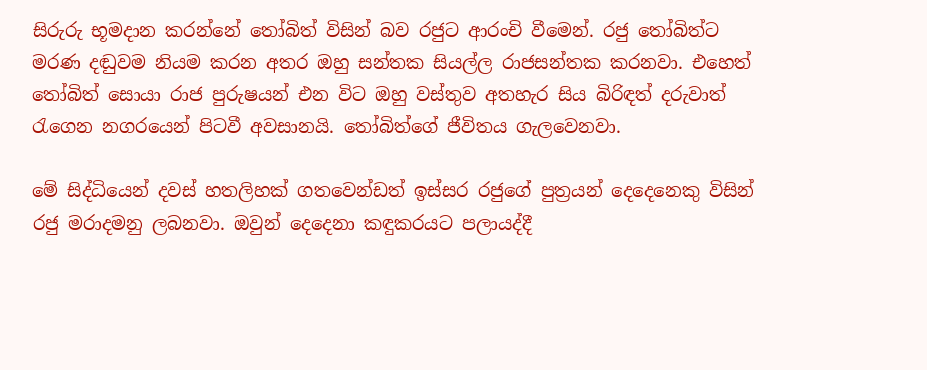සිරුරු භූමදාන කරන්නේ තෝබිත් විසින් බව රජුට ආරංචි වීමෙන්. රජු තෝබිත්ට මරණ දඬුවම නියම කරන අතර ඔහු සන්තක සියල්ල රාජසන්තක කරනවා. එහෙත් තෝබිත් සොයා රාජ පුරුෂයන් එන විට ඔහු වස්තුව අතහැර සිය බිරිඳත් දරුවාත් රැගෙන නගරයෙන් පිටවී අවසානයි. තෝබිත්ගේ ජීවිතය ගැලවෙනවා.

මේ සිද්ධියෙන් දවස් හතලිහක් ගතවෙන්ඩත් ඉස්සර රජුගේ පුත්‍රයන් දෙදෙනෙකු විසින් රජු මරාදමනු ලබනවා. ඔවුන් දෙදෙනා කඳුකරයට පලායද්දී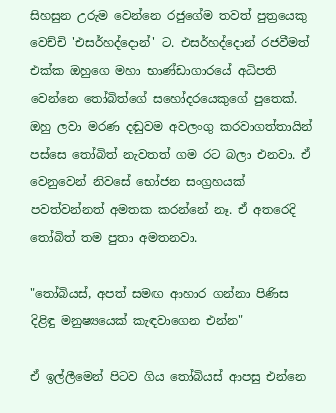සිහසුන උරුම වෙන්නෙ රජුගේම තවත් පුත්‍රයෙකු වෙච්චි 'එසර්හද්දොන්' ට. එසර්හද්දොන් රජවීමත් එක්ක ඔහුගෙ මහා භාණ්ඩාගාරයේ අධිපති වෙන්නෙ තෝබිත්ගේ සහෝදරයෙකුගේ පුතෙක්. ඔහු ලවා මරණ දඬුවම අවලංගු කරවාගත්තායින් පස්සෙ තෝබිත් නැවතත් ගම රට බලා එනවා. ඒ වෙනුවෙන් නිවසේ භෝජන සංග්‍රහයක් පවත්වන්නත් අමතක කරන්නේ නෑ. ඒ අතරෙදි තෝබිත් තම පුතා අමතනවා.

"තෝබියස්, අපත් සමඟ ආහාර ගන්නා පිණිස දිළිඳු මනුෂ්‍යයෙක් කැඳවාගෙන එන්න"

ඒ ඉල්ලීමෙන් පිටව ගිය තෝබියස් ආපසු එන්නෙ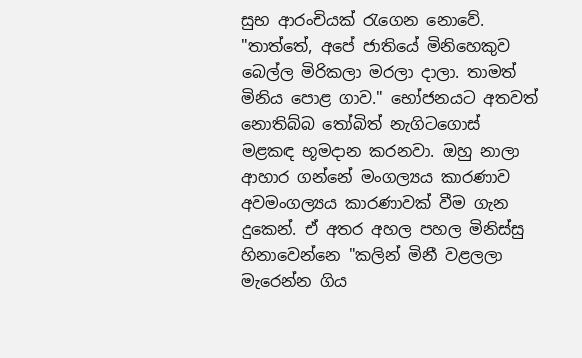සුභ ආරංචියක් රැගෙන නොවේ. "තාත්තේ, අපේ ජාතියේ මිනිහෙකුව බෙල්ල මිරිකලා මරලා දාලා. තාමත් මිනිය පොළ ගාව." භෝජනයට අතවත් නොතිබ්බ තෝබිත් නැගිටගොස් මළකඳ භූමදාන කරනවා. ඔහු නාලා ආහාර ගන්නේ මංගල්‍යය කාරණාව අවමංගල්‍යය කාරණාවක් වීම ගැන දුකෙන්. ඒ අතර අහල පහල මිනිස්සු හිනාවෙන්නෙ "කලින් මිනී වළලලා මැරෙන්න ගිය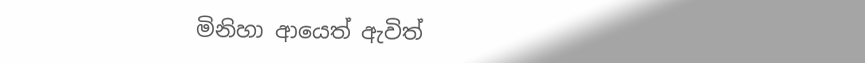මිනිහා ආයෙත් ඇවිත්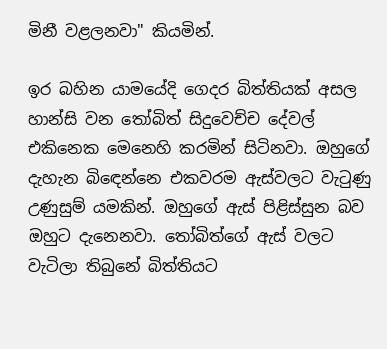මිනී වළලනවා" කියමින්.

ඉර බහින යාමයේදි ගෙදර බිත්තියක් අසල හාන්සි වන තෝබිත් සිදුවෙච්ච දේවල් එකිනෙක මෙනෙහි කරමින් සිටිනවා. ඔහුගේ දැහැන බිඳෙන්නෙ එකවරම ඇස්වලට වැටුණු උණුසුම් යමකින්. ඔහුගේ ඇස් පිළිස්සුන බව ඔහුට දැනෙනවා. තෝබිත්ගේ ඇස් වලට වැටිලා තිබුනේ බිත්තියට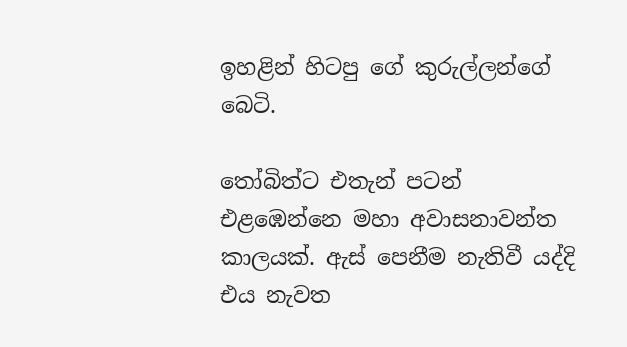ඉහළින් හිටපු ගේ කුරුල්ලන්ගේ බෙටි.

තෝබිත්ට එතැන් පටන් එළඹෙන්නෙ මහා අවාසනාවන්ත කාලයක්. ඇස් පෙනීම නැතිවී යද්දි එය නැවත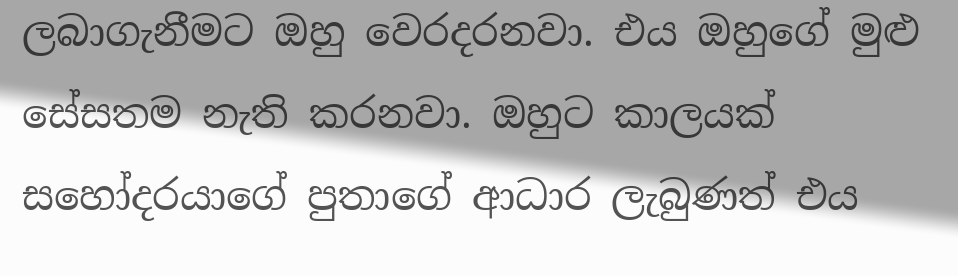ලබාගැනීමට ඔහු වෙරදරනවා. එය ඔහුගේ මුළු සේසතම නැති කරනවා. ඔහුට කාලයක් සහෝදරයාගේ පුතාගේ ආධාර ලැබුණත් එය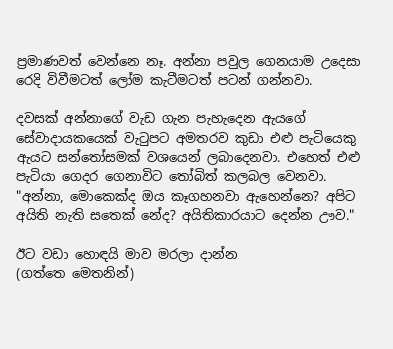ප්‍රමාණවත් වෙන්නෙ නෑ. අන්නා පවුල ගෙනයාම උදෙසා රෙදි විවීමටත් ලෝම කැටීමටත් පටන් ගන්නවා.

දවසක් අන්නාගේ වැඩ ගැන පැහැදෙන ඇයගේ සේවාදායකයෙක් වැටුපට අමතරව කුඩා එළු පැටියෙකු ඇයට සන්තෝසමක් වශයෙන් ලබාදෙනවා. එහෙත් එළු පැටියා ගෙදර ගෙනාවිට තෝබිත් කලබල වෙනවා. "අන්නා, මොකෙක්ද ඔය කෑගහනවා ඇහෙන්නෙ? අපිට අයිති නැති සතෙක් නේද? අයිතිකාරයාට දෙන්න ඌව."

ඊට වඩා හොඳයි මාව මරලා දාන්න
(ගත්තෙ මෙතනින්)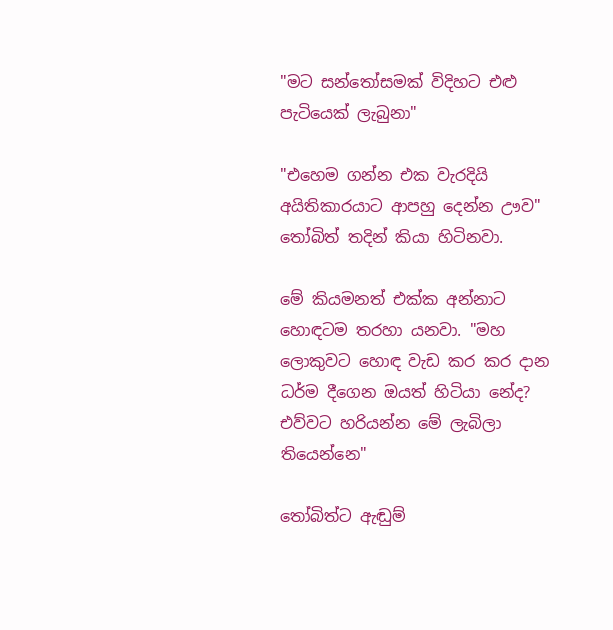"මට සන්තෝසමක් විදිහට එළු පැටියෙක් ලැබුනා"

"එහෙම ගන්න එක වැරදියි අයිතිකාරයාට ආපහු දෙන්න ඌව" තෝබිත් තදින් කියා හිටිනවා.

මේ කියමනත් එක්ක අන්නාට හොඳටම තරහා යනවා. "මහ ලොකුවට හොඳ වැඩ කර කර දාන ධර්ම දීගෙන ඔයත් හිටියා නේද? එව්වට හරියන්න මේ ලැබිලා තියෙන්නෙ"

තෝබිත්ට ඇඬුම්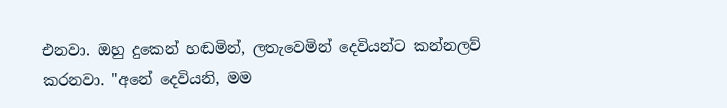එනවා. ඔහු දුකෙන් හඬමින්, ලතැවෙමින් දෙවියන්ට කන්නලව් කරනවා. "අනේ දෙවියනි, මම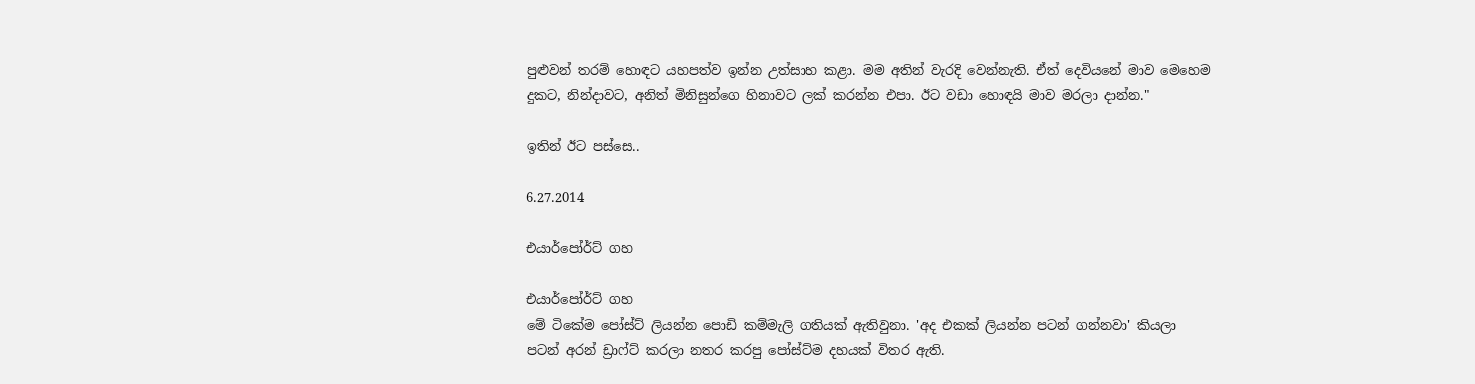පුළුවන් තරම් හොඳට යහපත්ව ඉන්න උත්සාහ කළා. මම අතින් වැරදි වෙන්නැති. ඒත් දෙවියනේ මාව මෙහෙම දුකට, නින්දාවට, අනිත් මිනිසුන්ගෙ හිනාවට ලක් කරන්න එපා. ඊට වඩා හොඳයි මාව මරලා දාන්න."

ඉතින් ඊට පස්සෙ..

6.27.2014

එයාර්පෝර්ට් ගහ

එයාර්පෝර්ට් ගහ
මේ ටිකේම පෝස්ට් ලියන්න පොඩි කම්මැලි ගතියක් ඇතිවුනා. 'අද එකක් ලියන්න පටන් ගන්නවා' කියලා පටන් අරන් ඩ්‍රාෆ්ට් කරලා නතර කරපු පෝස්ට්ම දහයක් විතර ඇති.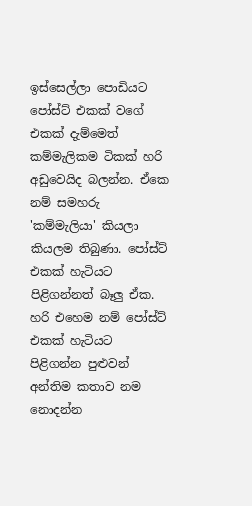ඉස්සෙල්ලා පොඩියට පෝස්ට් එකක් වගේ එකක් දැම්මෙත් කම්මැලිකම ටිකක් හරි අඩුවෙයිද බලන්න. ඒකෙ නම් සමහරු 'කම්මැලියා' කියලා කියලම තිබුණා. පෝස්ට් එකක් හැටියට පිළිගන්නත් බෑලු ඒක. හරි එහෙම නම් පෝස්ට් එකක් හැටියට පිළිගන්න පුළුවන් අන්තිම කතාව නම නොදන්න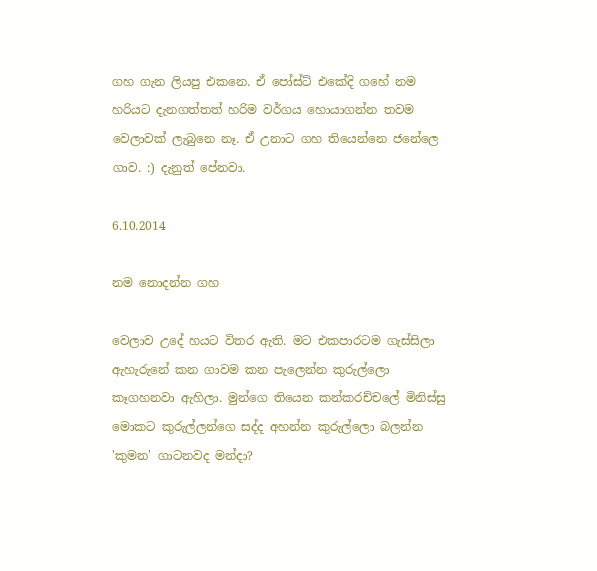ගහ ගැන ලියපු එකනෙ. ඒ පෝස්ට් එකේදි ගහේ නම හරියට දැනගත්තත් හරිම වර්ගය හොයාගන්න තවම වෙලාවක් ලැබුනෙ නෑ. ඒ උනාට ගහ තියෙන්නෙ ජනේලෙ ගාව. :) දැනුත් පේනවා.

6.10.2014

නම නොදන්න ගහ

වෙලාව උදේ හයට විතර ඇති. මට එකපාරටම ගැස්සිලා ඇහැරුනේ කන ගාවම කන පැලෙන්න කුරුල්ලො කෑගහනවා ඇහිලා. මුන්ගෙ තියෙන කන්කරච්චලේ මිනිස්සු මොකට කුරුල්ලන්ගෙ සද්ද අහන්න කුරුල්ලො බලන්න 'කුමන' ගාටනවද මන්දා?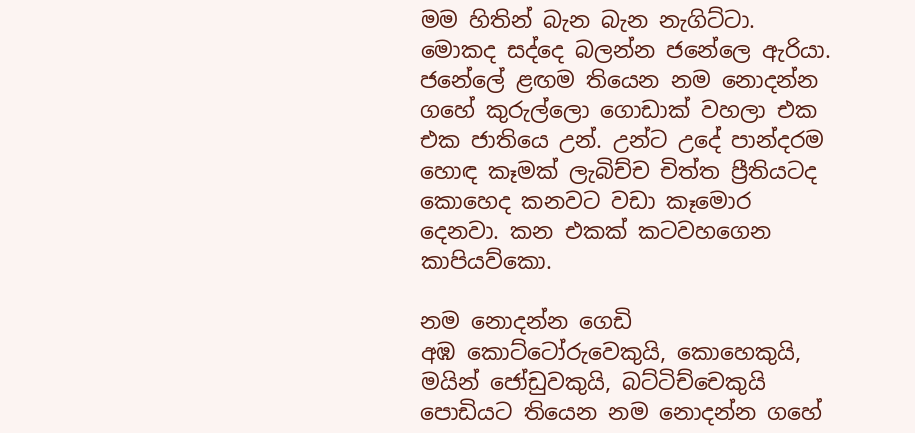මම හිතින් බැන බැන නැගිට්ටා. මොකද සද්දෙ බලන්න ජනේලෙ ඇරියා. ජනේලේ ළඟම තියෙන නම නොදන්න ගහේ කුරුල්ලො ගොඩාක් වහලා එක එක ජාතියෙ උන්. උන්ට උදේ පාන්දරම හොඳ කෑමක් ලැබිච්ච චිත්ත ප්‍රීතියටද කොහෙද කනවට වඩා කෑමොර දෙනවා. කන එකක් කටවහගෙන කාපියව්කො.

නම නොදන්න ගෙඩි
අඹ කොට්ටෝරුවෙකුයි, කොහෙකුයි, මයින් ජෝඩුවකුයි, බට්ටිච්චෙකුයි පොඩියට තියෙන නම නොදන්න ගහේ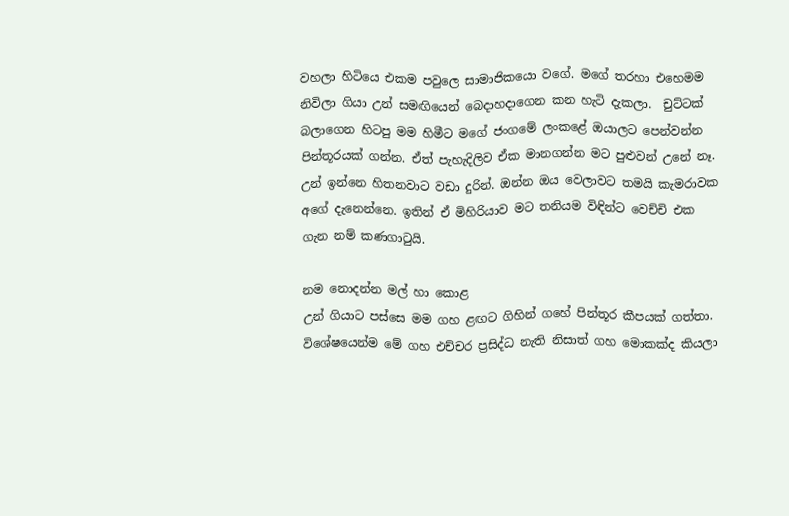වහලා හිටියෙ එකම පවුලෙ සාමාජිකයො වගේ. මගේ තරහා එහෙමම නිවිලා ගියා උන් සමඟියෙන් බෙදාහදාගෙන කන හැටි දැකලා.  චුට්ටක් බලාගෙන හිටපු මම හිමීට මගේ ජංගමේ ලංකළේ ඔයාලට පෙන්වන්න පින්තූරයක් ගන්න. ඒත් පැහැදිලිව ඒක මානගන්න මට පුළුවන් උනේ නෑ. උන් ඉන්නෙ හිතනවාට වඩා දුරින්. ඔන්න ඔය වෙලාවට තමයි කැමරාවක අගේ දැනෙන්නෙ. ඉතින් ඒ මිහිරියාව මට තනියම විඳින්ට වෙච්චි එක ගැන නම් කණගාටුයි.

නම නොදන්න මල් හා කොළ
උන් ගියාට පස්සෙ මම ගහ ළඟට ගිහින් ගහේ පින්තූර කීපයක් ගත්තා. විශේෂයෙන්ම මේ ගහ එච්චර ප්‍රසිද්ධ නැති නිසාත් ගහ මොකක්ද කියලා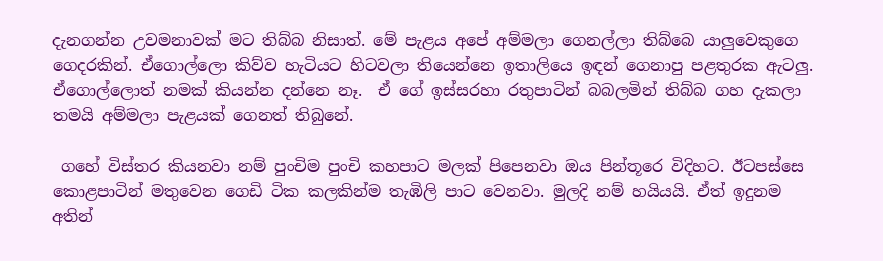දැනගන්න උවමනාවක් මට තිබ්බ නිසාත්. මේ පැළය අපේ අම්මලා ගෙනල්ලා තිබ්බෙ යාලුවෙකුගෙ ගෙදරකින්. ඒගොල්ලො කිව්ව හැටියට හිටවලා තියෙන්නෙ ඉතාලියෙ ඉඳන් ගෙනාපු පළතුරක ඇටලු. ඒගොල්ලොත් නමක් කියන්න දන්නෙ නෑ.  ඒ ගේ ඉස්සරහා රතුපාටින් බබලමින් තිබ්බ ගහ දැකලා තමයි අම්මලා පැළයක් ගෙනත් තිබුනේ.

 ගහේ විස්තර කියනවා නම් පුංචිම පුංචි කහපාට මලක් පිපෙනවා ඔය පින්තූරෙ විදිහට. ඊටපස්සෙ කොළපාටින් මතුවෙන ගෙඩි ටික කලකින්ම තැඹිලි පාට වෙනවා. මුලදි නම් හයියයි. ඒත් ඉදුනම අතින්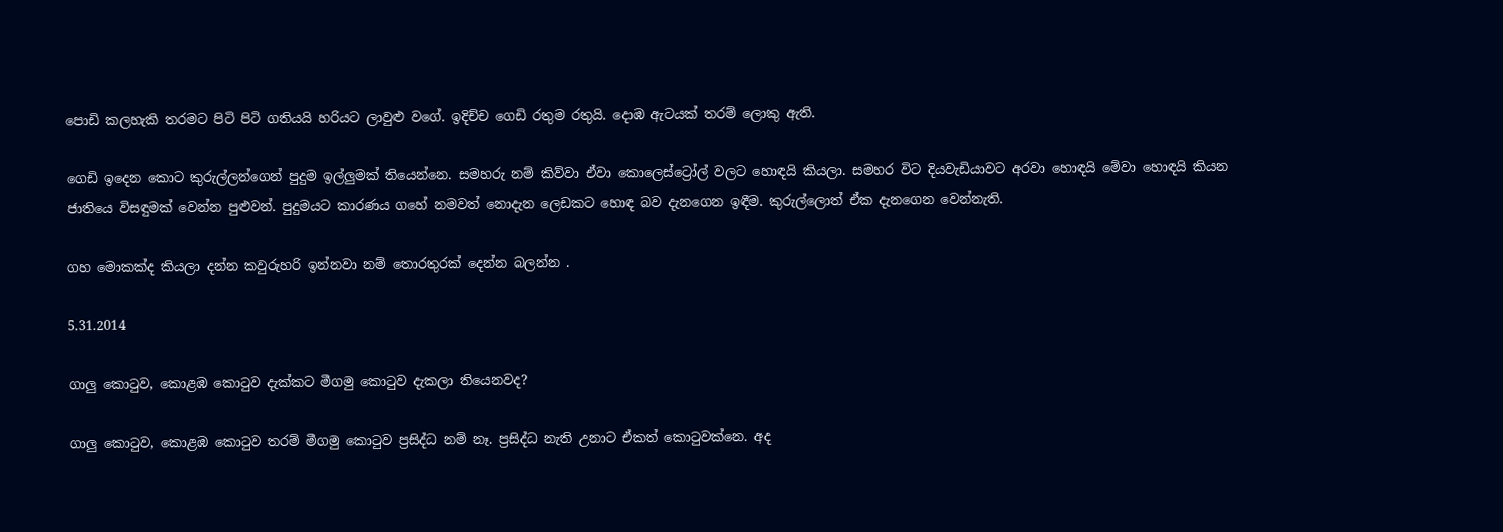පොඩි කලහැකි තරමට පිටි පිටි ගතියයි හරියට ලාවුළු වගේ. ඉදිච්ච ගෙඩි රතුම රතුයි. දොඹ ඇටයක් තරම් ලොකු ඇති.

ගෙඩි ඉදෙන කොට කුරුල්ලන්ගෙන් පුදුම ඉල්ලුමක් තියෙන්නෙ. සමහරු නම් කිව්වා ඒවා කොලෙස්ට්‍රෝල් වලට හොඳයි කියලා. සමහර විට දියවැඩියාවට අරවා හොඳයි මේවා හොඳයි කියන ජාතියෙ විසඳුමක් වෙන්න පුළුවන්. පුදුමයට කාරණය ගහේ නමවත් නොදැන ලෙඩකට හොඳ බව දැනගෙන ඉඳීම. කුරුල්ලොත් ඒක දැනගෙන වෙන්නැති.

ගහ මොකක්ද කියලා දන්න කවුරුහරි ඉන්නවා නම් තොරතුරක් දෙන්න බලන්න .

5.31.2014

ගාලු කොටුව, කොළඹ කොටුව දැක්කට මීගමු කොටුව දැකලා තියෙනවද?

ගාලු කොටුව, කොළඹ කොටුව තරම් මීගමු කොටුව ප්‍රසිද්ධ නම් නෑ. ප්‍රසිද්ධ නැති උනාට ඒකත් කොටුවක්නෙ. අද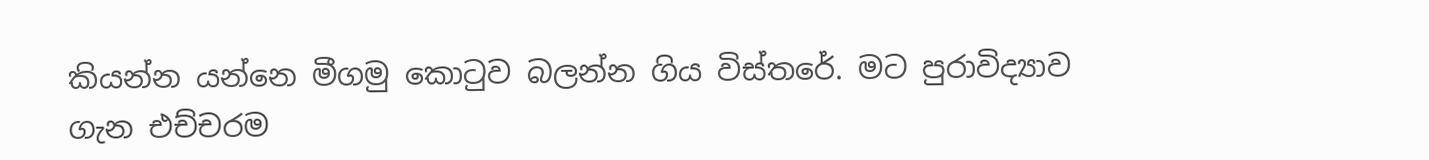කියන්න යන්නෙ මීගමු කොටුව බලන්න ගිය විස්තරේ. මට පුරාවිද්‍යාව ගැන එච්චරම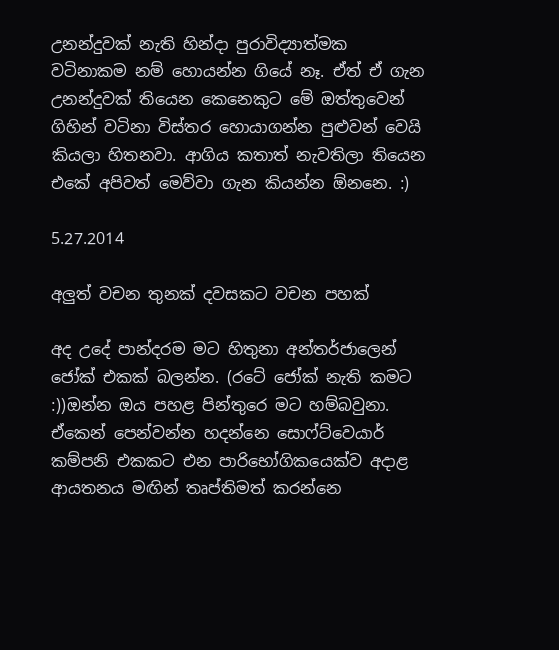උනන්දුවක් නැති හින්දා පුරාවිද්‍යාත්මක වටිනාකම නම් හොයන්න ගියේ නෑ. ඒත් ඒ ගැන උනන්දුවක් තියෙන කෙනෙකුට මේ ඔත්තුවෙන් ගිහින් වටිනා විස්තර හොයාගන්න පුළුවන් වෙයි කියලා හිතනවා. ආගිය කතාත් නැවතිලා තියෙන එකේ අපිවත් මෙව්වා ගැන කියන්න ඕනනෙ. :)

5.27.2014

අලුත් වචන තුනක් දවසකට වචන පහක්

අද උදේ පාන්දරම මට හිතුනා අන්තර්ජාලෙන් ජෝක් එකක් බලන්න. (රටේ ජෝක් නැති කමට :))ඔන්න ඔය පහළ පින්තුරෙ මට හම්බවුනා. ඒකෙන් පෙන්වන්න හදන්නෙ සොෆ්ට්වෙයාර් කම්පනි එකකට එන පාරිභෝගිකයෙක්ව අදාළ ආයතනය මඟින් තෘප්තිමත් කරන්නෙ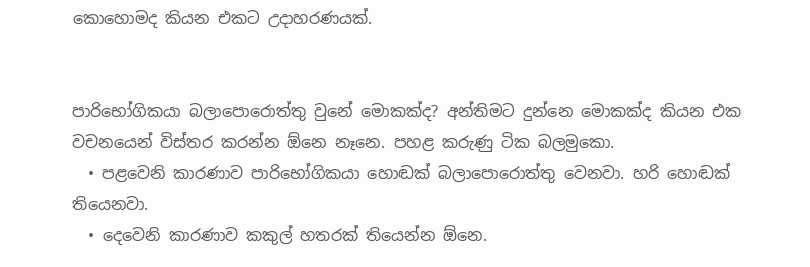කොහොමද කියන එකට උදාහරණයක්.


පාරිභෝගිකයා බලාපොරොත්තු වුනේ මොකක්ද? අන්තිමට දුන්නෙ මොකක්ද කියන එක වචනයෙන් විස්තර කරන්න ඕනෙ නෑනෙ. පහළ කරුණු ටික බලමුකො.
  • පළවෙනි කාරණාව පාරිභෝගිකයා හොඬක් බලාපොරොත්තු වෙනවා. හරි හොඬක් තියෙනවා.
  • දෙවෙනි කාරණාව කකුල් හතරක් තියෙන්න ඕනෙ.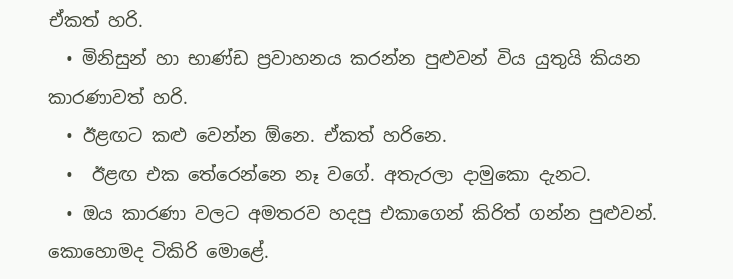ඒකත් හරි.
  • මිනිසුන් හා භාණ්ඩ ප්‍රවාහනය කරන්න පුළුවන් විය යුතුයි කියන කාරණාවත් හරි.
  • ඊළඟට කළු වෙන්න ඕනෙ. ඒකත් හරිනෙ.
  •  ඊළඟ එක තේරෙන්නෙ නෑ වගේ. අතැරලා දාමුකො දැනට.
  • ඔය කාරණා වලට අමතරව හදපු එකාගෙන් කිරිත් ගන්න පුළුවන්. කොහොමද ටිකිරි මොළේ.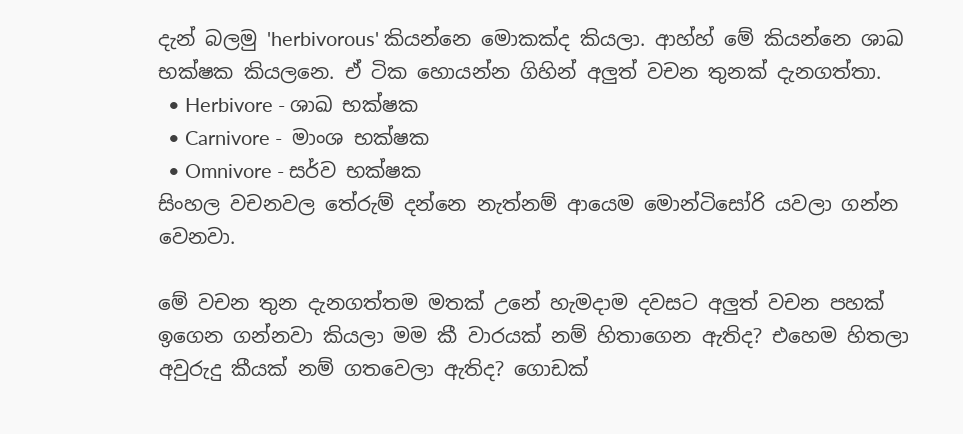දැන් බලමු 'herbivorous' කියන්නෙ මොකක්ද කියලා. ආහ්හ් මේ කියන්නෙ ශාඛ භක්ෂක කියලනෙ. ඒ ටික හොයන්න ගිහින් අලුත් වචන තුනක් දැනගත්තා.
  • Herbivore - ශාඛ භක්ෂක
  • Carnivore -  මාංශ භක්ෂක
  • Omnivore - සර්ව භක්ෂක
සිංහල වචනවල තේරුම් දන්නෙ නැත්නම් ආයෙම මොන්ටිසෝරි යවලා ගන්න වෙනවා.

මේ වචන තුන දැනගත්තම මතක් උනේ හැමදාම දවසට අලුත් වචන පහක් ඉගෙන ගන්නවා කියලා මම කී වාරයක් නම් හිතාගෙන ඇතිද? එහෙම හිතලා අවුරුදු කීයක් නම් ගතවෙලා ඇතිද? ගොඩක්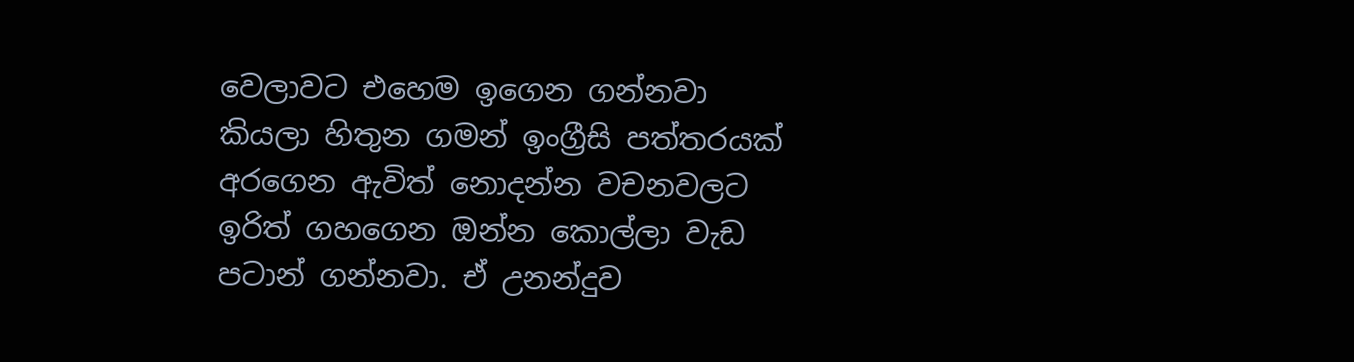වෙලාවට එහෙම ඉගෙන ගන්නවා කියලා හිතුන ගමන් ඉංග්‍රීසි පත්තරයක් අරගෙන ඇවිත් නොදන්න වචනවලට ඉරිත් ගහගෙන ඔන්න කොල්ලා වැඩ පටාන් ගන්නවා. ඒ උනන්දුව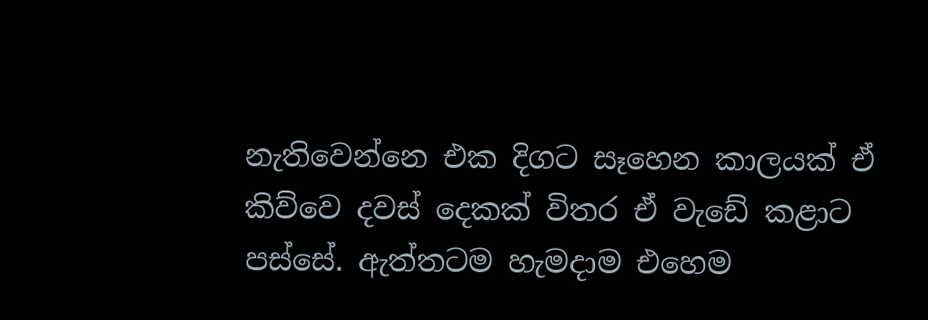නැතිවෙන්නෙ එක දිගට සෑහෙන කාලයක් ඒ කිව්වෙ දවස් දෙකක් විතර ඒ වැඩේ කළාට පස්සේ. ඇත්තටම හැමදාම එහෙම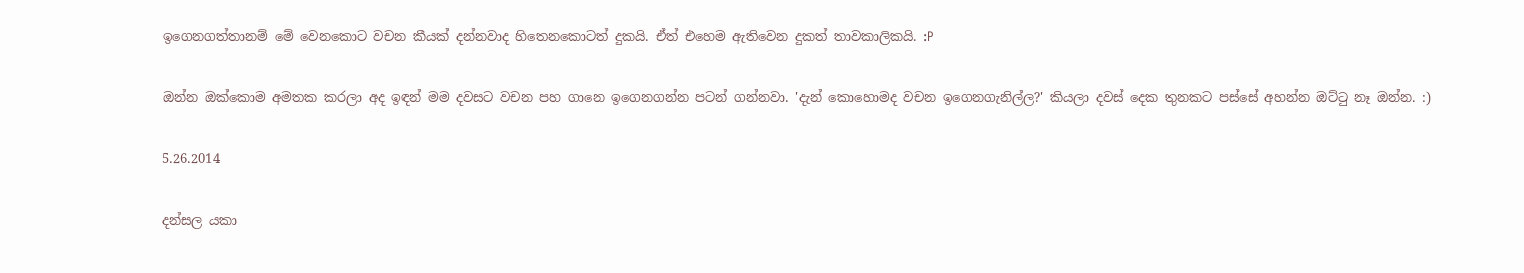ඉගෙනගත්තානම් මේ වෙනකොට වචන කීයක් දන්නවාද හිතෙනකොටත් දුකයි. ඒත් එහෙම ඇතිවෙන දුකත් තාවකාලිකයි. :P

ඔන්න ඔක්කොම අමතක කරලා අද ඉඳන් මම දවසට වචන පහ ගානෙ ඉගෙනගන්න පටන් ගන්නවා. 'දැන් කොහොමද වචන ඉගෙනගැනිල්ල?' කියලා දවස් දෙක තුනකට පස්සේ අහන්න ඔට්ටු නෑ ඔන්න. :)

5.26.2014

දන්සල යකා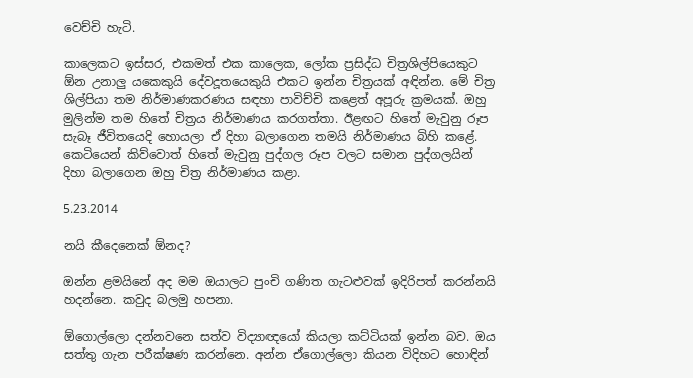වෙච්චි හැටි.

කාලෙකට ඉස්සර, එකමත් එක කාලෙක, ලෝක ප්‍රසිද්ධ චිත්‍රශිල්පියෙකුට ඕන උනාලු යකෙකුයි දේවදූතයෙකුයි එකට ඉන්න චිත්‍රයක් අඳින්න. මේ චිත්‍ර ශිල්පියා තම නිර්මාණකරණය සඳහා පාවිච්චි කළෙත් අපූරු ක්‍රමයක්. ඔහු මුලින්ම තම හිතේ චිත්‍රය නිර්මාණය කරගත්තා. ඊළඟට හිතේ මැවුනු රූප සැබෑ ජීවිතයෙදි හොයලා ඒ දිහා බලාගෙන තමයි නිර්මාණය බිහි කළේ. කෙටියෙන් කිව්වොත් හිතේ මැවුනු පුද්ගල රූප වලට සමාන පුද්ගලයින් දිහා බලාගෙන ඔහු චිත්‍ර නිර්මාණය කළා.

5.23.2014

නයි කීදෙනෙක් ඕනද?

ඔන්න ළමයිනේ අද මම ඔයාලට පුංචි ගණිත ගැටළුවක් ඉදිරිපත් කරන්නයි හදන්නෙ. කවුද බලමු හපනා.

ඕගොල්ලො දන්නවනෙ සත්ව විද්‍යාඥයෝ කියලා කට්ටියක් ඉන්න බව. ඔය සත්තු ගැන පරීක්ෂණ කරන්නෙ. අන්න ඒගොල්ලො කියන විදිහට හොඳින්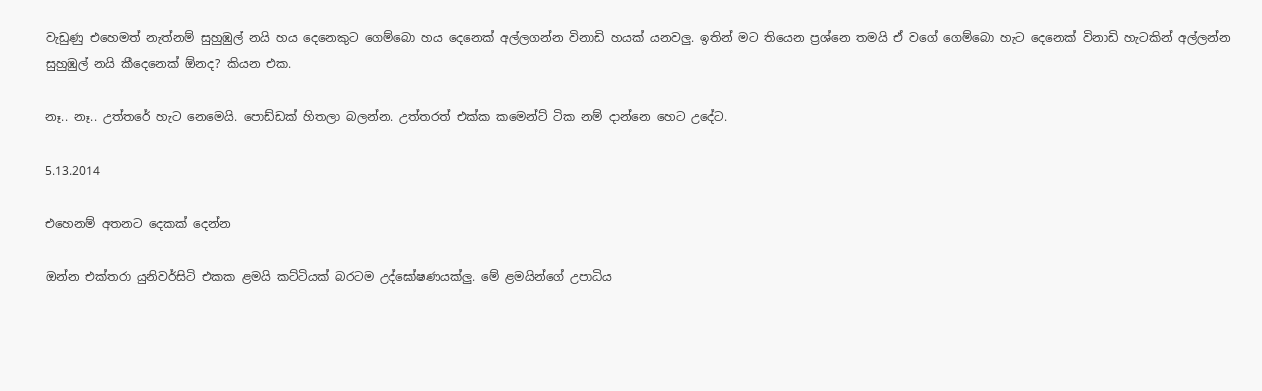වැඩුණු එහෙමත් නැත්නම් සුහුඹුල් නයි හය දෙනෙකුට ගෙම්බො හය දෙනෙක් අල්ලගන්න විනාඩි හයක් යනවලු. ඉතින් මට තියෙන ප්‍රශ්නෙ තමයි ඒ වගේ ගෙම්බො හැට දෙනෙක් විනාඩි හැටකින් අල්ලන්න සුහුඹුල් නයි කීදෙනෙක් ඕනද? කියන එක.

නෑ.. නෑ.. උත්තරේ හැට නෙමෙයි. පොඩ්ඩක් හිතලා බලන්න. උත්තරත් එක්ක කමෙන්ට් ටික නම් දාන්නෙ හෙට උදේට.

5.13.2014

එහෙනම් අතනට දෙකක් දෙන්න

ඔන්න එක්තරා යුනිවර්සිටි එකක ළමයි කට්ටියක් බරටම උද්ඝෝෂණයක්ලු. මේ ළමයින්ගේ උපාධිය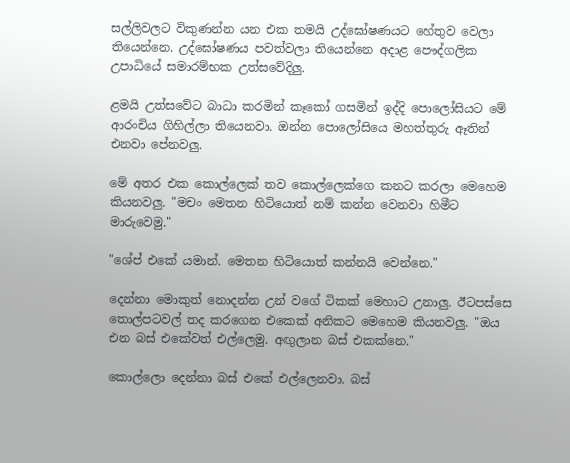සල්ලිවලට විකුණන්න යන එක තමයි උද්ඝෝෂණයට හේතුව වෙලා තියෙන්නෙ. උද්ඝෝෂණය පවත්වලා තියෙන්නෙ අදාළ පෞද්ගලික උපාධියේ සමාරම්භක උත්සවේදිලු.

ළමයි උත්සවේට බාධා කරමින් කෑකෝ ගසමින් ඉද්දි පොලෝසියට මේ ආරංචිය ගිහිල්ලා තියෙනවා. ඔන්න පොලෝසියෙ මහත්තුරු ඈතින් එනවා පේනවලු.

මේ අතර එක කොල්ලෙක් තව කොල්ලෙක්ගෙ කනට කරලා මෙහෙම කියනවලු. "මචං මෙතන හිටියොත් නම් කන්න වෙනවා හිමීට මාරුවෙමු."

"ශේප් එකේ යමාන්. මෙතන හිටියොත් කන්නයි වෙන්නෙ."

දෙන්නා මොකුත් නොදන්න උන් වගේ ටිකක් මෙහාට උනාලු. ඊටපස්සෙ තොල්පටවල් තද කරගෙන එකෙක් අනිකට මෙහෙම කියනවලු. "ඔය එන බස් එකේවත් එල්ලෙමු. අඟුලාන බස් එකක්නෙ."

කොල්ලො දෙන්නා බස් එකේ එල්ලෙනවා. බස්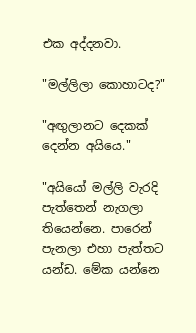එක අද්දනවා.

"මල්ලිලා කොහාටද?"

"අඟුලානට දෙකක් දෙන්න අයියෙ."

"අයියෝ මල්ලි වැරදි පැත්තෙන් නැගලා තියෙන්නෙ. පාරෙන් පැනලා එහා පැත්තට යන්ඩ. මේක යන්නෙ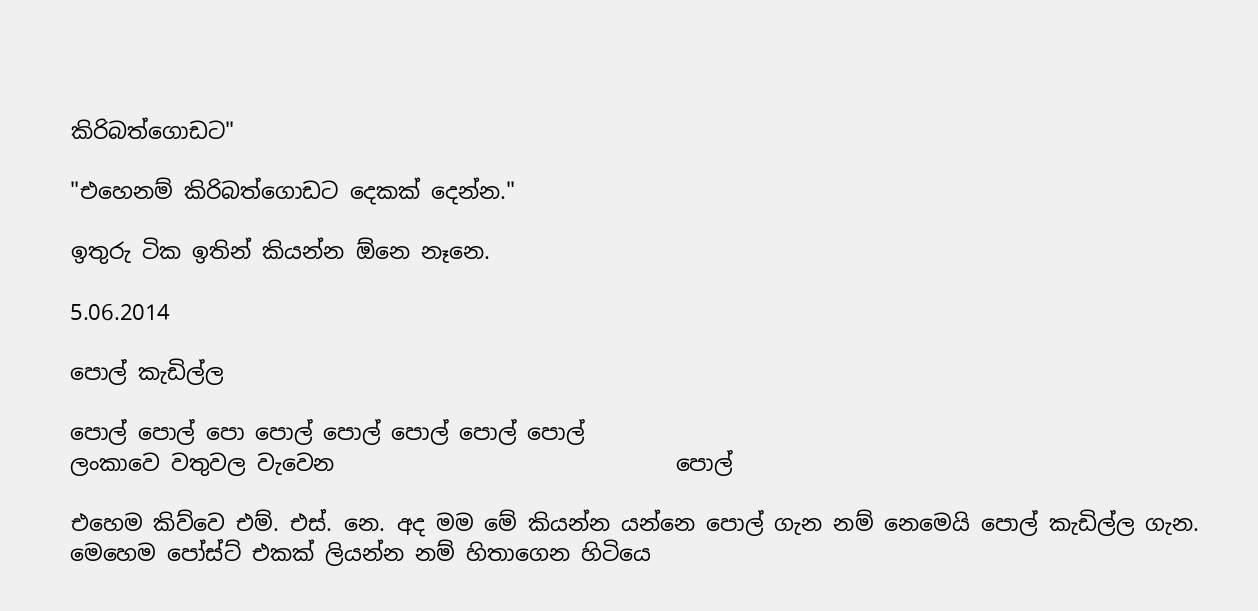කිරිබත්ගොඩට"

"එහෙනම් කිරිබත්ගොඩට දෙකක් දෙන්න."

ඉතුරු ටික ඉතින් කියන්න ඕනෙ නෑනෙ.

5.06.2014

පොල් කැඩිල්ල

පොල් පොල් පො පොල් පොල් පොල් පොල් පොල්
ලංකාවෙ වතුවල වැවෙන                               පොල්

එහෙම කිව්වෙ එම්. එස්. නෙ. අද මම මේ කියන්න යන්නෙ පොල් ගැන නම් නෙමෙයි පොල් කැඩිල්ල ගැන. මෙහෙම පෝස්ට් එකක් ලියන්න නම් හිතාගෙන හිටියෙ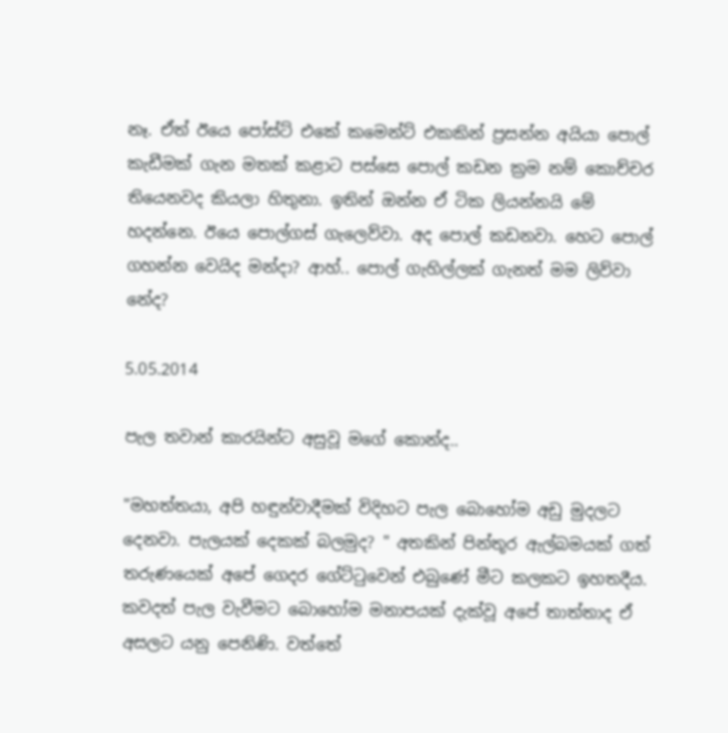නෑ. ඒත් ඊයෙ පෝස්ට් එකේ කමෙන්ට් එකකින් ප්‍රසන්න අයියා පොල් කැඩීමක් ගැන මතක් කළාට පස්සෙ පොල් කඩන ක්‍රම නම් කොච්චර තියෙනවද කියලා හිතුනා. ඉතින් ඔන්න ඒ ටික ලියන්නයි මේ හදන්නෙ. ඊයෙ පොල්ගස් ගැලෙව්වා. අද පොල් කඩනවා. හෙට පොල් ගහන්න වෙයිද මන්දා? ආහ්.. පොල් ගැහිල්ලක් ගැනත් මම ලිව්වා නේද?

5.05.2014

පැල තවාන් කාරයින්ට අසුවූ මගේ කොන්ද..

"මහත්තයා, අපි හඳුන්වාදීමක් විදිහට පැල බොහෝම අඩු මුදලට දෙනවා. පැලයක් දෙකක් බලමුද? " අතකින් පින්තූර ඇල්බමයක් ගත් තරුණයෙක් අපේ ගෙදර ගේට්ටුවෙන් එබුණේ මීට කලකට ඉහතදීය. කවදත් පැල වැවීමට බොහෝම මනාපයක් දැක්වූ අපේ තාත්තාද ඒ අසලට යනු පෙනිණි. වත්තේ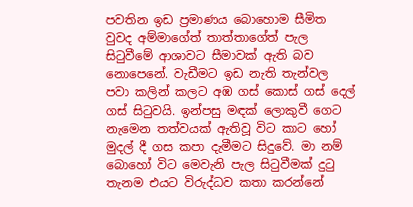පවතින ඉඩ ප්‍රමාණය බොහොම සීමිත වුවද අම්මාගේත් තාත්තාගේත් පැල සිටුවීමේ ආශාවට සීමාවක් ඇති බව නොපෙනේ. වැඩීමට ඉඩ නැති තැන්වල පවා කලින් කලට අඹ ගස් කොස් ගස් දෙල් ගස් සිටුවයි. ඉන්පසු මඳක් ලොකුවී ගෙට නැමෙන තත්වයක් ඇතිවූ විට කාට හෝ මුදල් දී ගස කපා දැමීමට සිදුවේ. මා නම් බොහෝ විට මෙවැනි පැල සිටුවීමක් දුටු තැනම එයට විරුද්ධව කතා කරන්නේ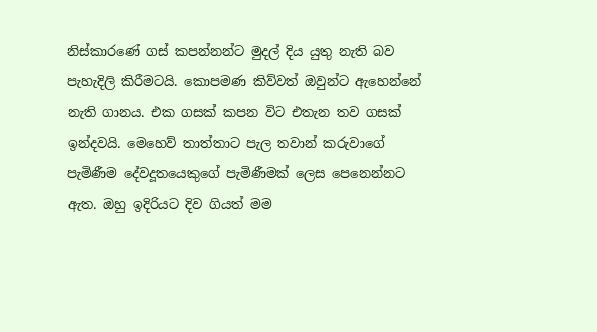නිස්කාරණේ ගස් කපන්නන්ට මුදල් දිය යුතු නැති බව පැහැදිලි කිරීමටයි. කොපමණ කිව්වත් ඔවුන්ට ඇහෙන්නේ නැති ගානය. එක ගසක් කපන විට එතැන තව ගසක් ඉන්දවයි. මෙහෙව් තාත්තාට පැල තවාන් කරුවාගේ පැමිණීම දේවදූතයෙකුගේ පැමිණීමක් ලෙස පෙනෙන්නට ඇත. ඔහු ඉදිරියට දිව ගියත් මම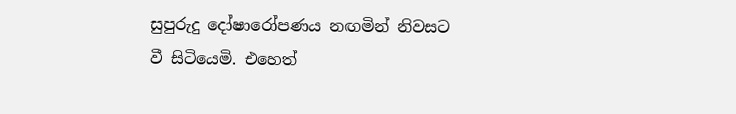සුපුරුදු දෝෂාරෝපණය නඟමින් නිවසට වී සිටියෙමි. එහෙත්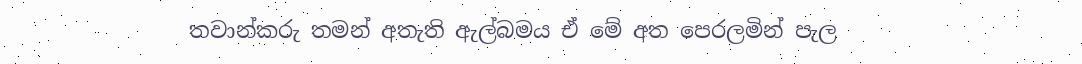තවාන්කරු තමන් අතැති ඇල්බමය ඒ මේ අත පෙරලමින් පැල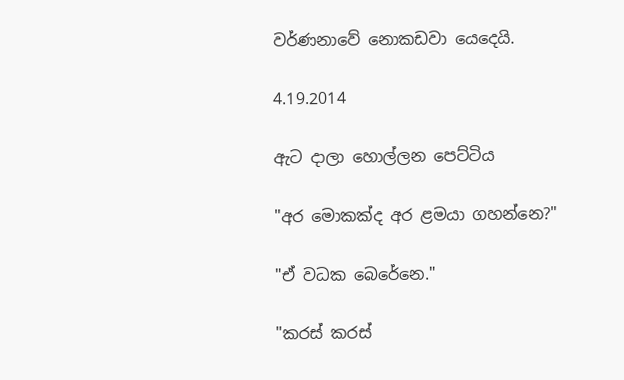වර්ණනාවේ නොකඩවා යෙදෙයි.

4.19.2014

ඇට දාලා හොල්ලන පෙට්ටිය

"අර මොකක්ද අර ළමයා ගහන්නෙ?"

"ඒ වධක බෙරේනෙ."

"කරස් කරස්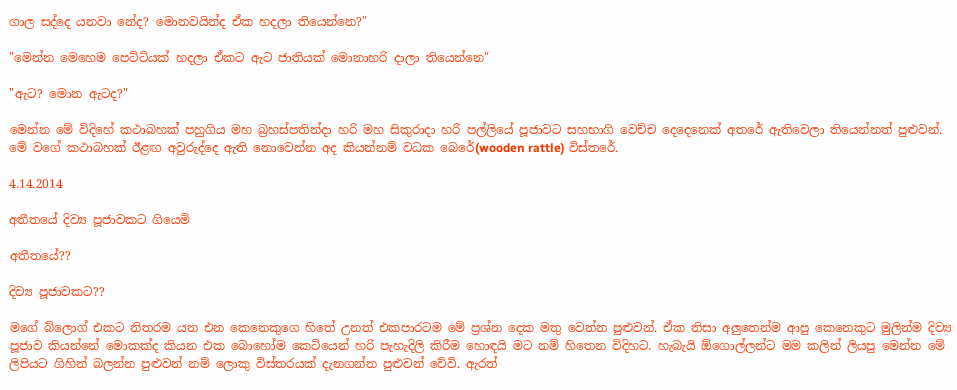ගාල සද්දෙ යනවා නේද? මොනවයින්ද ඒක හදලා තියෙන්නෙ?"

"මෙන්න මෙහෙම පෙට්ටියක් හදලා ඒකට ඇට ජාතියක් මොනාහරි දාලා තියෙන්නෙ"

"ඇට? මොන ඇටද?"

මෙන්න මේ විදිහේ කථාබහක් පහුගිය මහ බ්‍රහස්පතින්දා හරි මහ සිකුරාදා හරි පල්ලියේ පූජාවට සහභාගි වෙච්ච දෙදෙනෙක් අතරේ ඇතිවෙලා තියෙන්නත් පුළුවන්. මේ වගේ කථාබහක් ඊළඟ අවුරුද්දෙ ඇති නොවෙන්න අද කියන්නම් වධක බෙරේ(wooden rattle) විස්තරේ.

4.14.2014

අතීතයේ දිව්‍ය පූජාවකට ගියෙමි

අතීතයේ??

දිව්‍ය පූජාවකට??

මගේ බ්ලොග් එකට නිතරම යන එන කෙනෙකුගෙ හිතේ උනත් එකපාරටම මේ ප්‍රශ්න දෙක මතු වෙන්න පුළුවන්. ඒක නිසා අලුතෙන්ම ආපු කෙනෙකුට මුලින්ම දිව්‍ය පූජාව කියන්නේ මොකක්ද කියන එක බොහෝම කෙටියෙන් හරි පැහැදිලි කිරීම හොඳයි මට නම් හිතෙන විදිහට. හැබැයි ඕගොල්ලන්ට මම කලින් ලියපු මෙන්න මේ ලිපියට ගිහින් බලන්න පුළුවන් නම් ලොකු විස්තරයක් දැනගන්න පුළුවන් වේවි. ඇරත්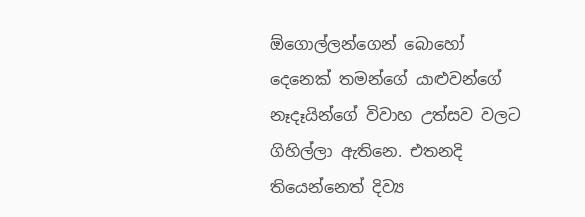ඕගොල්ලන්ගෙන් බොහෝ දෙනෙක් තමන්ගේ යාළුවන්ගේ නෑදෑයින්ගේ විවාහ උත්සව වලට ගිහිල්ලා ඇතිනෙ. එතනදි තියෙන්නෙත් දිව්‍ය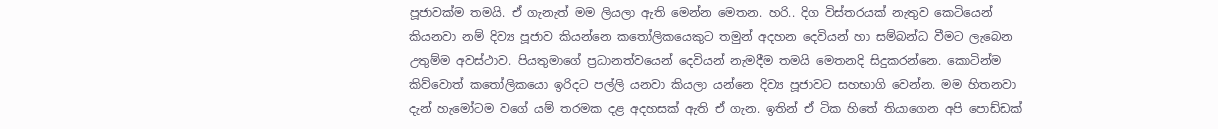පූජාවක්ම තමයි. ඒ ගැනැත් මම ලියලා ඇති මෙන්න මෙතන. හරි.. දිග විස්තරයක් නැතුව කෙටියෙන් කියනවා නම් දිව්‍ය පූජාව කියන්නෙ කතෝලිකයෙකුට තමුන් අදහන දෙවියන් හා සම්බන්ධ වීමට ලැබෙන උතුම්ම අවස්ථාව. පියතුමාගේ ප්‍රධානත්වයෙන් දෙවියන් නැමදීම තමයි මෙතනදි සිදුකරන්නෙ. කොටින්ම කිව්වොත් කතෝලිකයො ඉරිදට පල්ලි යනවා කියලා යන්නෙ දිව්‍ය පූජාවට සහභාගි වෙන්න. මම හිතනවා දැන් හැමෝටම වගේ යම් තරමක දළ අදහසක් ඇති ඒ ගැන. ඉතින් ඒ ටික හිතේ තියාගෙන අපි පොඩ්ඩක්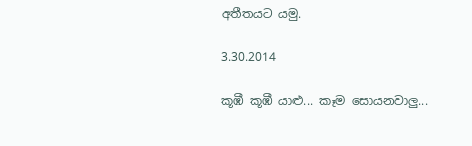අතීතයට යමු.

3.30.2014

කූඹී කූඹී යාළු... කෑම සොයනවාලු...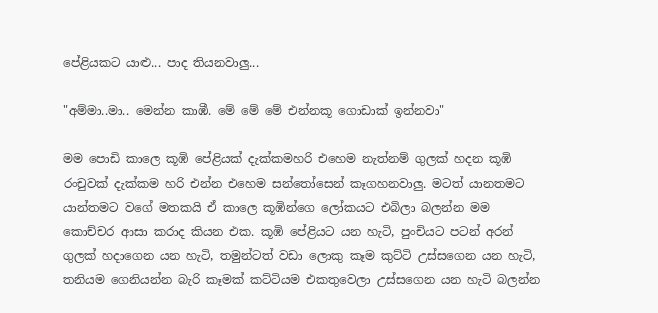පේළියකට යාළු... පාද තියනවාලු...

"අම්මා..මා.. මෙන්න කාඹී. මේ මේ මේ එන්නකූ ගොඩාක් ඉන්නවා"

මම පොඩි කාලෙ කූඹි පේළියක් දැක්කමහරි එහෙම නැත්නම් ගුලක් හදන කූඹි රංචුවක් දැක්කම හරි එන්න එහෙම සන්තෝසෙන් කෑගහනවාලු. මටත් යානතමට යාන්තමට වගේ මතකයි ඒ කාලෙ කූඹින්ගෙ ලෝකයට එබිලා බලන්න මම කොච්චර ආසා කරාද කියන එක. කූඹි පේළියට යන හැටි, පුංචියට පටන් අරන් ගුලක් හදාගෙන යන හැටි, තමුන්ටත් වඩා ලොකු කෑම කුට්ටි උස්සගෙන යන හැටි, තනියම ගෙනියන්න බැරි කෑමක් කට්ටියම එකතුවෙලා උස්සගෙන යන හැටි බලන්න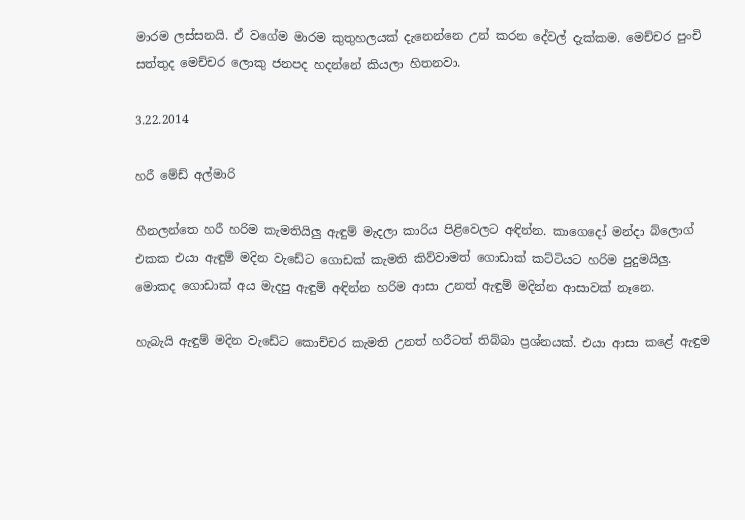මාරම ලස්සනයි. ඒ වගේම මාරම කුතුහලයක් දැනෙන්නෙ උන් කරන දේවල් දැක්කම. මෙච්චර පුංචි සත්තුද මෙච්චර ලොකු ජනපද හදන්නේ කියලා හිතනවා.

3.22.2014

හරී මේඩ් අල්මාරි

හීනලන්තෙ හරී හරිම කැමතියිලු ඇඳුම් මැදලා කාරිය පිළිවෙලට අඳින්න. කාගෙදෝ මන්දා බ්ලොග් එකක එයා ඇඳුම් මදින වැඩේට ගොඩක් කැමති කිව්වාමත් ගොඩාක් කට්ටියට හරිම පුදුමයිලු. මොකද ගොඩාක් අය මැදපු ඇඳුම් අඳින්න හරිම ආසා උනත් ඇඳුම් මදින්න ආසාවක් නෑනෙ.

හැබැයි ඇඳුම් මදින වැඩේට කොච්චර කැමති උනත් හරීටත් තිබ්බා ප්‍රශ්නයක්. එයා ආසා කළේ ඇඳුම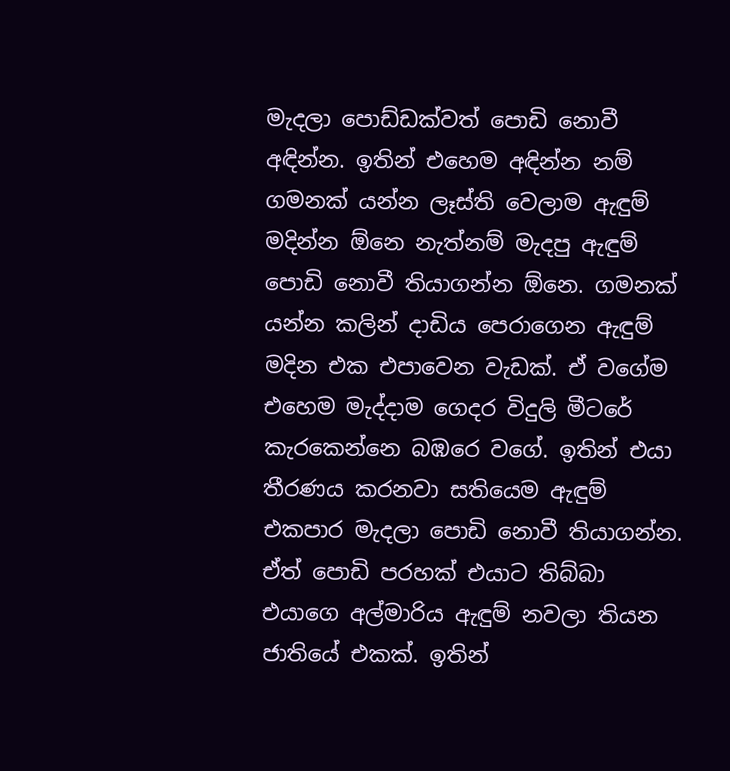මැදලා පොඩ්ඩක්වත් පොඩි නොවී අඳින්න. ඉතින් එහෙම අඳින්න නම් ගමනක් යන්න ලෑස්ති වෙලාම ඇඳුම් මදින්න ඕනෙ නැත්නම් මැදපු ඇඳුම් පොඩි නොවී තියාගන්න ඕනෙ. ගමනක් යන්න කලින් දාඩිය පෙරාගෙන ඇඳුම් මදින එක එපාවෙන වැඩක්. ඒ වගේම එහෙම මැද්දාම ගෙදර විදුලි මීටරේ කැරකෙන්නෙ බඹරෙ වගේ. ඉතින් එයා තීරණය කරනවා සතියෙම ඇඳුම් එකපාර මැදලා පොඩි නොවී තියාගන්න. ඒත් පොඩි පරහක් එයාට තිබ්බා එයාගෙ අල්මාරිය ඇඳුම් නවලා තියන ජාතියේ එකක්. ඉතින්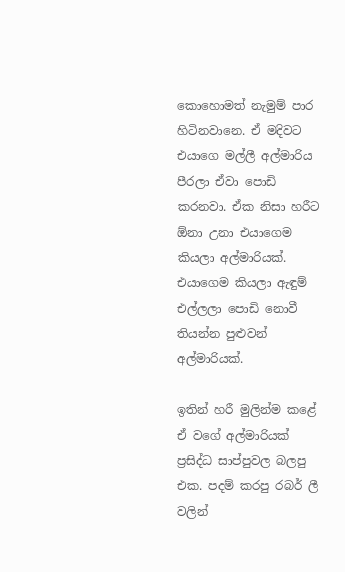කොහොමත් නැමුම් පාර හිටිනවානෙ. ඒ මදිවට එයාගෙ මල්ලී අල්මාරිය පීරලා ඒවා පොඩි කරනවා. ඒක නිසා හරීට ඕනා උනා එයාගෙම කියලා අල්මාරියක්. එයාගෙම කියලා ඇඳුම් එල්ලලා පොඩි නොවී තියන්න පුළුවන් අල්මාරියක්.

ඉතින් හරී මුලින්ම කළේ ඒ වගේ අල්මාරියක් ප්‍රසිද්ධ සාප්පුවල බලපු එක. පදම් කරපු රබර් ලී වලින්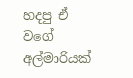හදපු ඒ වගේ අල්මාරියක්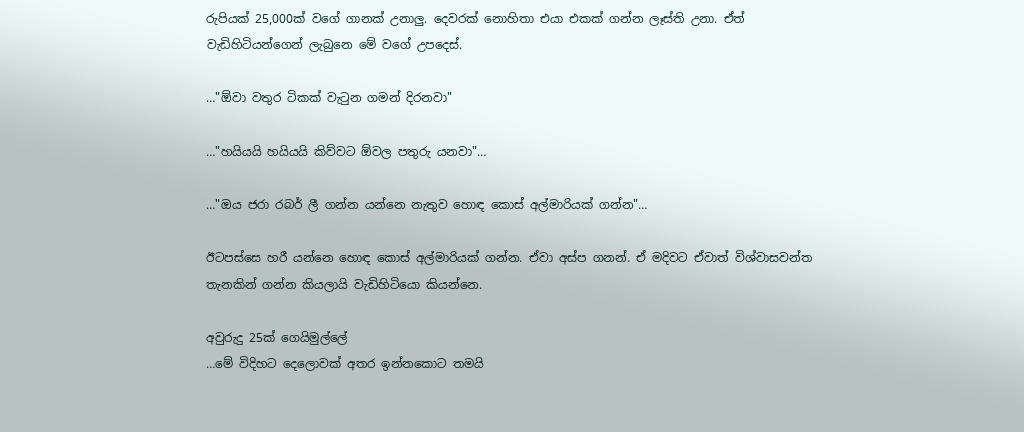රුපියක් 25,000ක් වගේ ගානක් උනාලු. දෙවරක් නොහිතා එයා එකක් ගන්න ලෑස්ති උනා. ඒත් වැඩිහිටියන්ගෙන් ලැබුනෙ මේ වගේ උපදෙස්.

…"ඕවා වතුර ටිකක් වැටුන ගමන් දිරනවා"

…"හයියයි හයියයි කිව්වට ඕවල පතුරු යනවා"…

…"ඔය ජරා රබර් ලී ගන්න යන්නෙ නැතුව හොඳ කොස් අල්මාරියක් ගන්න"…

ඊටපස්සෙ හරී යන්නෙ හොඳ කොස් අල්මාරියක් ගන්න. ඒවා අස්ප ගනන්. ඒ මදිවට ඒවාත් විශ්වාසවන්ත තැනකින් ගන්න කියලායි වැඩිහිටියො කියන්නෙ.

අවුරුදු 25ක් ගෙයිමුල්ලේ
…මේ විදිහට දෙලොවක් අතර ඉන්නකොට තමයි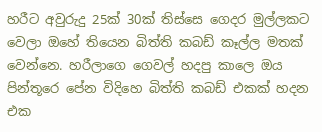හරීට අවුරුදු 25ක් 30ක් තිස්සෙ ගෙදර මුල්ලකට වෙලා ඔහේ තියෙන බිත්ති කබඩ් කෑල්ල මතක් වෙන්නෙ. හරීලාගෙ ගෙවල් හදපු කාලෙ ඔය පින්තූරෙ පේන විදිහෙ බිත්ති කබඩ් එකක් හදන එක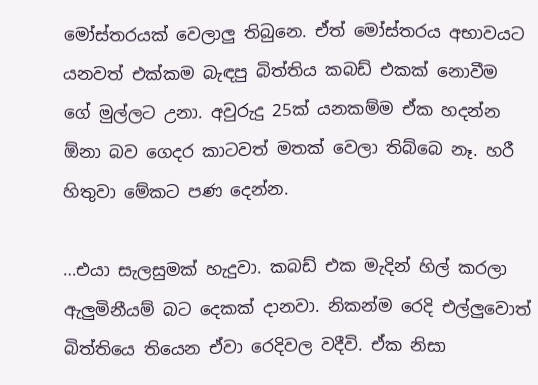මෝස්තරයක් වෙලාලු තිබුනෙ. ඒත් මෝස්තරය අභාවයට යනවත් එක්කම බැඳපු බිත්තිය කබඩ් එකක් නොවීම ගේ මුල්ලට උනා. අවුරුදු 25ක් යනකම්ම ඒක හදන්න ඕනා බව ගෙදර කාටවත් මතක් වෙලා තිබ්බෙ නෑ. හරී හිතුවා මේකට පණ දෙන්න.

…එයා සැලසුමක් හැදුවා. කබඩ් එක මැදින් හිල් කරලා ඇලුමිනීයම් බට දෙකක් දානවා. නිකන්ම රෙදි එල්ලුවොත් බිත්තියෙ තියෙන ඒවා රෙදිවල වදීවි. ඒක නිසා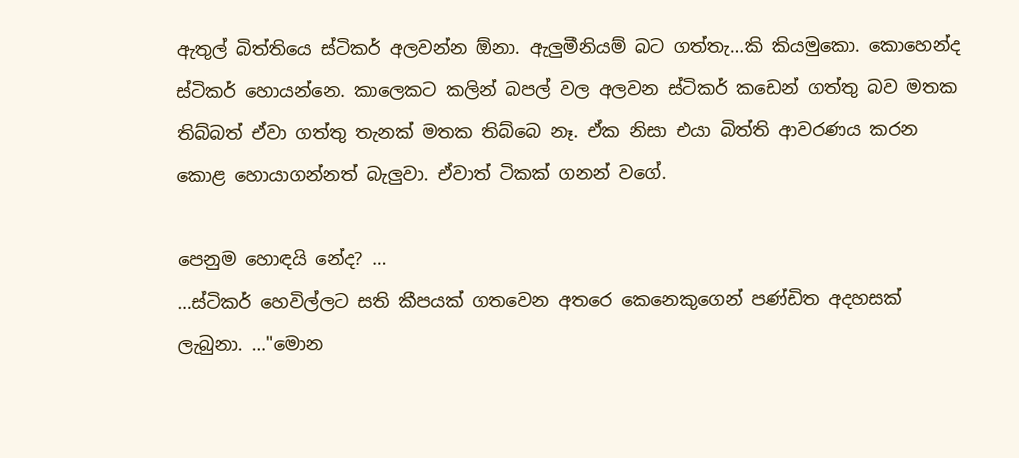ඇතුල් බිත්තියෙ ස්ටිකර් අලවන්න ඕනා. ඇලුමීනියම් බට ගත්තැ…කි කියමුකො. කොහෙන්ද ස්ටිකර් හොයන්නෙ. කාලෙකට කලින් බපල් වල අලවන ස්ටිකර් කඩෙන් ගත්තු බව මතක තිබ්බත් ඒවා ගත්තු තැනක් මතක තිබ්බෙ නෑ. ඒක නිසා එයා බිත්ති ආවරණය කරන කොළ හොයාගන්නත් බැලුවා. ඒවාත් ටිකක් ගනන් වගේ.

පෙනුම හොඳයි නේද? …
…ස්ටිකර් හෙවිල්ලට සති කීපයක් ගතවෙන අතරෙ කෙනෙකුගෙන් පණ්ඩිත අදහසක් ලැබුනා. …"මොන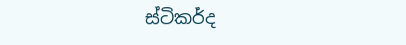ස්ටිකර්ද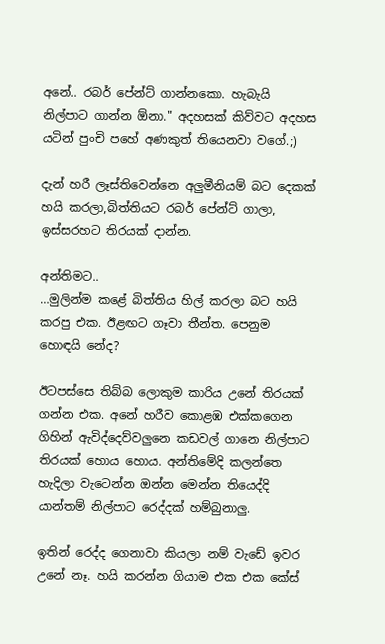අනේ.. රබර් පේන්ට් ගාන්නකො. හැබැයි නිල්පාට ගාන්න ඕනා." අදහසක් කිව්වට අදහස යටින් පුංචි පහේ අණකුත් තියෙනවා වගේ.;)

දැන් හරී ලෑස්තිවෙන්නෙ අලුමීනියම් බට දෙකක් හයි කරලා,බිත්තියට රබර් පේන්ට් ගාලා, ඉස්සරහට තිරයක් දාන්න.

අන්තිමට..
…මුලින්ම කළේ බිත්තිය හිල් කරලා බට හයි කරපු එක. ඊළඟට ගෑවා තීන්ත. පෙනුම හොඳයි නේද?

ඊටපස්සෙ තිබ්බ ලොකුම කාරිය උනේ තිරයක් ගන්න එක. අනේ හරීව කොළඹ එක්කගෙන ගිහින් ඇවිද්දෙව්වලුනෙ කඩවල් ගානෙ නිල්පාට තිරයක් හොය හොය. අන්තිමේදි කලන්තෙ හැදිලා වැටෙන්න ඔන්න මෙන්න තියෙද්දි යාන්තම් නිල්පාට රෙද්දක් හම්බුනාලු.

ඉතින් රෙද්ද ගෙනාවා කියලා නම් වැඩේ ඉවර උනේ නෑ. හයි කරන්න ගියාම එක එක කේස්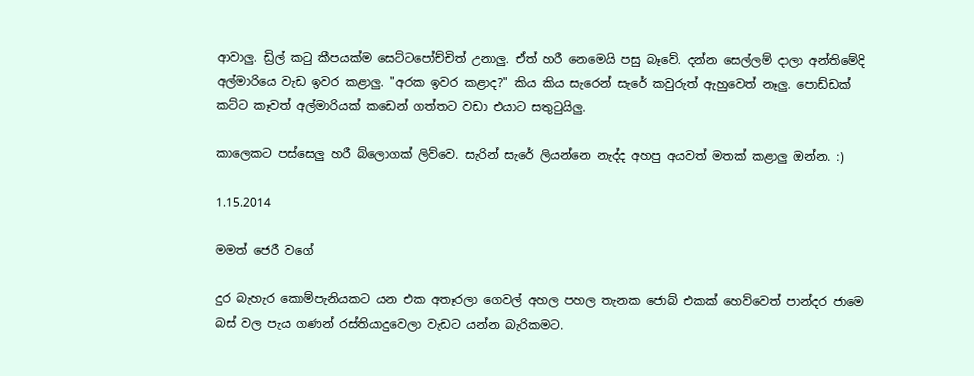ආවාලු. ඩ්‍රිල් කටු කීපයක්ම සෙට්ටපෝච්චිත් උනාලු. ඒත් හරී නෙමෙයි පසු බෑවේ. දන්න සෙල්ලම් දාලා අන්තිමේදි අල්මාරියෙ වැඩ ඉවර කළාලු. "අරක ඉවර කළාද?" කිය කිය සැරෙන් සැරේ කවුරුත් ඇහුවෙත් නෑලු. පොඩ්ඩක් කට්ට කෑවත් අල්මාරියක් කඩෙන් ගත්තට වඩා එයාට සතුටුයිලු.

කාලෙකට පස්සෙලු හරී බ්ලොගක් ලිව්වෙ. සැරින් සැරේ ලියන්නෙ නැද්ද අහපු අයවත් මතක් කළාලු ඔන්න. :)

1.15.2014

මමත් ජෙරී වගේ

දුර බැහැර කොම්පැනියකට යන එක අතෑරලා ගෙවල් අහල පහල තැනක ජොබ් එකක් හෙව්වෙත් පාන්දර ජාමෙ බස් වල පැය ගණන් රස්තියාදුවෙලා වැඩට යන්න බැරිකමට.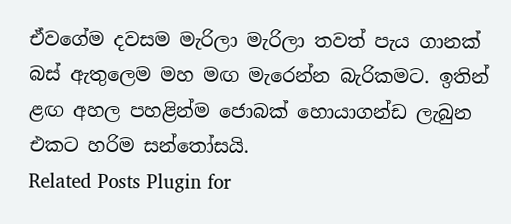ඒවගේම දවසම මැරිලා මැරිලා තවත් පැය ගානක් බස් ඇතුලෙම මහ මඟ මැරෙන්න බැරිකමට. ඉතින් ළඟ අහල පහළින්ම ජොබක් හොයාගන්ඩ ලැබුන එකට හරිම සන්තෝසයි.
Related Posts Plugin for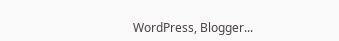WordPress, Blogger...